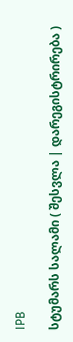IPB

სტუმარს სალამი ( შესვლა | დარეგისტრირება )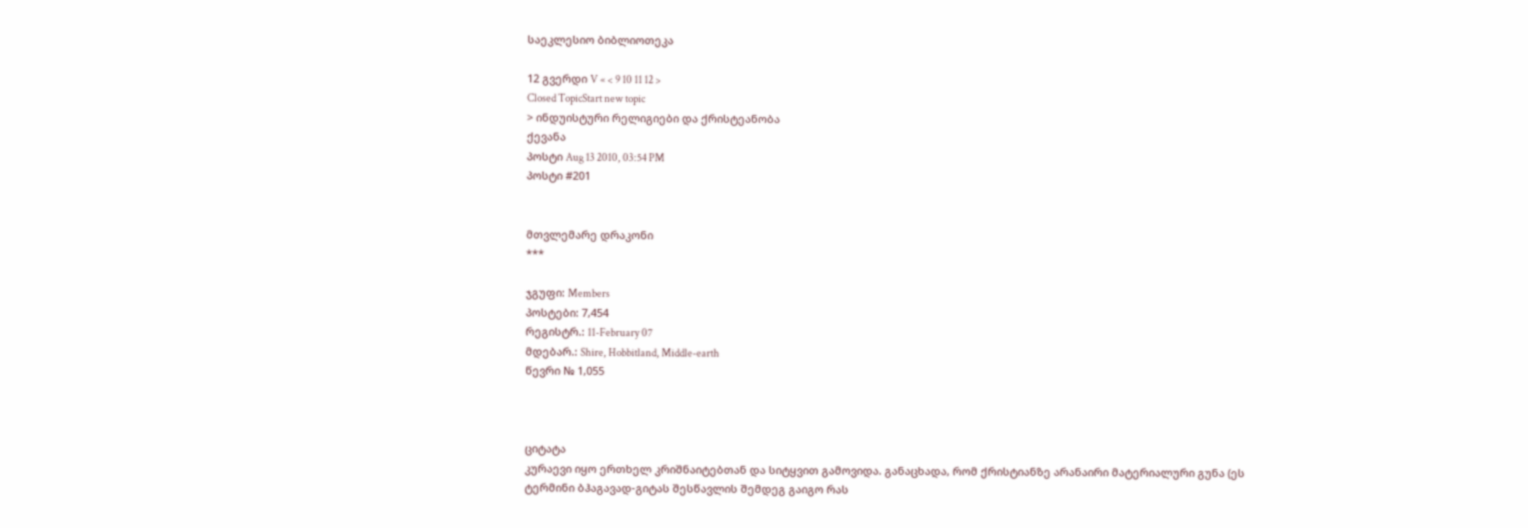საეკლესიო ბიბლიოთეკა

12 გვერდი V « < 9 10 11 12 >
Closed TopicStart new topic
> ინდუისტური რელიგიები და ქრისტეანობა
ქევანა
პოსტი Aug 13 2010, 03:54 PM
პოსტი #201


მთვლემარე დრაკონი
***

ჯგუფი: Members
პოსტები: 7,454
რეგისტრ.: 11-February 07
მდებარ.: Shire, Hobbitland, Middle-earth
წევრი № 1,055



ციტატა
კურაევი იყო ერთხელ კრიშნაიტებთან და სიტყვით გამოვიდა. განაცხადა, რომ ქრისტიანზე არანაირი მატერიალური გუნა (ეს ტერმინი ბჰაგავად-გიტას შესწავლის შემდეგ გაიგო რას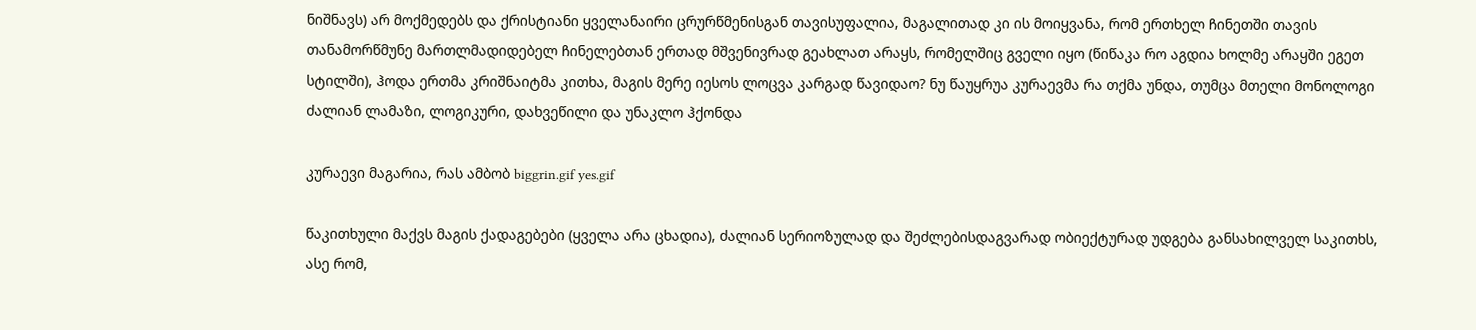ნიშნავს) არ მოქმედებს და ქრისტიანი ყველანაირი ცრურწმენისგან თავისუფალია, მაგალითად კი ის მოიყვანა, რომ ერთხელ ჩინეთში თავის თანამორწმუნე მართლმადიდებელ ჩინელებთან ერთად მშვენივრად გეახლათ არაყს, რომელშიც გველი იყო (წიწაკა რო აგდია ხოლმე არაყში ეგეთ სტილში), ჰოდა ერთმა კრიშნაიტმა კითხა, მაგის მერე იესოს ლოცვა კარგად წავიდაო? ნუ წაუყრუა კურაევმა რა თქმა უნდა, თუმცა მთელი მონოლოგი ძალიან ლამაზი, ლოგიკური, დახვეწილი და უნაკლო ჰქონდა

კურაევი მაგარია, რას ამბობ biggrin.gif yes.gif

წაკითხული მაქვს მაგის ქადაგებები (ყველა არა ცხადია), ძალიან სერიოზულად და შეძლებისდაგვარად ობიექტურად უდგება განსახილველ საკითხს, ასე რომ,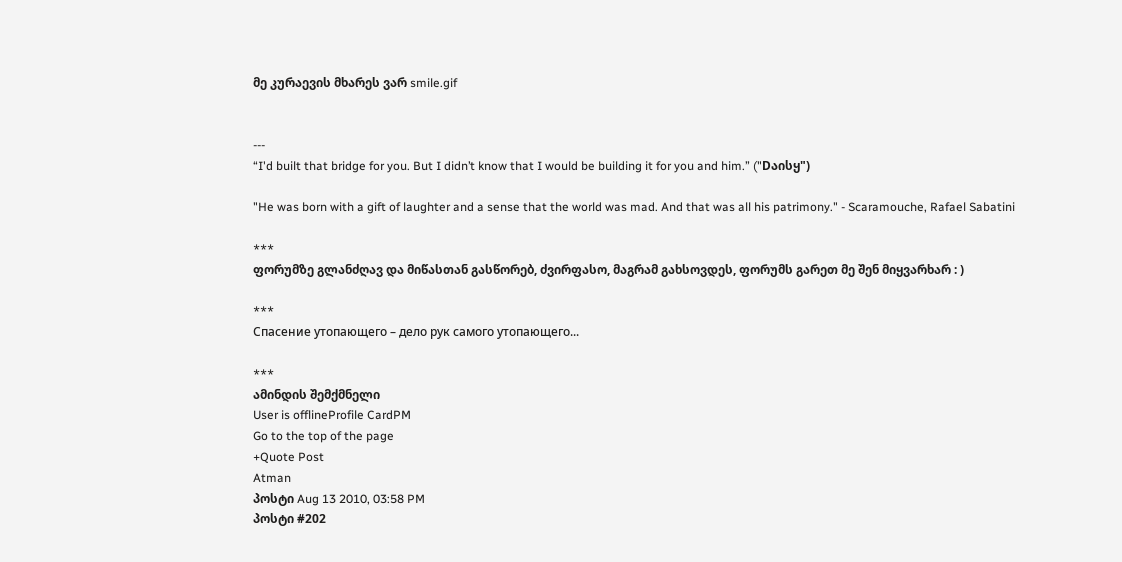მე კურაევის მხარეს ვარ smile.gif


---
“I'd built that bridge for you. But I didn’t know that I would be building it for you and him.” ("Dაისყ")

"He was born with a gift of laughter and a sense that the world was mad. And that was all his patrimony." - Scaramouche, Rafael Sabatini

***
ფორუმზე გლანძღავ და მიწასთან გასწორებ, ძვირფასო, მაგრამ გახსოვდეს, ფორუმს გარეთ მე შენ მიყვარხარ : )

***
Спасение утопающего – дело рук самого утопающего...

***
ამინდის შემქმნელი
User is offlineProfile CardPM
Go to the top of the page
+Quote Post
Atman
პოსტი Aug 13 2010, 03:58 PM
პოსტი #202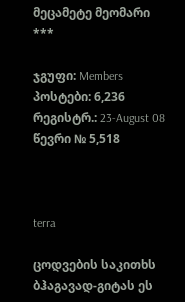მეცამეტე მეომარი
***

ჯგუფი: Members
პოსტები: 6,236
რეგისტრ.: 23-August 08
წევრი № 5,518



terra

ცოდვების საკითხს ბჰაგავად-გიტას ეს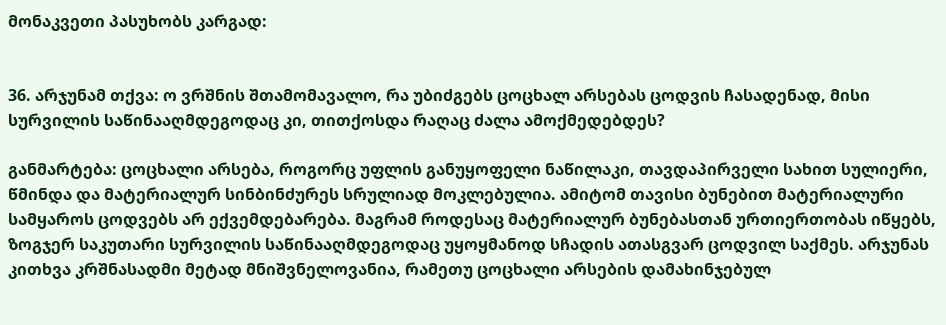მონაკვეთი პასუხობს კარგად:


36. არჯუნამ თქვა: ო ვრშნის შთამომავალო, რა უბიძგებს ცოცხალ არსებას ცოდვის ჩასადენად, მისი სურვილის საწინააღმდეგოდაც კი, თითქოსდა რაღაც ძალა ამოქმედებდეს?

განმარტება: ცოცხალი არსება, როგორც უფლის განუყოფელი ნაწილაკი, თავდაპირველი სახით სულიერი, წმინდა და მატერიალურ სინბინძურეს სრულიად მოკლებულია. ამიტომ თავისი ბუნებით მატერიალური სამყაროს ცოდვებს არ ექვემდებარება. მაგრამ როდესაც მატერიალურ ბუნებასთან ურთიერთობას იწყებს, ზოგჯერ საკუთარი სურვილის საწინააღმდეგოდაც უყოყმანოდ სჩადის ათასგვარ ცოდვილ საქმეს. არჯუნას კითხვა კრშნასადმი მეტად მნიშვნელოვანია, რამეთუ ცოცხალი არსების დამახინჯებულ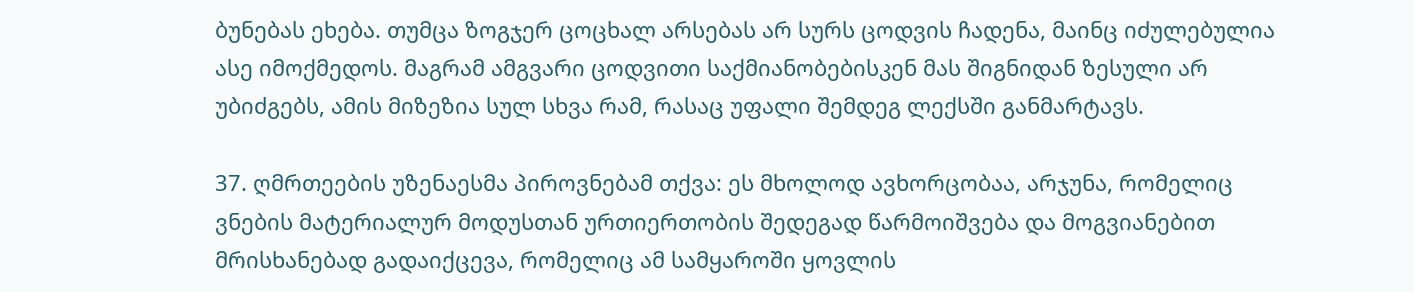ბუნებას ეხება. თუმცა ზოგჯერ ცოცხალ არსებას არ სურს ცოდვის ჩადენა, მაინც იძულებულია ასე იმოქმედოს. მაგრამ ამგვარი ცოდვითი საქმიანობებისკენ მას შიგნიდან ზესული არ უბიძგებს, ამის მიზეზია სულ სხვა რამ, რასაც უფალი შემდეგ ლექსში განმარტავს.

37. ღმრთეების უზენაესმა პიროვნებამ თქვა: ეს მხოლოდ ავხორცობაა, არჯუნა, რომელიც ვნების მატერიალურ მოდუსთან ურთიერთობის შედეგად წარმოიშვება და მოგვიანებით მრისხანებად გადაიქცევა, რომელიც ამ სამყაროში ყოვლის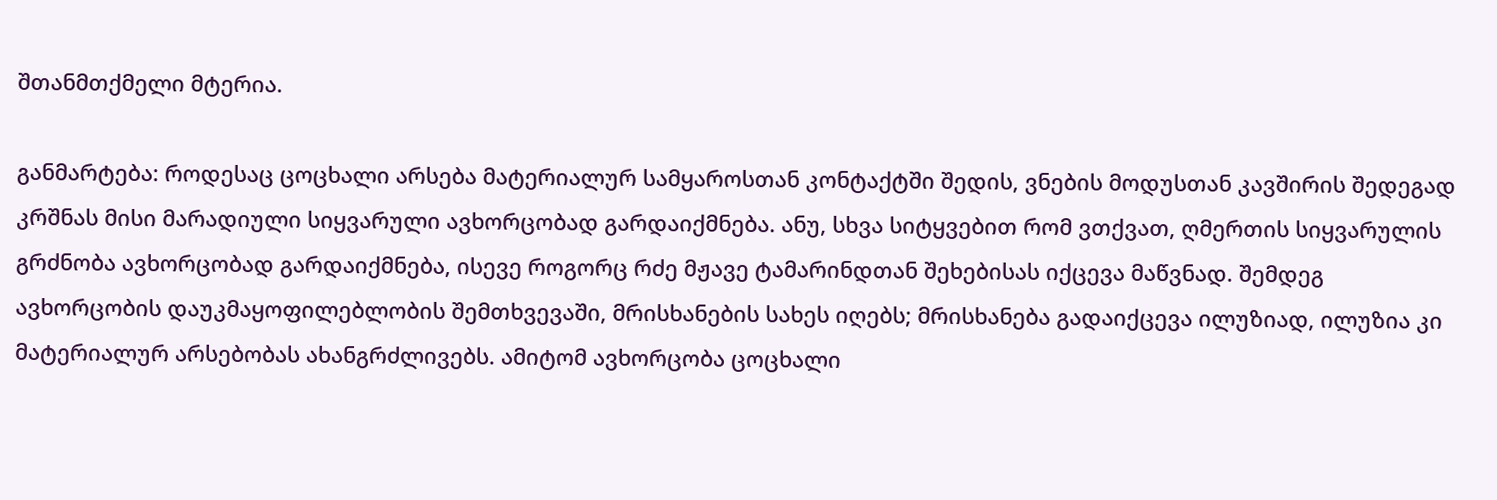შთანმთქმელი მტერია.

განმარტება: როდესაც ცოცხალი არსება მატერიალურ სამყაროსთან კონტაქტში შედის, ვნების მოდუსთან კავშირის შედეგად კრშნას მისი მარადიული სიყვარული ავხორცობად გარდაიქმნება. ანუ, სხვა სიტყვებით რომ ვთქვათ, ღმერთის სიყვარულის გრძნობა ავხორცობად გარდაიქმნება, ისევე როგორც რძე მჟავე ტამარინდთან შეხებისას იქცევა მაწვნად. შემდეგ ავხორცობის დაუკმაყოფილებლობის შემთხვევაში, მრისხანების სახეს იღებს; მრისხანება გადაიქცევა ილუზიად, ილუზია კი მატერიალურ არსებობას ახანგრძლივებს. ამიტომ ავხორცობა ცოცხალი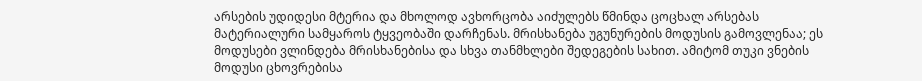არსების უდიდესი მტერია და მხოლოდ ავხორცობა აიძულებს წმინდა ცოცხალ არსებას მატერიალური სამყაროს ტყვეობაში დარჩენას. მრისხანება უგუნურების მოდუსის გამოვლენაა; ეს მოდუსები ვლინდება მრისხანებისა და სხვა თანმხლები შედეგების სახით. ამიტომ თუკი ვნების მოდუსი ცხოვრებისა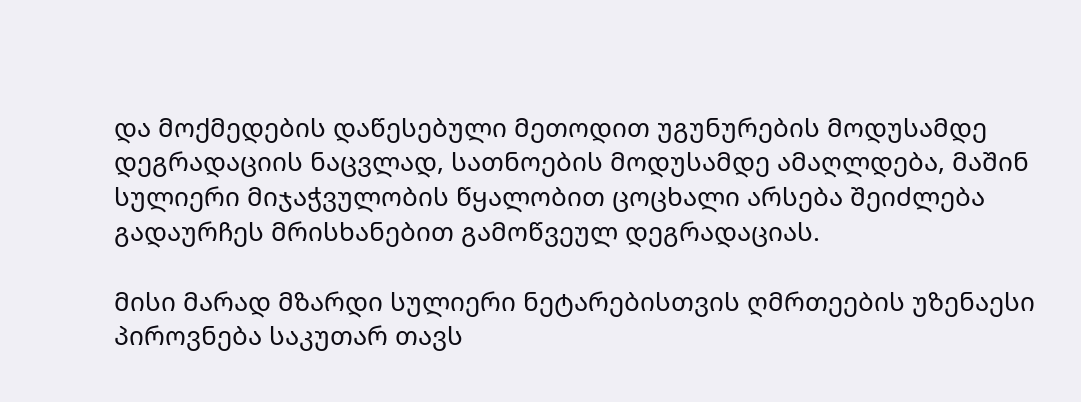და მოქმედების დაწესებული მეთოდით უგუნურების მოდუსამდე დეგრადაციის ნაცვლად, სათნოების მოდუსამდე ამაღლდება, მაშინ სულიერი მიჯაჭვულობის წყალობით ცოცხალი არსება შეიძლება გადაურჩეს მრისხანებით გამოწვეულ დეგრადაციას.

მისი მარად მზარდი სულიერი ნეტარებისთვის ღმრთეების უზენაესი პიროვნება საკუთარ თავს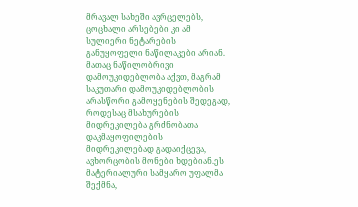მრავალ სახეში ავრცელებს, ცოცხალი არსებები კი ამ სულიერი ნეტარების განუყოფელი ნაწილაკები არიან. მათაც ნაწილობრივი დამოუკიდებლობა აქვთ, მაგრამ საკუთარი დამოუკიდებლობის არასწორი გამოყენების შედეგად, როდესაც მსახურების მიდრეკილება გრძნობათა დაკმაყოფილების მიდრეკილებად გადაიქცევა, ავხორცობის მონები ხდებიან.ეს მატერიალური სამყარო უფალმა შექმნა,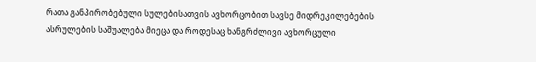რათა განპირობებული სულებისათვის ავხორცობით სავსე მიდრეკილებების ასრულების საშუალება მიეცა და როდესაც ხანგრძლივი ავხორცული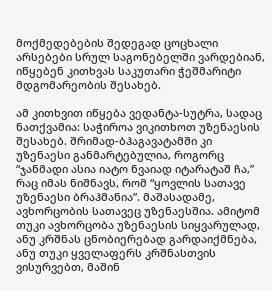მოქმედებების შედეგად ცოცხალი არსებები სრულ საგონებელში ვარდებიან, იწყებენ კითხვას საკუთარი ჭეშმარიტი მდგომარეობის შესახებ.

ამ კითხვით იწყება ვედანტა-სუტრა, სადაც ნათქვამია: საჭიროა ვიკითხოთ უზენაესის შესახებ. შრიმად-ბჰაგავატამში კი უზენაესი განმარტებულია, როგორც “ჯანმადი ასია იატო ნვაიად იტარატაშ ჩა,” რაც იმას ნიშნავს, რომ “ყოვლის სათავე უზენაესი ბრაჰმანია”. მაშასადამე, ავხორცობის სათავეც უზენაესშია. ამიტომ თუკი ავხორცობა უზენაესის სიყვარულად, ანუ კრშნას ცნობიერებად გარდაიქმნება, ანუ თუკი ყველაფერს კრშნასთვის ვისურვებთ, მაშინ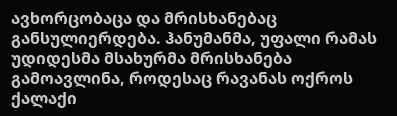ავხორცობაცა და მრისხანებაც განსულიერდება. ჰანუმანმა, უფალი რამას უდიდესმა მსახურმა მრისხანება გამოავლინა, როდესაც რავანას ოქროს ქალაქი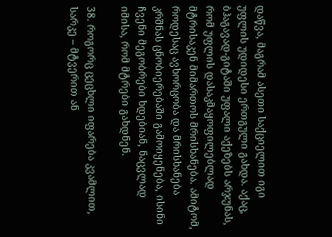დაწვა, მაგრამ ასეთი საქციელით იგი უფლის უდიდესი ერთგული გახდა. აქაც, ბჰაგავად-გიტაში უფალი აქეზებს არჯუნას, რომ უფლის დასაკმაყოფილებლად მტრისაკენ მიმართოს მრისხანება. ამიტომ, როდესაც ავხორცობა და მრისხანება კრშნას ცნობიერებაში გამოიყენება, ისინი ჩვენი მეგობრები ხდებიან, ნაცვლად იმისა, რომ მტრები გახდნენ.

38. როგორც ცეცხლი იფარება კვამლით, სარკე – მტვერით ან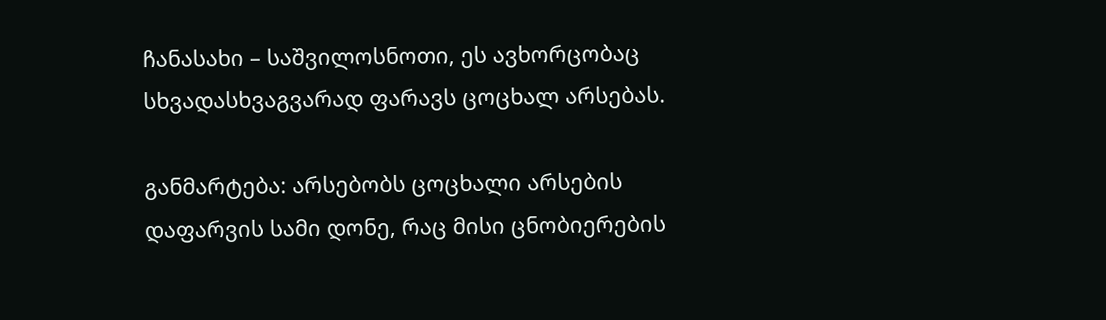ჩანასახი – საშვილოსნოთი, ეს ავხორცობაც სხვადასხვაგვარად ფარავს ცოცხალ არსებას.

განმარტება: არსებობს ცოცხალი არსების დაფარვის სამი დონე, რაც მისი ცნობიერების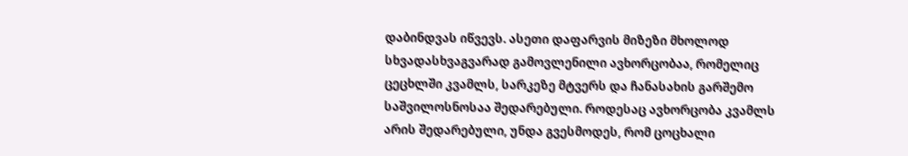დაბინდვას იწვევს. ასეთი დაფარვის მიზეზი მხოლოდ სხვადასხვაგვარად გამოვლენილი ავხორცობაა, რომელიც ცეცხლში კვამლს, სარკეზე მტვერს და ჩანასახის გარშემო საშვილოსნოსაა შედარებული. როდესაც ავხორცობა კვამლს არის შედარებული, უნდა გვესმოდეს, რომ ცოცხალი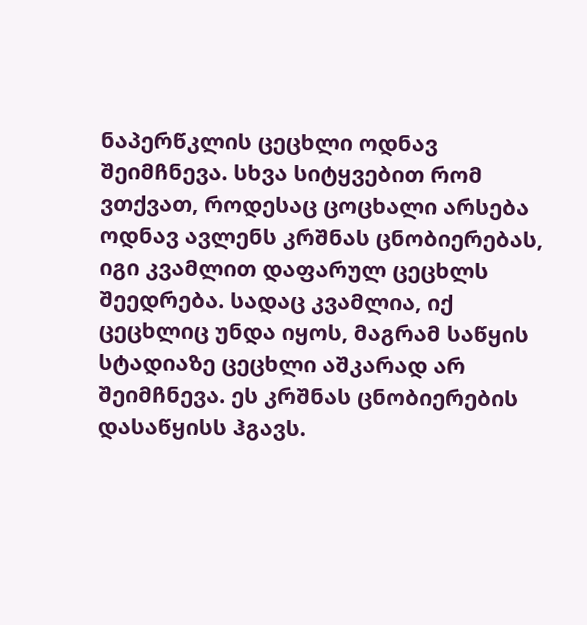ნაპერწკლის ცეცხლი ოდნავ შეიმჩნევა. სხვა სიტყვებით რომ ვთქვათ, როდესაც ცოცხალი არსება ოდნავ ავლენს კრშნას ცნობიერებას, იგი კვამლით დაფარულ ცეცხლს შეედრება. სადაც კვამლია, იქ ცეცხლიც უნდა იყოს, მაგრამ საწყის სტადიაზე ცეცხლი აშკარად არ შეიმჩნევა. ეს კრშნას ცნობიერების დასაწყისს ჰგავს.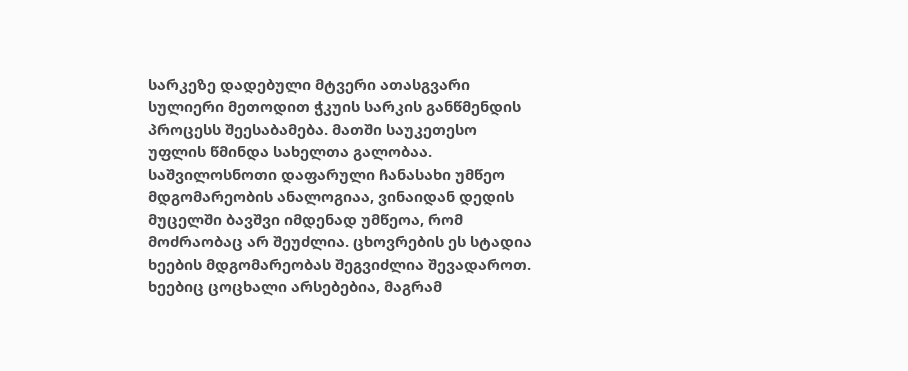სარკეზე დადებული მტვერი ათასგვარი სულიერი მეთოდით ჭკუის სარკის განწმენდის პროცესს შეესაბამება. მათში საუკეთესო უფლის წმინდა სახელთა გალობაა. საშვილოსნოთი დაფარული ჩანასახი უმწეო მდგომარეობის ანალოგიაა, ვინაიდან დედის მუცელში ბავშვი იმდენად უმწეოა, რომ მოძრაობაც არ შეუძლია. ცხოვრების ეს სტადია ხეების მდგომარეობას შეგვიძლია შევადაროთ. ხეებიც ცოცხალი არსებებია, მაგრამ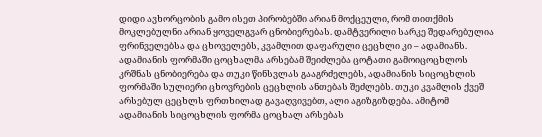დიდი ავხორცობის გამო ისეთ პირობებში არიან მოქცეული, რომ თითქმის მოკლებულნი არიან ყოველგვარ ცნობიერებას. დამტვერილი სარკე შედარებულია ფრინველებსა და ცხოველებს, კვამლით დაფარული ცეცხლი კი – ადამიანს. ადამიანის ფორმაში ცოცხალმა არსებამ შეიძლება ცოტათი გამოიცოცხლოს კრშნას ცნობიერება და თუკი წინსვლას გააგრძელებს, ადამიანის სიცოცხლის ფორმაში სულიერი ცხოვრების ცეცხლის ანთებას შეძლებს. თუკი კვამლის ქვეშ არსებულ ცეცხლს ფრთხილად გავაღვივებთ, ალი აგიზგიზდება. ამიტომ ადამიანის სიცოცხლის ფორმა ცოცხალ არსებას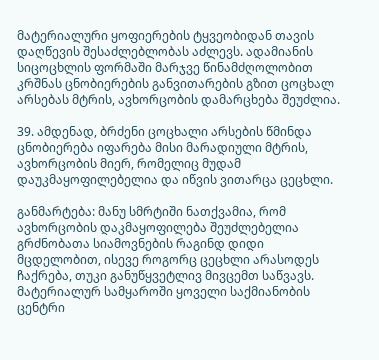მატერიალური ყოფიერების ტყვეობიდან თავის დაღწევის შესაძლებლობას აძლევს. ადამიანის სიცოცხლის ფორმაში მარჯვე წინამძღოლობით კრშნას ცნობიერების განვითარების გზით ცოცხალ არსებას მტრის, ავხორცობის დამარცხება შეუძლია.

39. ამდენად, ბრძენი ცოცხალი არსების წმინდა ცნობიერება იფარება მისი მარადიული მტრის, ავხორცობის მიერ, რომელიც მუდამ დაუკმაყოფილებელია და იწვის ვითარცა ცეცხლი.

განმარტება: მანუ სმრტიში ნათქვამია, რომ ავხორცობის დაკმაყოფილება შეუძლებელია გრძნობათა სიამოვნების რაგინდ დიდი მცდელობით, ისევე როგორც ცეცხლი არასოდეს ჩაქრება, თუკი განუწყვეტლივ მივცემთ საწვავს. მატერიალურ სამყაროში ყოველი საქმიანობის ცენტრი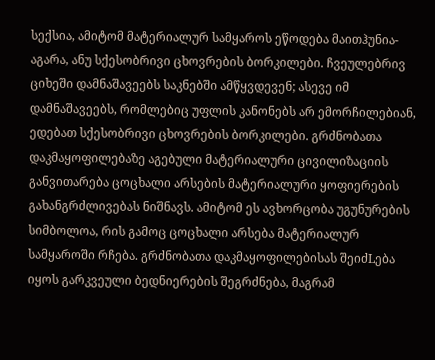სექსია, ამიტომ მატერიალურ სამყაროს ეწოდება მაითჰუნია-აგარა, ანუ სქესობრივი ცხოვრების ბორკილები. ჩვეულებრივ ციხეში დამნაშავეებს საკნებში ამწყვდევენ; ასევე იმ დამნაშავეებს, რომლებიც უფლის კანონებს არ ემორჩილებიან, ედებათ სქესობრივი ცხოვრების ბორკილები. გრძნობათა დაკმაყოფილებაზე აგებული მატერიალური ცივილიზაციის განვითარება ცოცხალი არსების მატერიალური ყოფიერების გახანგრძლივებას ნიშნავს. ამიტომ ეს ავხორცობა უგუნურების სიმბოლოა, რის გამოც ცოცხალი არსება მატერიალურ სამყაროში რჩება. გრძნობათა დაკმაყოფილებისას შეიძLება იყოს გარკვეული ბედნიერების შეგრძნება, მაგრამ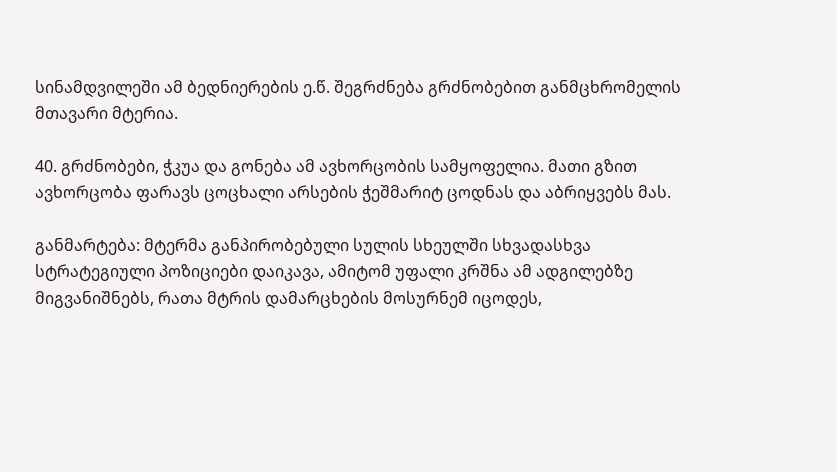სინამდვილეში ამ ბედნიერების ე.წ. შეგრძნება გრძნობებით განმცხრომელის მთავარი მტერია.

40. გრძნობები, ჭკუა და გონება ამ ავხორცობის სამყოფელია. მათი გზით ავხორცობა ფარავს ცოცხალი არსების ჭეშმარიტ ცოდნას და აბრიყვებს მას.

განმარტება: მტერმა განპირობებული სულის სხეულში სხვადასხვა სტრატეგიული პოზიციები დაიკავა, ამიტომ უფალი კრშნა ამ ადგილებზე მიგვანიშნებს, რათა მტრის დამარცხების მოსურნემ იცოდეს,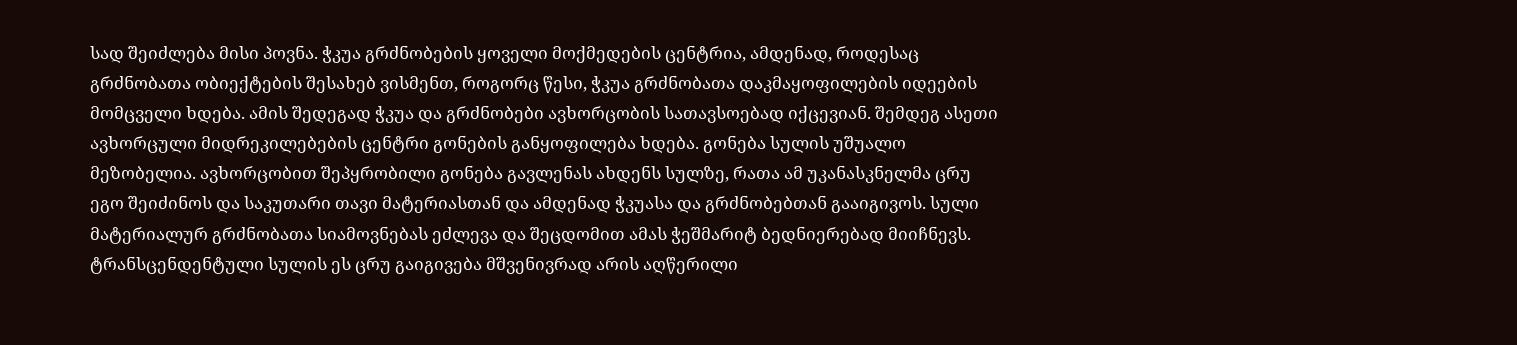სად შეიძლება მისი პოვნა. ჭკუა გრძნობების ყოველი მოქმედების ცენტრია, ამდენად, როდესაც გრძნობათა ობიექტების შესახებ ვისმენთ, როგორც წესი, ჭკუა გრძნობათა დაკმაყოფილების იდეების მომცველი ხდება. ამის შედეგად ჭკუა და გრძნობები ავხორცობის სათავსოებად იქცევიან. შემდეგ ასეთი ავხორცული მიდრეკილებების ცენტრი გონების განყოფილება ხდება. გონება სულის უშუალო მეზობელია. ავხორცობით შეპყრობილი გონება გავლენას ახდენს სულზე, რათა ამ უკანასკნელმა ცრუ ეგო შეიძინოს და საკუთარი თავი მატერიასთან და ამდენად ჭკუასა და გრძნობებთან გააიგივოს. სული მატერიალურ გრძნობათა სიამოვნებას ეძლევა და შეცდომით ამას ჭეშმარიტ ბედნიერებად მიიჩნევს. ტრანსცენდენტული სულის ეს ცრუ გაიგივება მშვენივრად არის აღწერილი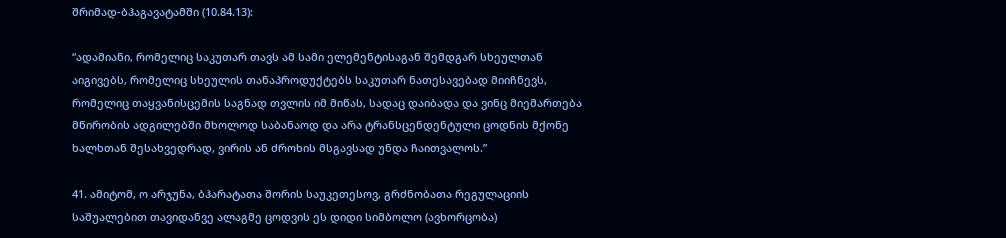შრიმად-ბჰაგავატამში (10.84.13):

“ადამიანი, რომელიც საკუთარ თავს ამ სამი ელემენტისაგან შემდგარ სხეულთან აიგივებს, რომელიც სხეულის თანაპროდუქტებს საკუთარ ნათესავებად მიიჩნევს, რომელიც თაყვანისცემის საგნად თვლის იმ მიწას, სადაც დაიბადა და ვინც მიემართება მწირობის ადგილებში მხოლოდ საბანაოდ და არა ტრანსცენდენტული ცოდნის მქონე ხალხთან შესახვედრად, ვირის ან ძროხის მსგავსად უნდა ჩაითვალოს.”

41. ამიტომ, ო არჯუნა, ბჰარატათა შორის საუკეთესოვ, გრძნობათა რეგულაციის საშუალებით თავიდანვე ალაგმე ცოდვის ეს დიდი სიმბოლო (ავხორცობა)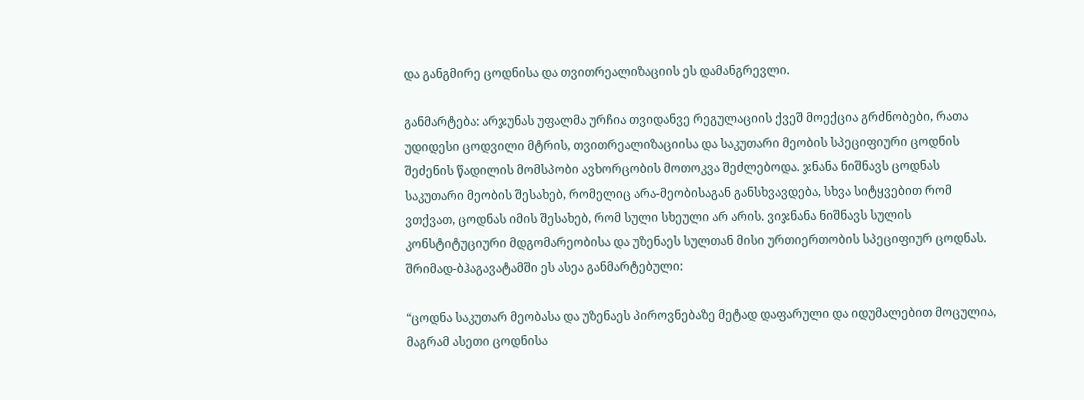და განგმირე ცოდნისა და თვითრეალიზაციის ეს დამანგრევლი.

განმარტება: არჯუნას უფალმა ურჩია თვიდანვე რეგულაციის ქვეშ მოექცია გრძნობები, რათა უდიდესი ცოდვილი მტრის, თვითრეალიზაციისა და საკუთარი მეობის სპეციფიური ცოდნის შეძენის წადილის მომსპობი ავხორცობის მოთოკვა შეძლებოდა. ჯნანა ნიშნავს ცოდნას საკუთარი მეობის შესახებ, რომელიც არა-მეობისაგან განსხვავდება, სხვა სიტყვებით რომ ვთქვათ, ცოდნას იმის შესახებ, რომ სული სხეული არ არის. ვიჯნანა ნიშნავს სულის კონსტიტუციური მდგომარეობისა და უზენაეს სულთან მისი ურთიერთობის სპეციფიურ ცოდნას. შრიმად-ბჰაგავატამში ეს ასეა განმარტებული:

“ცოდნა საკუთარ მეობასა და უზენაეს პიროვნებაზე მეტად დაფარული და იდუმალებით მოცულია, მაგრამ ასეთი ცოდნისა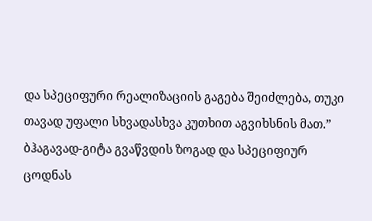და სპეციფური რეალიზაციის გაგება შეიძლება, თუკი თავად უფალი სხვადასხვა კუთხით აგვიხსნის მათ.” ბჰაგავად-გიტა გვაწვდის ზოგად და სპეციფიურ ცოდნას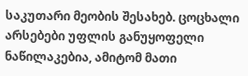საკუთარი მეობის შესახებ. ცოცხალი არსებები უფლის განუყოფელი ნაწილაკებია, ამიტომ მათი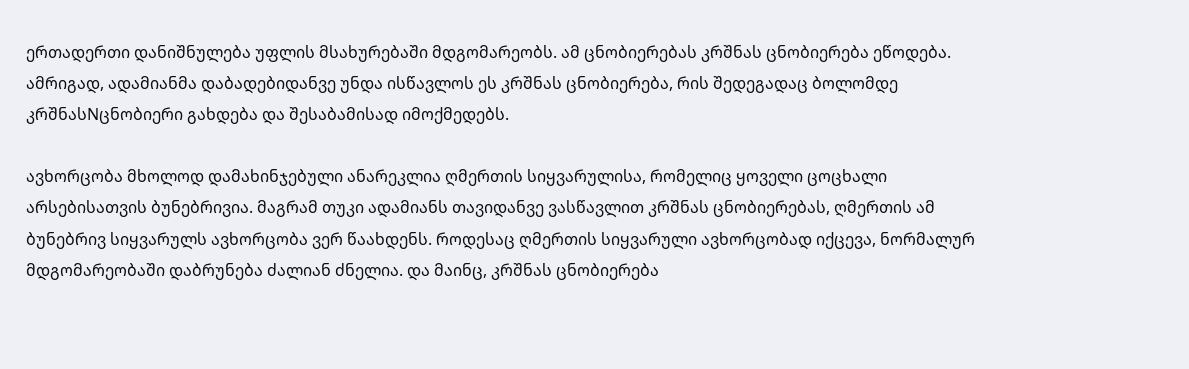ერთადერთი დანიშნულება უფლის მსახურებაში მდგომარეობს. ამ ცნობიერებას კრშნას ცნობიერება ეწოდება. ამრიგად, ადამიანმა დაბადებიდანვე უნდა ისწავლოს ეს კრშნას ცნობიერება, რის შედეგადაც ბოლომდე კრშნასNცნობიერი გახდება და შესაბამისად იმოქმედებს.

ავხორცობა მხოლოდ დამახინჯებული ანარეკლია ღმერთის სიყვარულისა, რომელიც ყოველი ცოცხალი არსებისათვის ბუნებრივია. მაგრამ თუკი ადამიანს თავიდანვე ვასწავლით კრშნას ცნობიერებას, ღმერთის ამ ბუნებრივ სიყვარულს ავხორცობა ვერ წაახდენს. როდესაც ღმერთის სიყვარული ავხორცობად იქცევა, ნორმალურ მდგომარეობაში დაბრუნება ძალიან ძნელია. და მაინც, კრშნას ცნობიერება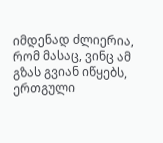იმდენად ძლიერია, რომ მასაც, ვინც ამ გზას გვიან იწყებს, ერთგული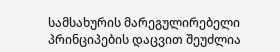სამსახურის მარეგულირებელი პრინციპების დაცვით შეუძლია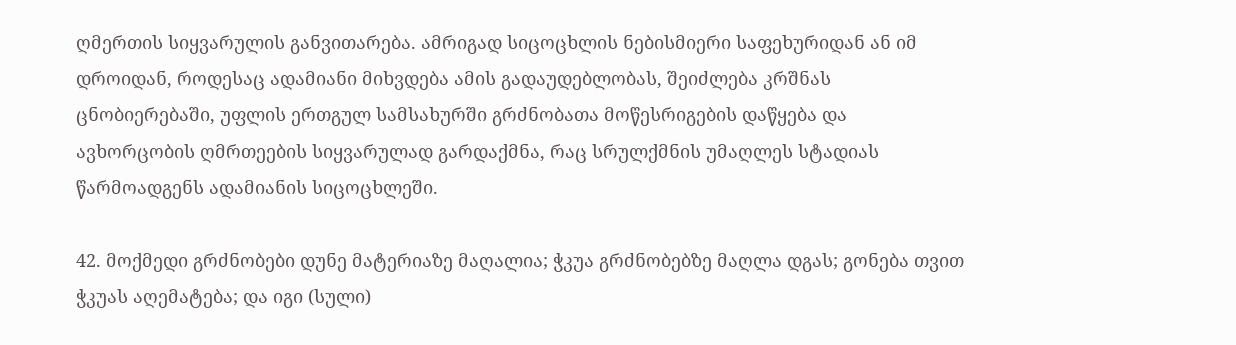ღმერთის სიყვარულის განვითარება. ამრიგად სიცოცხლის ნებისმიერი საფეხურიდან ან იმ დროიდან, როდესაც ადამიანი მიხვდება ამის გადაუდებლობას, შეიძლება კრშნას ცნობიერებაში, უფლის ერთგულ სამსახურში გრძნობათა მოწესრიგების დაწყება და ავხორცობის ღმრთეების სიყვარულად გარდაქმნა, რაც სრულქმნის უმაღლეს სტადიას წარმოადგენს ადამიანის სიცოცხლეში.

42. მოქმედი გრძნობები დუნე მატერიაზე მაღალია; ჭკუა გრძნობებზე მაღლა დგას; გონება თვით ჭკუას აღემატება; და იგი (სული)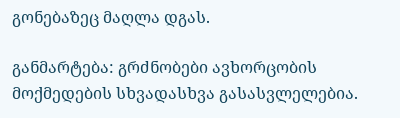გონებაზეც მაღლა დგას.

განმარტება: გრძნობები ავხორცობის მოქმედების სხვადასხვა გასასვლელებია.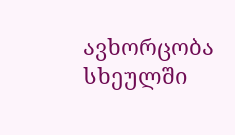ავხორცობა სხეულში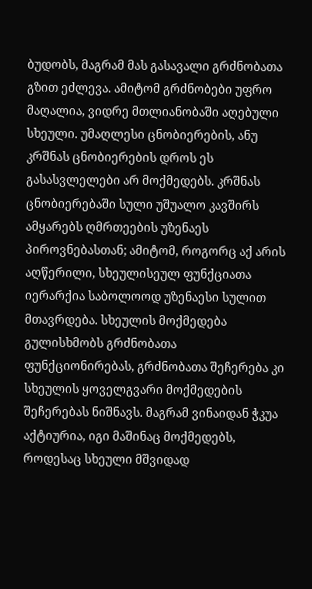ბუდობს, მაგრამ მას გასავალი გრძნობათა გზით ეძლევა. ამიტომ გრძნობები უფრო მაღალია, ვიდრე მთლიანობაში აღებული სხეული. უმაღლესი ცნობიერების, ანუ კრშნას ცნობიერების დროს ეს გასასვლელები არ მოქმედებს. კრშნას ცნობიერებაში სული უშუალო კავშირს ამყარებს ღმრთეების უზენაეს პიროვნებასთან; ამიტომ, როგორც აქ არის აღწერილი, სხეულისეულ ფუნქციათა იერარქია საბოლოოდ უზენაესი სულით მთავრდება. სხეულის მოქმედება გულისხმობს გრძნობათა ფუნქციონირებას, გრძნობათა შეჩერება კი სხეულის ყოველგვარი მოქმედების შეჩერებას ნიშნავს. მაგრამ ვინაიდან ჭკუა აქტიურია, იგი მაშინაც მოქმედებს, როდესაც სხეული მშვიდად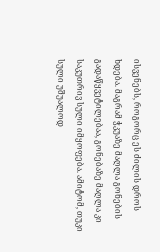ისვენებს, როგორც ეს ძილის დროს ხდება. მაგრამ ჭკუაზე მაღლა გონების გადაწყვეტილებაა, გონებაზე მაღლა კი საკუთრივ სული იმყოფება. ამიტომ, თუკი სული უშუალოდ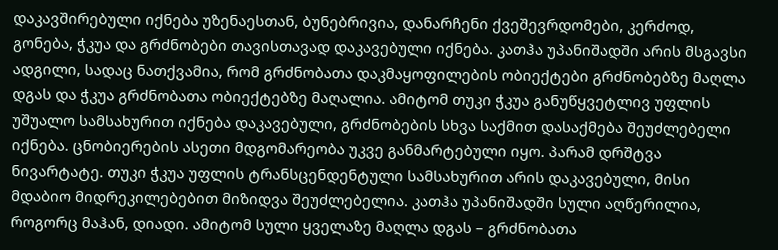დაკავშირებული იქნება უზენაესთან, ბუნებრივია, დანარჩენი ქვეშევრდომები, კერძოდ, გონება, ჭკუა და გრძნობები თავისთავად დაკავებული იქნება. კათჰა უპანიშადში არის მსგავსი ადგილი, სადაც ნათქვამია, რომ გრძნობათა დაკმაყოფილების ობიექტები გრძნობებზე მაღლა დგას და ჭკუა გრძნობათა ობიექტებზე მაღალია. ამიტომ თუკი ჭკუა განუწყვეტლივ უფლის უშუალო სამსახურით იქნება დაკავებული, გრძნობების სხვა საქმით დასაქმება შეუძლებელი იქნება. ცნობიერების ასეთი მდგომარეობა უკვე განმარტებული იყო. პარამ დრშტვა ნივარტატე. თუკი ჭკუა უფლის ტრანსცენდენტული სამსახურით არის დაკავებული, მისი მდაბიო მიდრეკილებებით მიზიდვა შეუძლებელია. კათჰა უპანიშადში სული აღწერილია, როგორც მაჰან, დიადი. ამიტომ სული ყველაზე მაღლა დგას – გრძნობათა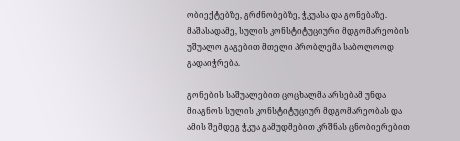ობიექტებზე, გრძნობებზე, ჭკუასა და გონებაზე. მაშასადამე, სულის კონსტიტუციური მდგომარეობის უშუალო გაგებით მთელი პრობლემა საბოლოოდ გადაიჭრება.

გონების საშუალებით ცოცხალმა არსებამ უნდა მიაგნოს სულის კონსტიტუციურ მდგომარეობას და ამის შემდეგ ჭკუა გამუდმებით კრშნას ცნობიერებით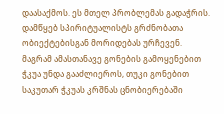დაასაქმოს. ეს მთელ პრობლემას გადაჭრის. დამწყებ სპირიტუალისტს გრძნობათა ობიექტებისგან მორიდებას ურჩევენ. მაგრამ ამასთანავე გონების გამოყენებით ჭკუა უნდა გააძლიეროს, თუკი გონებით საკუთარ ჭკუას კრშნას ცნობიერებაში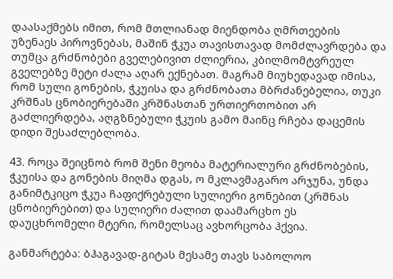დაასაქმებს იმით, რომ მთლიანად მიენდობა ღმრთეების უზენაეს პიროვნებას, მაშინ ჭკუა თავისთავად მომძლავრდება და თუმცა გრძნობები გველებივით ძლიერია, კბილმომტვრეულ გველებზე მეტი ძალა აღარ ექნებათ. მაგრამ მიუხედავად იმისა, რომ სული გონების, ჭკუისა და გრძნობათა მბრძანებელია, თუკი კრშნას ცნობიერებაში კრშნასთან ურთიერთობით არ გაძლიერდება, აღგზნებული ჭკუის გამო მაინც რჩება დაცემის დიდი შესაძლებლობა.

43. როცა შეიცნობ რომ შენი მეობა მატერიალური გრძნობების, ჭკუისა და გონების მიღმა დგას, ო მკლავმაგარო არჯუნა, უნდა განიმტკიცო ჭკუა ჩაფიქრებული სულიერი გონებით (კრშნას ცნობიერებით) და სულიერი ძალით დაამარცხო ეს დაუცხრომელი მტერი, რომელსაც ავხორცობა ჰქვია.

განმარტება: ბჰაგავად-გიტას მესამე თავს საბოლოო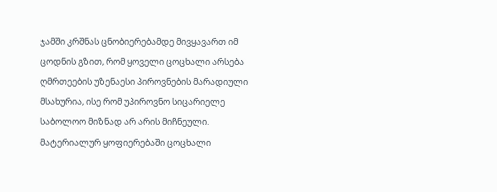ჯამში კრშნას ცნობიერებამდე მივყავართ იმ ცოდნის გზით, რომ ყოველი ცოცხალი არსება ღმრთეების უზენაესი პიროვნების მარადიული მსახურია, ისე რომ უპიროვნო სიცარიელე საბოლოო მიზნად არ არის მიჩნეული. მატერიალურ ყოფიერებაში ცოცხალი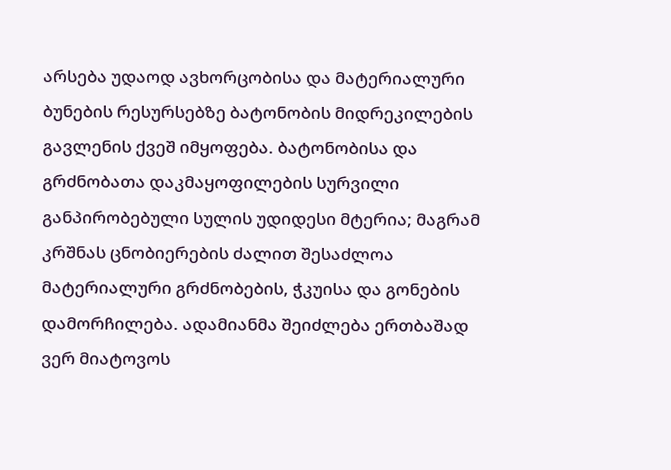არსება უდაოდ ავხორცობისა და მატერიალური ბუნების რესურსებზე ბატონობის მიდრეკილების გავლენის ქვეშ იმყოფება. ბატონობისა და გრძნობათა დაკმაყოფილების სურვილი განპირობებული სულის უდიდესი მტერია; მაგრამ კრშნას ცნობიერების ძალით შესაძლოა მატერიალური გრძნობების, ჭკუისა და გონების დამორჩილება. ადამიანმა შეიძლება ერთბაშად ვერ მიატოვოს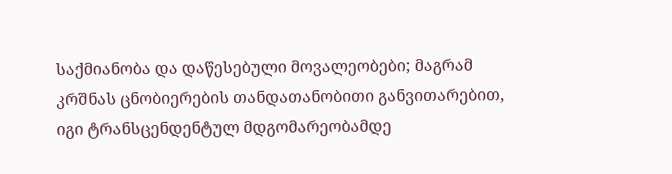საქმიანობა და დაწესებული მოვალეობები; მაგრამ კრშნას ცნობიერების თანდათანობითი განვითარებით, იგი ტრანსცენდენტულ მდგომარეობამდე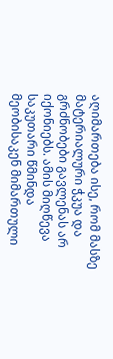აღიმართება ისე, რომ მასზე მატერიალური ჭკუა და გრძნობები გავლენას არ იქონიებს. ამის მიღწევა საკუთარი წმინდა მეობისაკენ მიმართული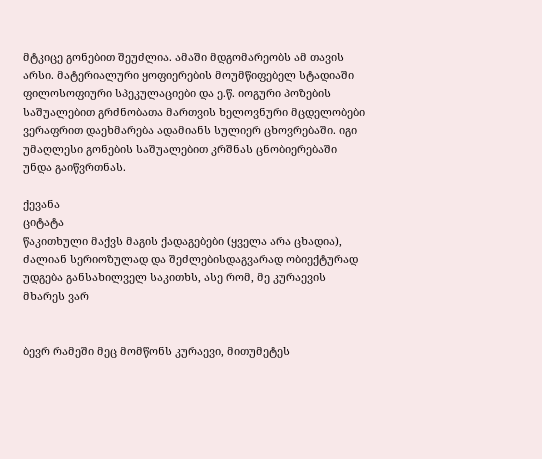მტკიცე გონებით შეუძლია. ამაში მდგომარეობს ამ თავის არსი. მატერიალური ყოფიერების მოუმწიფებელ სტადიაში ფილოსოფიური სპეკულაციები და ე.წ. იოგური პოზების საშუალებით გრძნობათა მართვის ხელოვნური მცდელობები ვერაფრით დაეხმარება ადამიანს სულიერ ცხოვრებაში. იგი უმაღლესი გონების საშუალებით კრშნას ცნობიერებაში უნდა გაიწვრთნას.

ქევანა
ციტატა
წაკითხული მაქვს მაგის ქადაგებები (ყველა არა ცხადია), ძალიან სერიოზულად და შეძლებისდაგვარად ობიექტურად უდგება განსახილველ საკითხს, ასე რომ, მე კურაევის მხარეს ვარ


ბევრ რამეში მეც მომწონს კურაევი, მითუმეტეს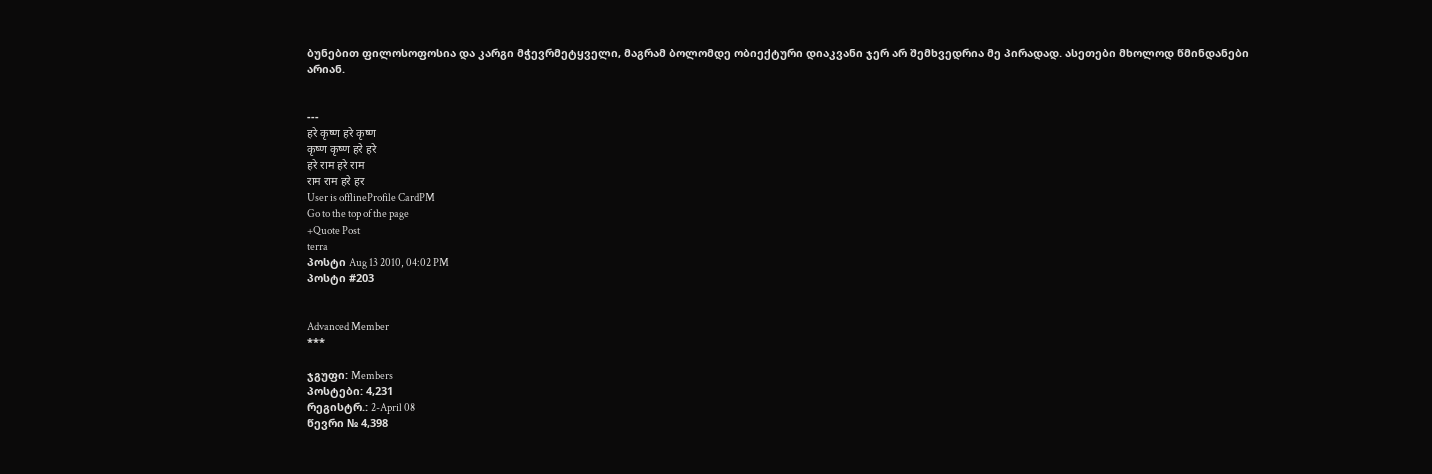ბუნებით ფილოსოფოსია და კარგი მჭევრმეტყველი, მაგრამ ბოლომდე ობიექტური დიაკვანი ჯერ არ შემხვედრია მე პირადად. ასეთები მხოლოდ წმინდანები არიან.


---
हरे कृष्ण हरे कृष्ण
कृष्ण कृष्ण हरे हरे
हरे राम हरे राम
राम राम हरे हर
User is offlineProfile CardPM
Go to the top of the page
+Quote Post
terra
პოსტი Aug 13 2010, 04:02 PM
პოსტი #203


Advanced Member
***

ჯგუფი: Members
პოსტები: 4,231
რეგისტრ.: 2-April 08
წევრი № 4,398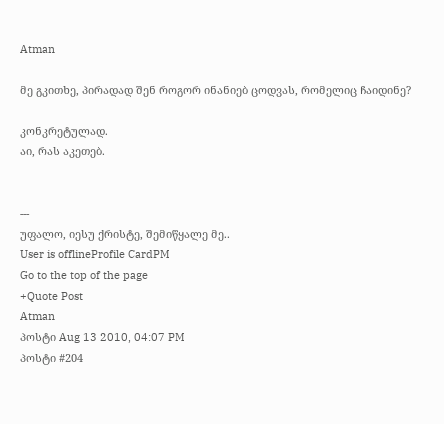Atman

მე გკითხე, პირადად შენ როგორ ინანიებ ცოდვას, რომელიც ჩაიდინე?

კონკრეტულად.
აი, რას აკეთებ.


---
უფალო, იესუ ქრისტე, შემიწყალე მე..
User is offlineProfile CardPM
Go to the top of the page
+Quote Post
Atman
პოსტი Aug 13 2010, 04:07 PM
პოსტი #204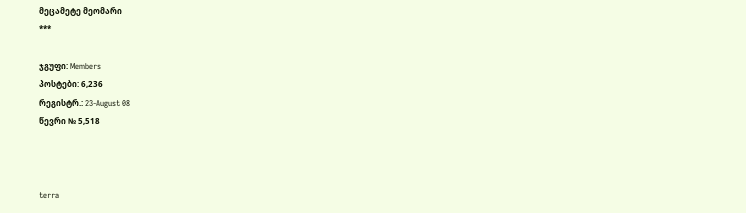მეცამეტე მეომარი
***

ჯგუფი: Members
პოსტები: 6,236
რეგისტრ.: 23-August 08
წევრი № 5,518



terra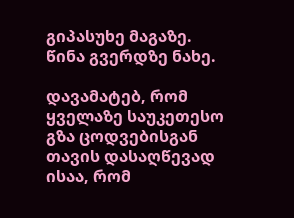გიპასუხე მაგაზე. წინა გვერდზე ნახე.

დავამატებ, რომ ყველაზე საუკეთესო გზა ცოდვებისგან თავის დასაღწევად ისაა, რომ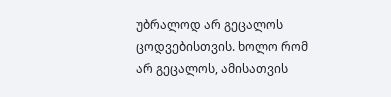უბრალოდ არ გეცალოს ცოდვებისთვის. ხოლო რომ არ გეცალოს, ამისათვის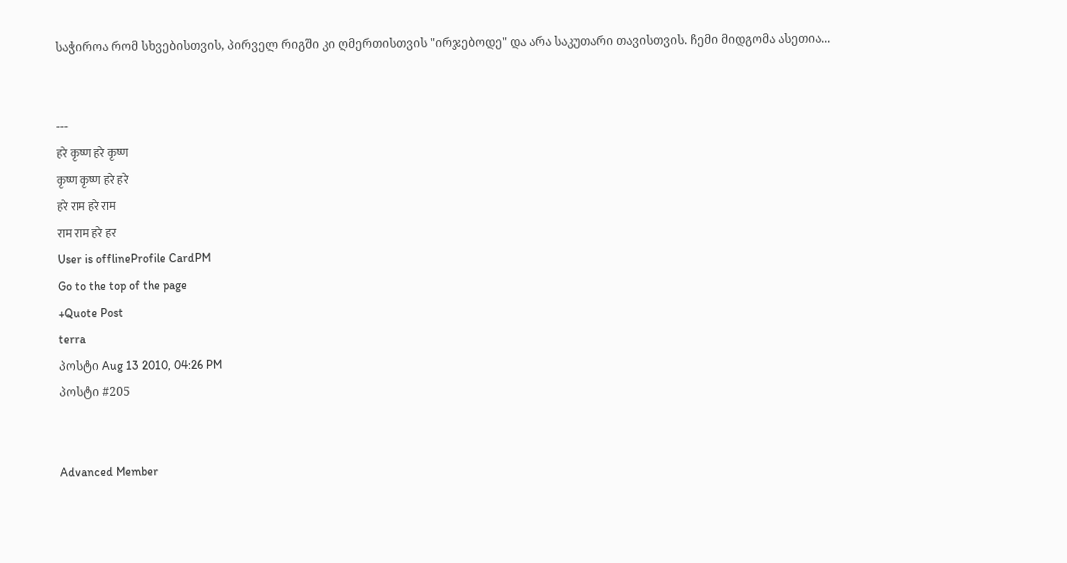საჭიროა რომ სხვებისთვის, პირველ რიგში კი ღმერთისთვის "ირჯებოდე" და არა საკუთარი თავისთვის. ჩემი მიდგომა ასეთია...


---
हरे कृष्ण हरे कृष्ण
कृष्ण कृष्ण हरे हरे
हरे राम हरे राम
राम राम हरे हर
User is offlineProfile CardPM
Go to the top of the page
+Quote Post
terra
პოსტი Aug 13 2010, 04:26 PM
პოსტი #205


Advanced Member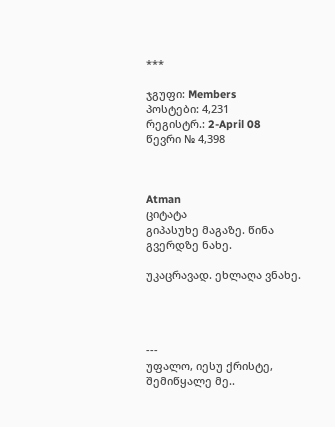***

ჯგუფი: Members
პოსტები: 4,231
რეგისტრ.: 2-April 08
წევრი № 4,398



Atman
ციტატა
გიპასუხე მაგაზე. წინა გვერდზე ნახე.

უკაცრავად. ეხლაღა ვნახე.




---
უფალო, იესუ ქრისტე, შემიწყალე მე..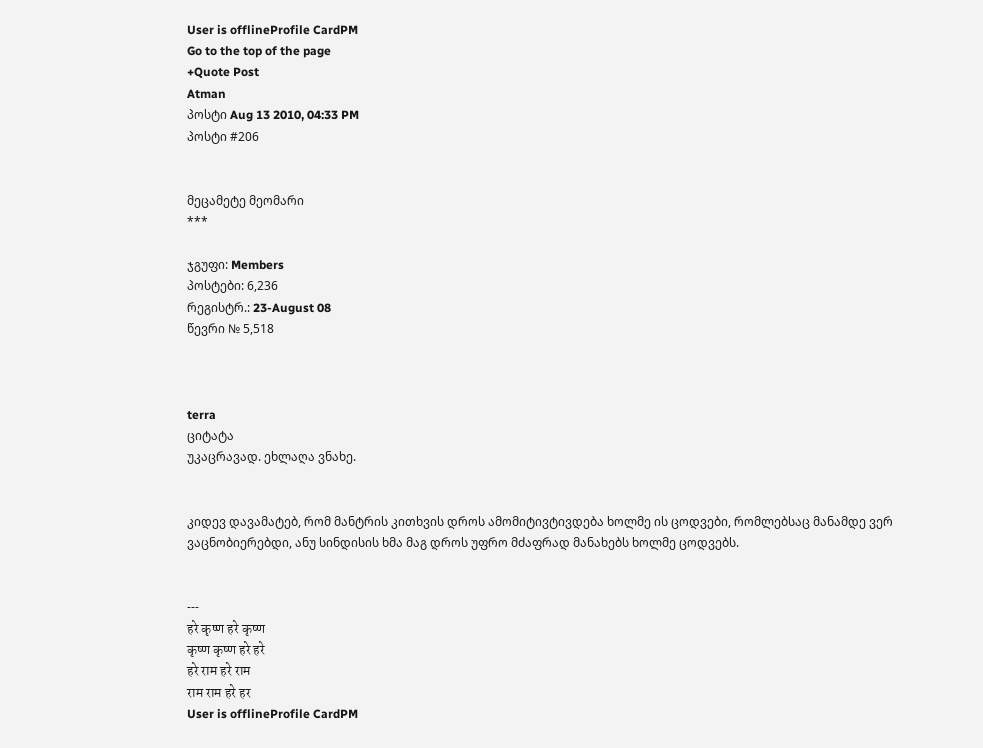User is offlineProfile CardPM
Go to the top of the page
+Quote Post
Atman
პოსტი Aug 13 2010, 04:33 PM
პოსტი #206


მეცამეტე მეომარი
***

ჯგუფი: Members
პოსტები: 6,236
რეგისტრ.: 23-August 08
წევრი № 5,518



terra
ციტატა
უკაცრავად. ეხლაღა ვნახე.


კიდევ დავამატებ, რომ მანტრის კითხვის დროს ამომიტივტივდება ხოლმე ის ცოდვები, რომლებსაც მანამდე ვერ ვაცნობიერებდი, ანუ სინდისის ხმა მაგ დროს უფრო მძაფრად მანახებს ხოლმე ცოდვებს.


---
हरे कृष्ण हरे कृष्ण
कृष्ण कृष्ण हरे हरे
हरे राम हरे राम
राम राम हरे हर
User is offlineProfile CardPM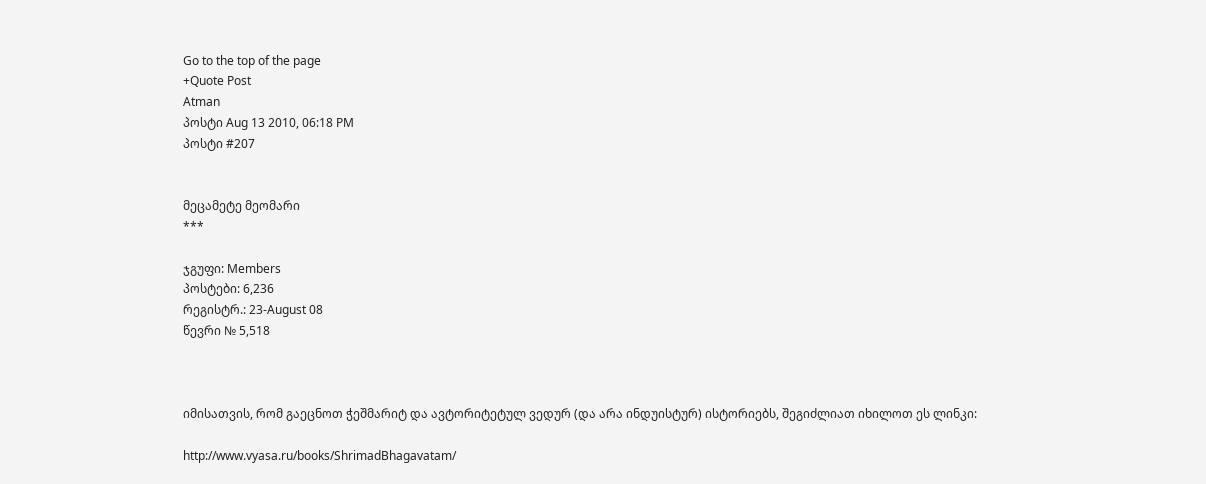Go to the top of the page
+Quote Post
Atman
პოსტი Aug 13 2010, 06:18 PM
პოსტი #207


მეცამეტე მეომარი
***

ჯგუფი: Members
პოსტები: 6,236
რეგისტრ.: 23-August 08
წევრი № 5,518



იმისათვის, რომ გაეცნოთ ჭეშმარიტ და ავტორიტეტულ ვედურ (და არა ინდუისტურ) ისტორიებს, შეგიძლიათ იხილოთ ეს ლინკი:

http://www.vyasa.ru/books/ShrimadBhagavatam/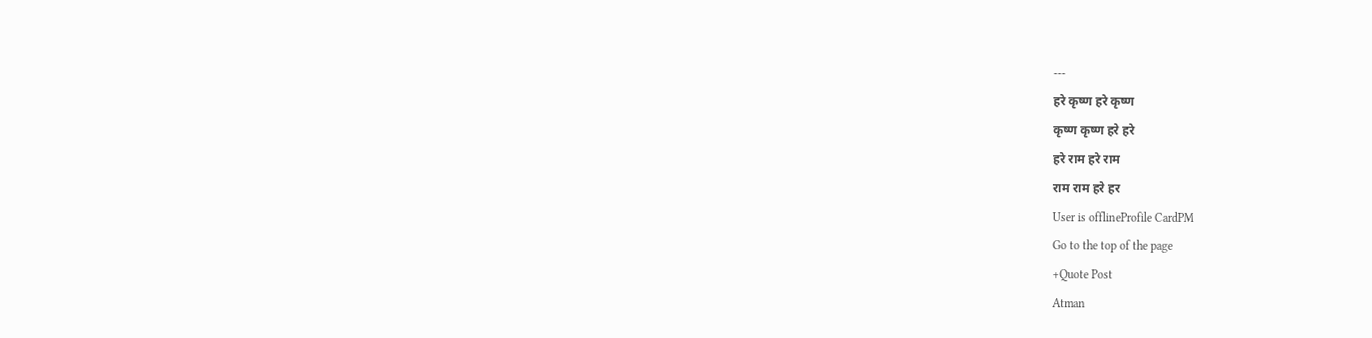---
हरे कृष्ण हरे कृष्ण
कृष्ण कृष्ण हरे हरे
हरे राम हरे राम
राम राम हरे हर
User is offlineProfile CardPM
Go to the top of the page
+Quote Post
Atman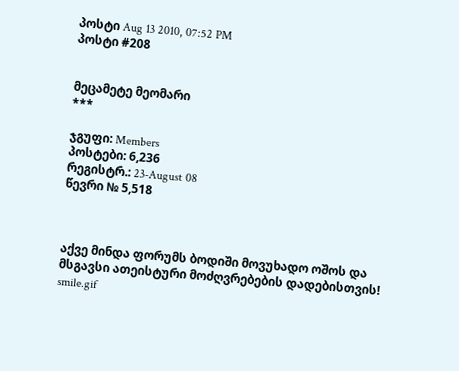პოსტი Aug 13 2010, 07:52 PM
პოსტი #208


მეცამეტე მეომარი
***

ჯგუფი: Members
პოსტები: 6,236
რეგისტრ.: 23-August 08
წევრი № 5,518



აქვე მინდა ფორუმს ბოდიში მოვუხადო ოშოს და მსგავსი ათეისტური მოძღვრებების დადებისთვის! smile.gif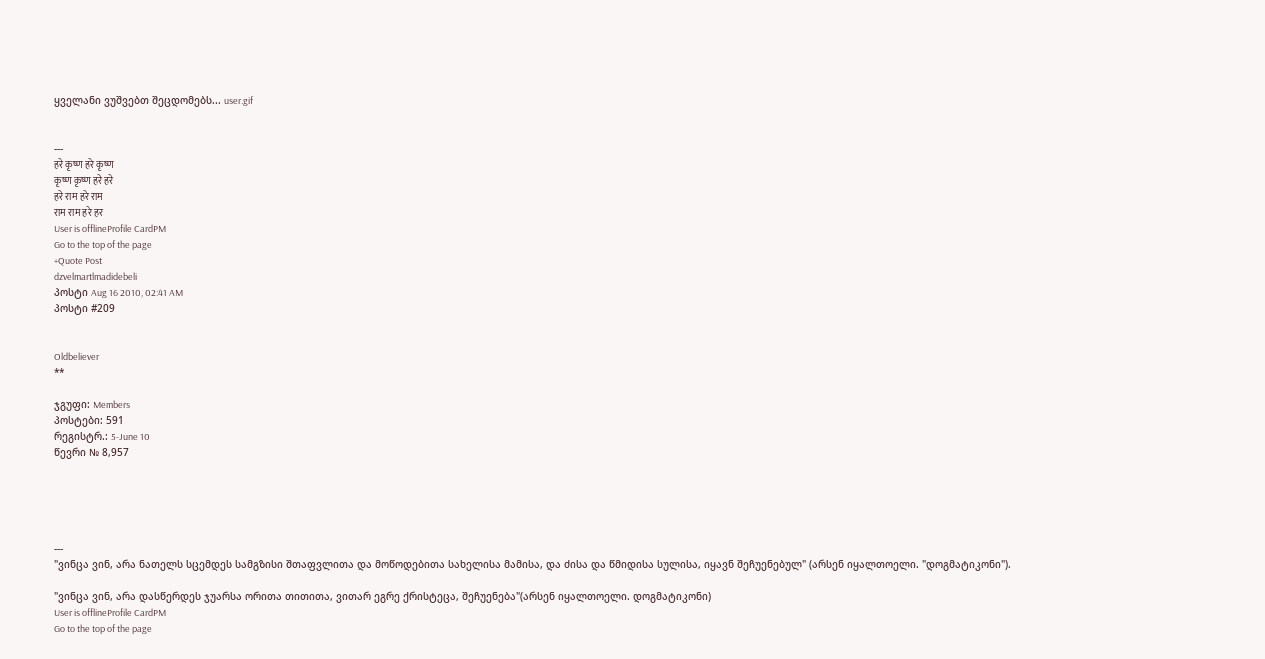ყველანი ვუშვებთ შეცდომებს... user.gif


---
हरे कृष्ण हरे कृष्ण
कृष्ण कृष्ण हरे हरे
हरे राम हरे राम
राम राम हरे हर
User is offlineProfile CardPM
Go to the top of the page
+Quote Post
dzvelmartlmadidebeli
პოსტი Aug 16 2010, 02:41 AM
პოსტი #209


Oldbeliever
**

ჯგუფი: Members
პოსტები: 591
რეგისტრ.: 5-June 10
წევრი № 8,957





---
"ვინცა ვინ, არა ნათელს სცემდეს სამგზისი შთაფვლითა და მოწოდებითა სახელისა მამისა, და ძისა და წმიდისა სულისა, იყავნ შეჩუენებულ" (არსენ იყალთოელი. "დოგმატიკონი").

"ვინცა ვინ, არა დასწერდეს ჯუარსა ორითა თითითა, ვითარ ეგრე ქრისტეცა, შეჩუენება"(არსენ იყალთოელი. დოგმატიკონი)
User is offlineProfile CardPM
Go to the top of the page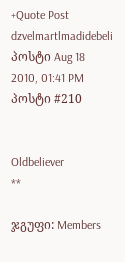+Quote Post
dzvelmartlmadidebeli
პოსტი Aug 18 2010, 01:41 PM
პოსტი #210


Oldbeliever
**

ჯგუფი: Members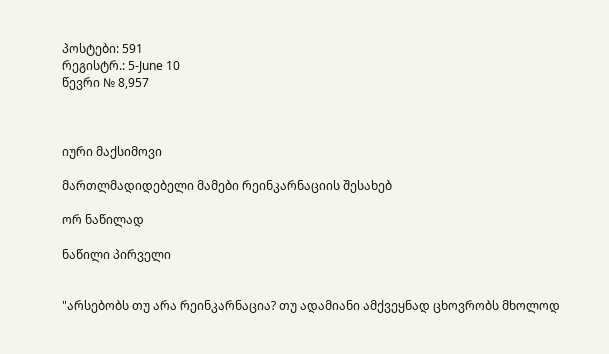პოსტები: 591
რეგისტრ.: 5-June 10
წევრი № 8,957



იური მაქსიმოვი

მართლმადიდებელი მამები რეინკარნაციის შესახებ

ორ ნაწილად

ნაწილი პირველი


"არსებობს თუ არა რეინკარნაცია? თუ ადამიანი ამქვეყნად ცხოვრობს მხოლოდ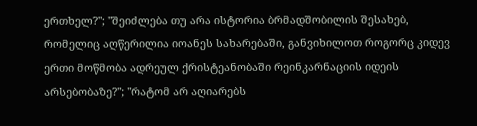ერთხელ?"; "შეიძლება თუ არა ისტორია ბრმადშობილის შესახებ, რომელიც აღწერილია იოანეს სახარებაში, განვიხილოთ როგორც კიდევ ერთი მოწმობა ადრეულ ქრისტეანობაში რეინკარნაციის იდეის არსებობაზე?"; "რატომ არ აღიარებს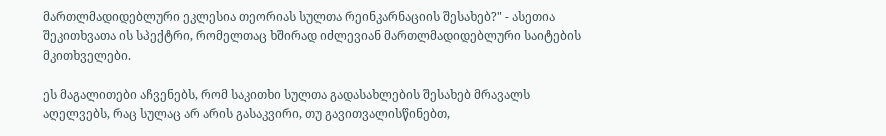მართლმადიდებლური ეკლესია თეორიას სულთა რეინკარნაციის შესახებ?" - ასეთია შეკითხვათა ის სპექტრი, რომელთაც ხშირად იძლევიან მართლმადიდებლური საიტების მკითხველები.

ეს მაგალითები აჩვენებს, რომ საკითხი სულთა გადასახლების შესახებ მრავალს აღელვებს, რაც სულაც არ არის გასაკვირი, თუ გავითვალისწინებთ,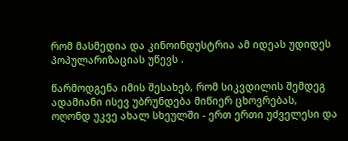რომ მასმედია და კინოინდუსტრია ამ იდეას უდიდეს პოპულარიზაციას უწევს .

წარმოდგენა იმის შესახებ, რომ სიკვდილის შემდეგ ადამიანი ისევ უბრუნდება მიწიერ ცხოვრებას, ოღონდ უკვე ახალ სხეულში - ერთ ერთი უძველესი და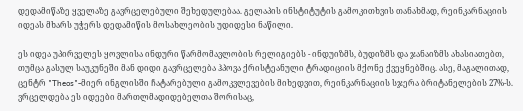დედამიწაზე ყველაზე გავრცელებული შეხედულებაა. გელაპის ინსტიტუტის გამოკითხვის თანახმად, რეინკარნაციის იდეას მხარს უჭერს დედამიწის მოსახლეობის უდიდესი ნაწილი.

ეს იდეა უპირველეს ყოვლისა ინდური წარმომავლობის რელიგიებს - ინდუიზმს, ბუდიზმს და ჯანაიზმს ახასიათებთ, თუმცა გასულ საუკუნეში მან დიდი გავრცელება ჰპოვა ქრისტეანული ტრადიციის მქონე ქვეყნებშიც. ასე, მაგალითად, ცენტრ "Theos"-მიერ ინგლისში ჩატარებული გამოკვლევების მიხედვით, რეინკარნაციის სჯერა ბრიტანელების 27%-ს. ვრცელდება ეს იდეები მართლმადიდებელთა შორისაც,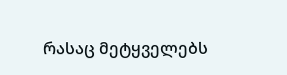რასაც მეტყველებს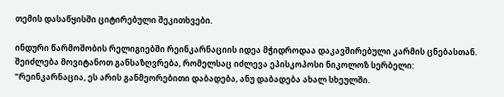თემის დასაწყისში ციტირებული შეკითხვები.

ინდური წარმოშობის რელიგიებში რეინკარნაციის იდეა მჭიდროდაა დაკავშირებული კარმის ცნებასთან. შეიძლება მოვიტანოთ განსაზღვრება, რომელსაც იძლევა ეპისკოპოსი ნიკოლოზ სერბელი: "რეინკარნაცია, ეს არის განმეორებითი დაბადება, ანუ დაბადება ახალ სხეულში.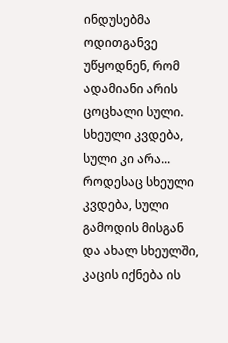ინდუსებმა ოდითგანვე უწყოდნენ, რომ ადამიანი არის ცოცხალი სული. სხეული კვდება, სული კი არა... როდესაც სხეული კვდება, სული გამოდის მისგან და ახალ სხეულში, კაცის იქნება ის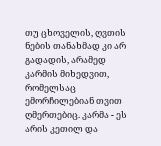თუ ცხოველის, ღვთის ნების თანახმად კი არ გადადის, არამედ კარმის მიხედვით, რომელსაც ემორჩილებიან თვით ღმერთებიც. კარმა - ეს არის კეთილ და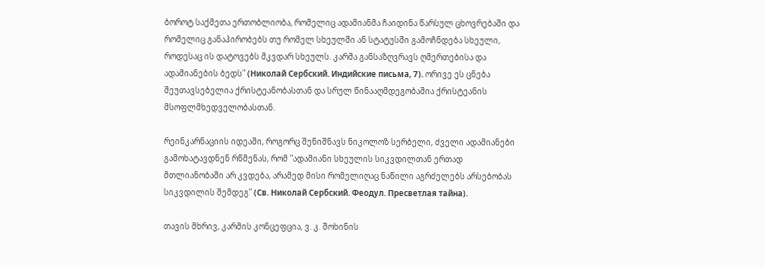ბოროტ საქმეთა ერთობლიობა, რომელიც ადამიანმა ჩაიდინა წარსულ ცხოვრებაში და რომელიც განაპირობებს თუ რომელ სხეულში ან სტატუსში გამოჩნდება სხეული, როდესაც ის დატოვებს მკვდარ სხეულს. კარმა განსაზღვრავს ღმერთებისა და ადამიანების ბედს" (Николай Сербский. Индийские письма, 7). ორივე ეს ცნება შეუთავსებელია ქრისტეანობასთან და სრულ წინააღმდეგობაშია ქრისტეანის მსოფლმხედველობასთან.

რეინკარნაციის იდეაში, როგორც შენიშნავს ნიკოლოზ სერბელი, ძველი ადამიანები გამოხატავდნენ რწმენას, რომ "ადამიანი სხეულის სიკვდილთან ერთად მთლიანობაში არ კვდება, არამედ მისი რომელიღაც ნაწილი აგრძელებს არსებობას სიკვდილის შემდეგ" (Св. Николай Сербский. Феодул. Пресветлая тайна).

თავის მხრივ, კარმის კონცეფცია, ვ. კ. შოხინის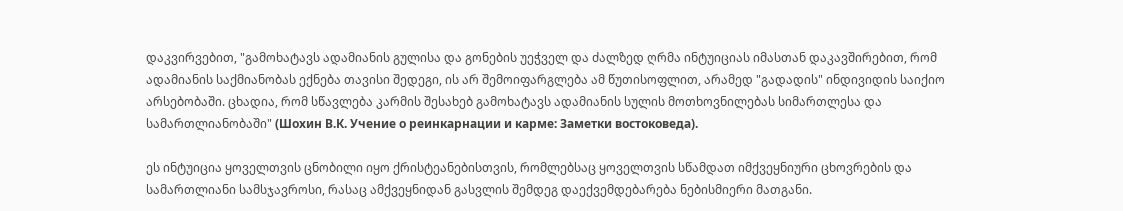დაკვირვებით, "გამოხატავს ადამიანის გულისა და გონების უეჭველ და ძალზედ ღრმა ინტუიციას იმასთან დაკავშირებით, რომ ადამიანის საქმიანობას ექნება თავისი შედეგი, ის არ შემოიფარგლება ამ წუთისოფლით, არამედ "გადადის" ინდივიდის საიქიო არსებობაში. ცხადია, რომ სწავლება კარმის შესახებ გამოხატავს ადამიანის სულის მოთხოვნილებას სიმართლესა და სამართლიანობაში" (Шохин В.К. Учение о реинкарнации и карме: Заметки востоковеда).

ეს ინტუიცია ყოველთვის ცნობილი იყო ქრისტეანებისთვის, რომლებსაც ყოველთვის სწამდათ იმქვეყნიური ცხოვრების და სამართლიანი სამსჯავროსი, რასაც ამქვეყნიდან გასვლის შემდეგ დაექვემდებარება ნებისმიერი მათგანი.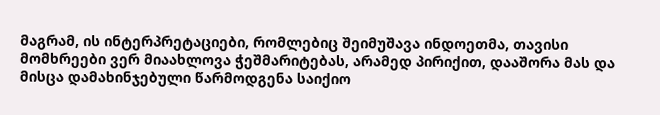მაგრამ, ის ინტერპრეტაციები, რომლებიც შეიმუშავა ინდოეთმა, თავისი მომხრეები ვერ მიაახლოვა ჭეშმარიტებას, არამედ პირიქით, დააშორა მას და მისცა დამახინჯებული წარმოდგენა საიქიო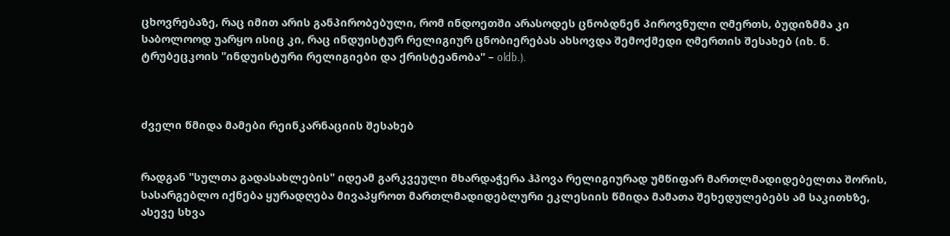ცხოვრებაზე, რაც იმით არის განპირობებული, რომ ინდოეთში არასოდეს ცნობდნენ პიროვნული ღმერთს, ბუდიზმმა კი საბოლოოდ უარყო ისიც კი, რაც ინდუისტურ რელიგიურ ცნობიერებას ახსოვდა შემოქმედი ღმერთის შესახებ (იხ. ნ. ტრუბეცკოის "ინდუისტური რელიგიები და ქრისტეანობა" – oldb.).



ძველი წმიდა მამები რეინკარნაციის შესახებ


რადგან "სულთა გადასახლების" იდეამ გარკვეული მხარდაჭერა ჰპოვა რელიგიურად უმწიფარ მართლმადიდებელთა შორის, სასარგებლო იქნება ყურადღება მივაპყროთ მართლმადიდებლური ეკლესიის წმიდა მამათა შეხედულებებს ამ საკითხზე, ასევე სხვა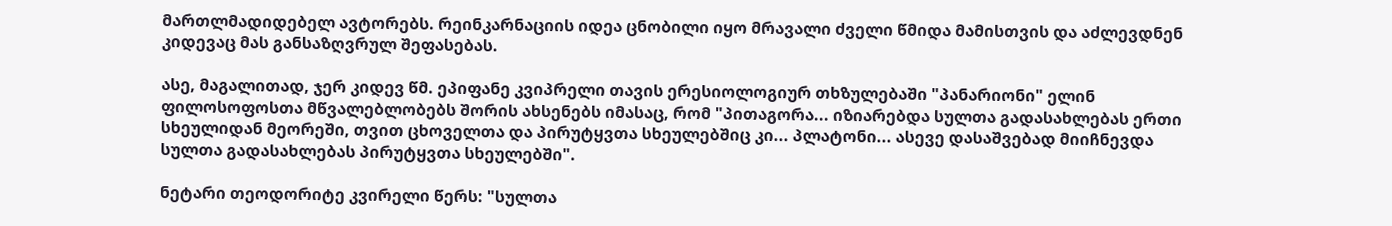მართლმადიდებელ ავტორებს. რეინკარნაციის იდეა ცნობილი იყო მრავალი ძველი წმიდა მამისთვის და აძლევდნენ კიდევაც მას განსაზღვრულ შეფასებას.

ასე, მაგალითად, ჯერ კიდევ წმ. ეპიფანე კვიპრელი თავის ერესიოლოგიურ თხზულებაში "პანარიონი" ელინ ფილოსოფოსთა მწვალებლობებს შორის ახსენებს იმასაც, რომ "პითაგორა... იზიარებდა სულთა გადასახლებას ერთი სხეულიდან მეორეში, თვით ცხოველთა და პირუტყვთა სხეულებშიც კი... პლატონი... ასევე დასაშვებად მიიჩნევდა სულთა გადასახლებას პირუტყვთა სხეულებში".

ნეტარი თეოდორიტე კვირელი წერს: "სულთა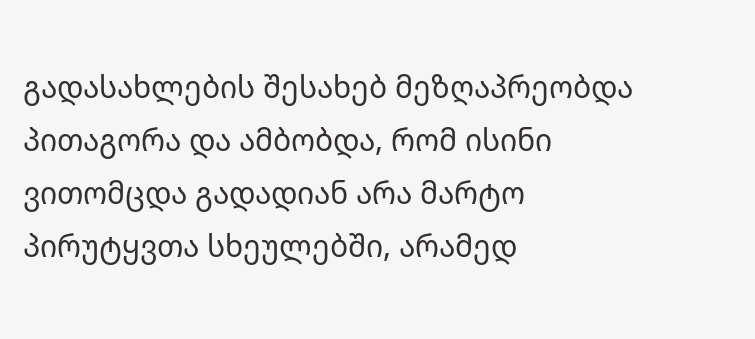გადასახლების შესახებ მეზღაპრეობდა პითაგორა და ამბობდა, რომ ისინი ვითომცდა გადადიან არა მარტო პირუტყვთა სხეულებში, არამედ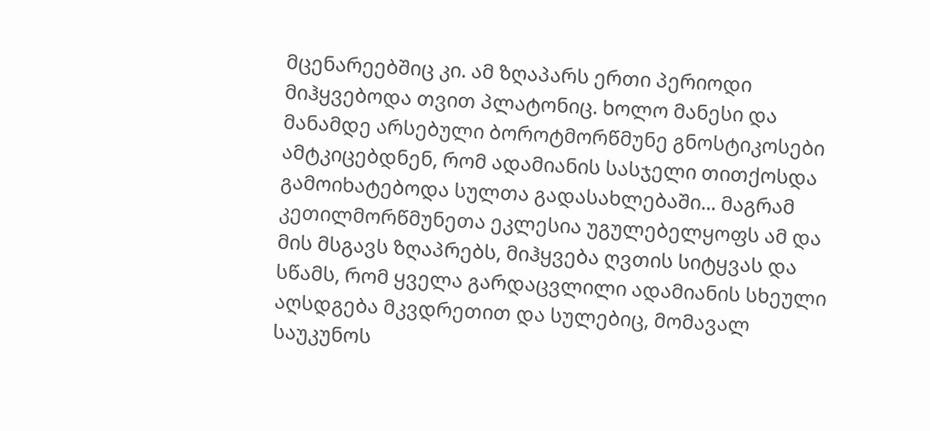მცენარეებშიც კი. ამ ზღაპარს ერთი პერიოდი მიჰყვებოდა თვით პლატონიც. ხოლო მანესი და მანამდე არსებული ბოროტმორწმუნე გნოსტიკოსები ამტკიცებდნენ, რომ ადამიანის სასჯელი თითქოსდა გამოიხატებოდა სულთა გადასახლებაში... მაგრამ კეთილმორწმუნეთა ეკლესია უგულებელყოფს ამ და მის მსგავს ზღაპრებს, მიჰყვება ღვთის სიტყვას და სწამს, რომ ყველა გარდაცვლილი ადამიანის სხეული აღსდგება მკვდრეთით და სულებიც, მომავალ საუკუნოს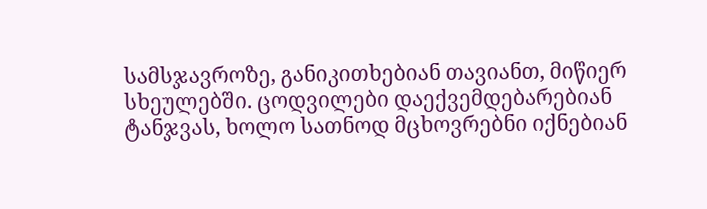სამსჯავროზე, განიკითხებიან თავიანთ, მიწიერ სხეულებში. ცოდვილები დაექვემდებარებიან ტანჯვას, ხოლო სათნოდ მცხოვრებნი იქნებიან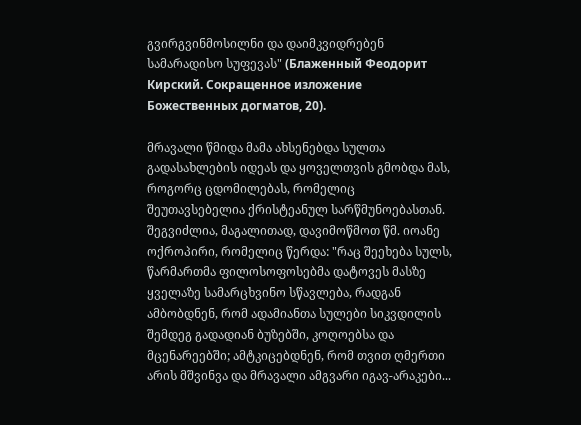გვირგვინმოსილნი და დაიმკვიდრებენ სამარადისო სუფევას" (Блаженный Феодорит Кирский. Сокращенное изложение Божественных догматов, 20).

მრავალი წმიდა მამა ახსენებდა სულთა გადასახლების იდეას და ყოველთვის გმობდა მას, როგორც ცდომილებას, რომელიც შეუთავსებელია ქრისტეანულ სარწმუნოებასთან. შეგვიძლია, მაგალითად, დავიმოწმოთ წმ. იოანე ოქროპირი, რომელიც წერდა: "რაც შეეხება სულს, წარმართმა ფილოსოფოსებმა დატოვეს მასზე ყველაზე სამარცხვინო სწავლება, რადგან ამბობდნენ, რომ ადამიანთა სულები სიკვდილის შემდეგ გადადიან ბუზებში, კოღოებსა და მცენარეებში; ამტკიცებდნენ, რომ თვით ღმერთი არის მშვინვა და მრავალი ამგვარი იგავ-არაკები...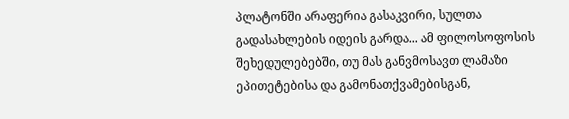პლატონში არაფერია გასაკვირი, სულთა გადასახლების იდეის გარდა... ამ ფილოსოფოსის შეხედულებებში, თუ მას განვმოსავთ ლამაზი ეპითეტებისა და გამონათქვამებისგან,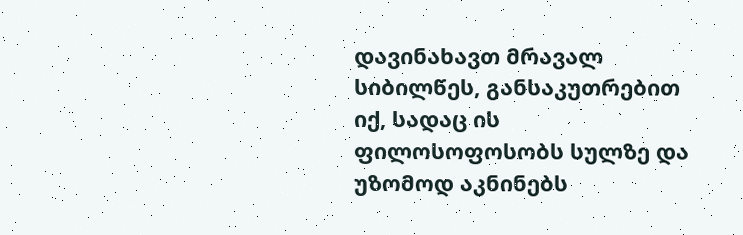დავინახავთ მრავალ სიბილწეს, განსაკუთრებით იქ, სადაც ის ფილოსოფოსობს სულზე და უზომოდ აკნინებს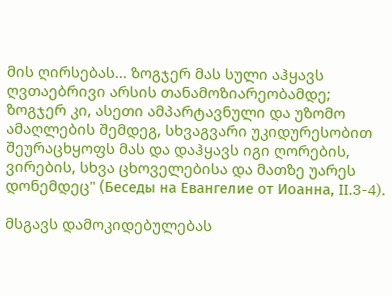მის ღირსებას... ზოგჯერ მას სული აჰყავს ღვთაებრივი არსის თანამოზიარეობამდე; ზოგჯერ კი, ასეთი ამპარტავნული და უზომო ამაღლების შემდეგ, სხვაგვარი უკიდურესობით შეურაცხყოფს მას და დაჰყავს იგი ღორების, ვირების, სხვა ცხოველებისა და მათზე უარეს დონემდეც" (Беседы на Евангелие от Иоанна, II.3-4).

მსგავს დამოკიდებულებას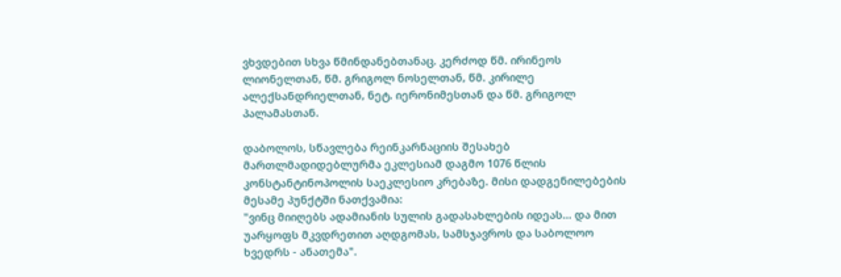ვხვდებით სხვა წმინდანებთანაც. კერძოდ წმ. ირინეოს ლიონელთან, წმ. გრიგოლ ნოსელთან, წმ. კირილე ალექსანდრიელთან, ნეტ. იერონიმესთან და წმ. გრიგოლ პალამასთან.

დაბოლოს, სწავლება რეინკარნაციის შესახებ მართლმადიდებლურმა ეკლესიამ დაგმო 1076 წლის კონსტანტინოპოლის საეკლესიო კრებაზე. მისი დადგენილებების მესამე პუნქტში ნათქვამია:
"ვინც მიიღებს ადამიანის სულის გადასახლების იდეას... და მით უარყოფს მკვდრეთით აღდგომას, სამსჯავროს და საბოლოო ხვედრს - ანათემა".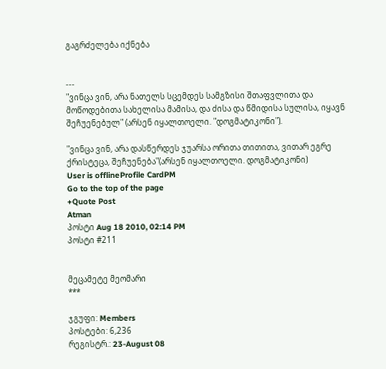გაგრძელება იქნება


---
"ვინცა ვინ, არა ნათელს სცემდეს სამგზისი შთაფვლითა და მოწოდებითა სახელისა მამისა, და ძისა და წმიდისა სულისა, იყავნ შეჩუენებულ" (არსენ იყალთოელი. "დოგმატიკონი").

"ვინცა ვინ, არა დასწერდეს ჯუარსა ორითა თითითა, ვითარ ეგრე ქრისტეცა, შეჩუენება"(არსენ იყალთოელი. დოგმატიკონი)
User is offlineProfile CardPM
Go to the top of the page
+Quote Post
Atman
პოსტი Aug 18 2010, 02:14 PM
პოსტი #211


მეცამეტე მეომარი
***

ჯგუფი: Members
პოსტები: 6,236
რეგისტრ.: 23-August 08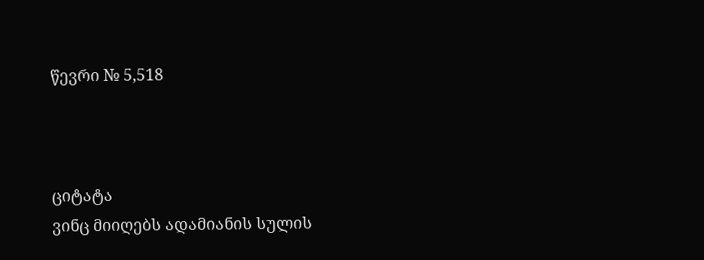წევრი № 5,518



ციტატა
ვინც მიიღებს ადამიანის სულის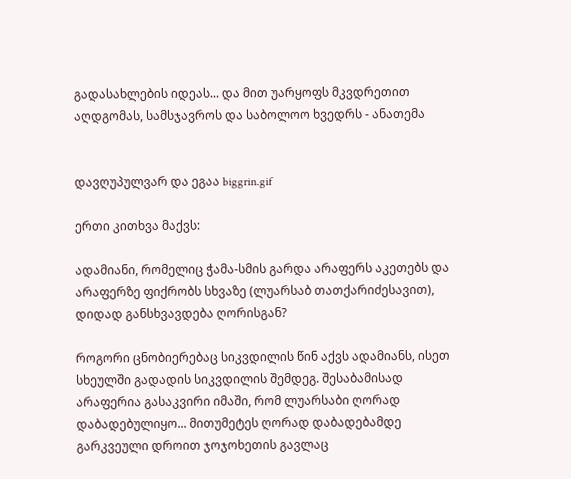გადასახლების იდეას... და მით უარყოფს მკვდრეთით აღდგომას, სამსჯავროს და საბოლოო ხვედრს - ანათემა


დავღუპულვარ და ეგაა biggrin.gif

ერთი კითხვა მაქვს:

ადამიანი, რომელიც ჭამა-სმის გარდა არაფერს აკეთებს და არაფერზე ფიქრობს სხვაზე (ლუარსაბ თათქარიძესავით), დიდად განსხვავდება ღორისგან?

როგორი ცნობიერებაც სიკვდილის წინ აქვს ადამიანს, ისეთ სხეულში გადადის სიკვდილის შემდეგ. შესაბამისად არაფერია გასაკვირი იმაში, რომ ლუარსაბი ღორად დაბადებულიყო... მითუმეტეს ღორად დაბადებამდე გარკვეული დროით ჯოჯოხეთის გავლაც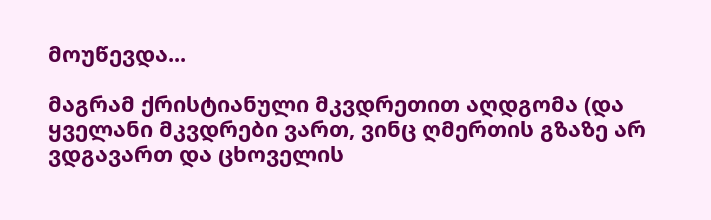მოუწევდა...

მაგრამ ქრისტიანული მკვდრეთით აღდგომა (და ყველანი მკვდრები ვართ, ვინც ღმერთის გზაზე არ ვდგავართ და ცხოველის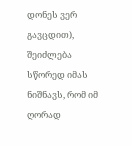დონეს ვერ გავცდით), შეიძლება სწორედ იმას ნიშნავს, რომ იმ ღორად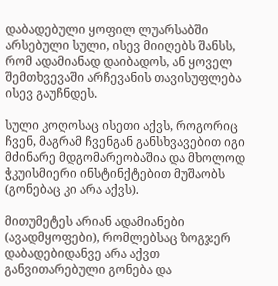დაბადებული ყოფილ ლუარსაბში არსებული სული, ისევ მიიღებს შანსს, რომ ადამიანად დაიბადოს, ან ყოველ შემთხვევაში არჩევანის თავისუფლება ისევ გაუჩნდეს.

სული კოღოსაც ისეთი აქვს, როგორიც ჩვენ, მაგრამ ჩვენგან განსხვავებით იგი მძინარე მდგომარეობაშია და მხოლოდ ჭკუისმიერი ინსტინქტებით მუშაობს (გონებაც კი არა აქვს).

მითუმეტეს არიან ადამიანები (ავადმყოფები), რომლებსაც ზოგჯერ დაბადებიდანვე არა აქვთ განვითარებული გონება და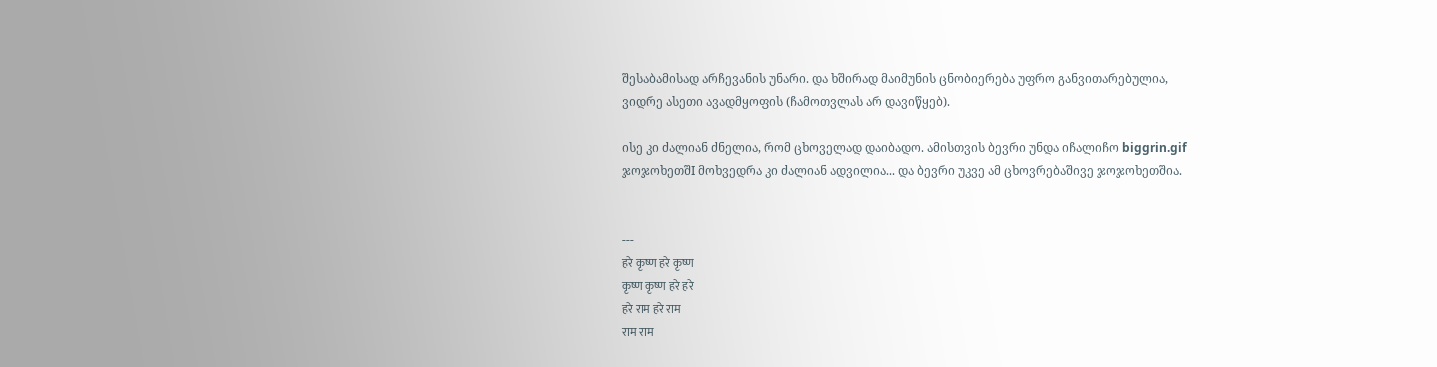შესაბამისად არჩევანის უნარი. და ხშირად მაიმუნის ცნობიერება უფრო განვითარებულია, ვიდრე ასეთი ავადმყოფის (ჩამოთვლას არ დავიწყებ).

ისე კი ძალიან ძნელია, რომ ცხოველად დაიბადო. ამისთვის ბევრი უნდა იჩალიჩო biggrin.gif ჯოჯოხეთშI მოხვედრა კი ძალიან ადვილია... და ბევრი უკვე ამ ცხოვრებაშივე ჯოჯოხეთშია.


---
हरे कृष्ण हरे कृष्ण
कृष्ण कृष्ण हरे हरे
हरे राम हरे राम
राम राम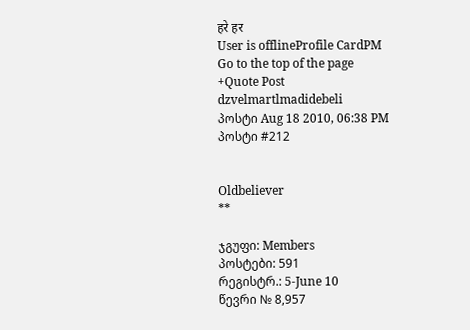हरे हर
User is offlineProfile CardPM
Go to the top of the page
+Quote Post
dzvelmartlmadidebeli
პოსტი Aug 18 2010, 06:38 PM
პოსტი #212


Oldbeliever
**

ჯგუფი: Members
პოსტები: 591
რეგისტრ.: 5-June 10
წევრი № 8,957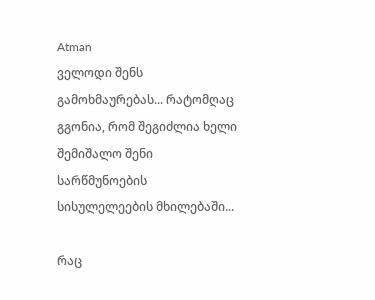Atman
ველოდი შენს გამოხმაურებას... რატომღაც გგონია, რომ შეგიძლია ხელი შემიშალო შენი სარწმუნოების სისულელეების მხილებაში...

რაც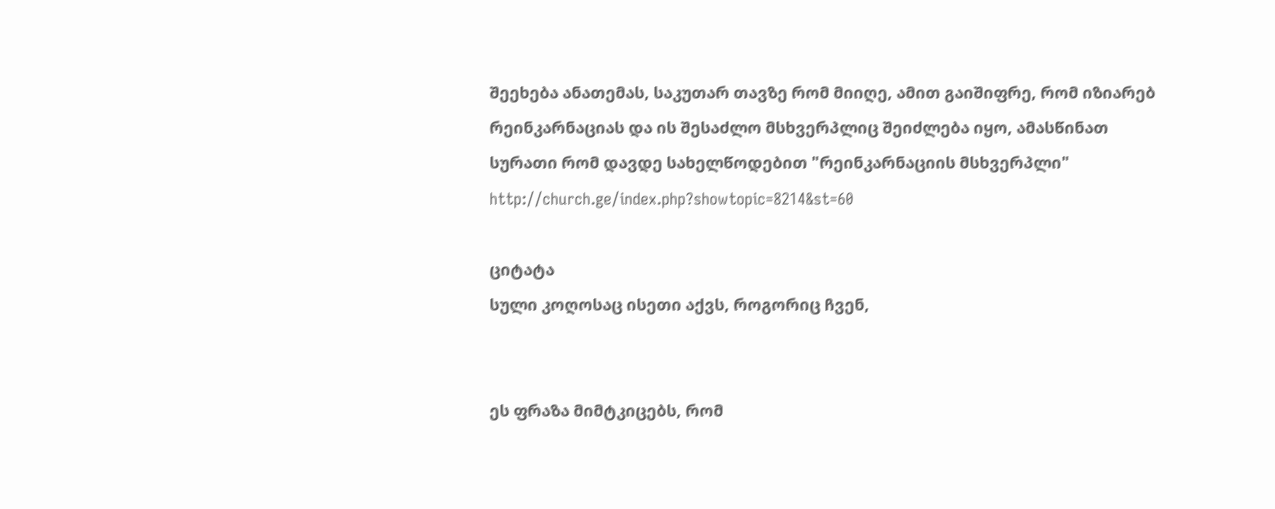შეეხება ანათემას, საკუთარ თავზე რომ მიიღე, ამით გაიშიფრე, რომ იზიარებ რეინკარნაციას და ის შესაძლო მსხვერპლიც შეიძლება იყო, ამასწინათ სურათი რომ დავდე სახელწოდებით "რეინკარნაციის მსხვერპლი" http://church.ge/index.php?showtopic=8214&st=60

ციტატა
სული კოღოსაც ისეთი აქვს, როგორიც ჩვენ,


ეს ფრაზა მიმტკიცებს, რომ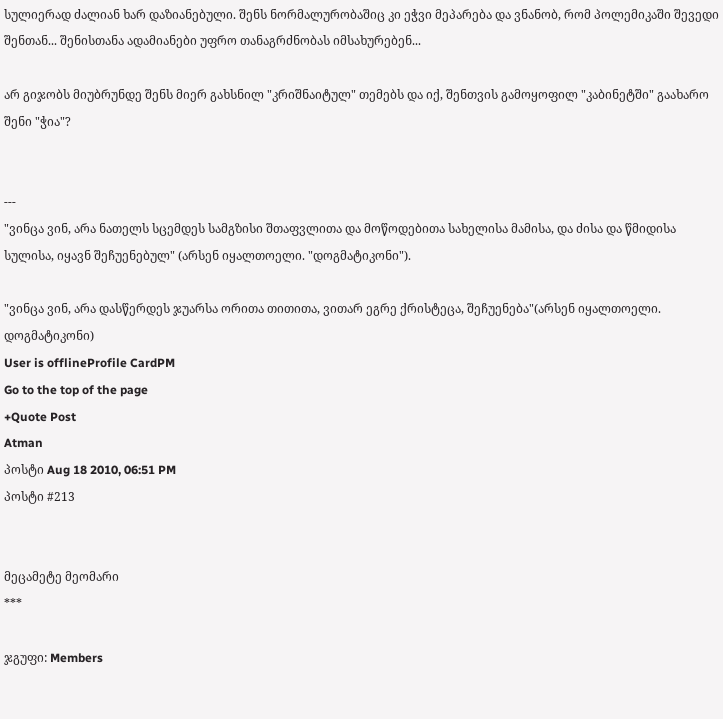სულიერად ძალიან ხარ დაზიანებული. შენს ნორმალურობაშიც კი ეჭვი მეპარება და ვნანობ, რომ პოლემიკაში შევედი შენთან... შენისთანა ადამიანები უფრო თანაგრძნობას იმსახურებენ...

არ გიჯობს მიუბრუნდე შენს მიერ გახსნილ "კრიშნაიტულ" თემებს და იქ, შენთვის გამოყოფილ "კაბინეტში" გაახარო შენი "ჭია"?


---
"ვინცა ვინ, არა ნათელს სცემდეს სამგზისი შთაფვლითა და მოწოდებითა სახელისა მამისა, და ძისა და წმიდისა სულისა, იყავნ შეჩუენებულ" (არსენ იყალთოელი. "დოგმატიკონი").

"ვინცა ვინ, არა დასწერდეს ჯუარსა ორითა თითითა, ვითარ ეგრე ქრისტეცა, შეჩუენება"(არსენ იყალთოელი. დოგმატიკონი)
User is offlineProfile CardPM
Go to the top of the page
+Quote Post
Atman
პოსტი Aug 18 2010, 06:51 PM
პოსტი #213


მეცამეტე მეომარი
***

ჯგუფი: Members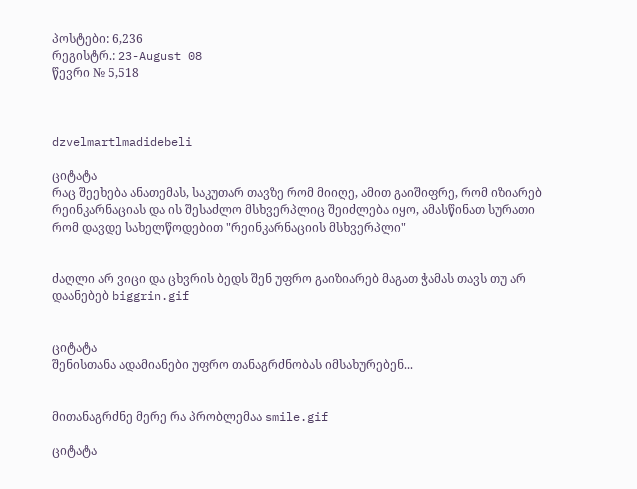პოსტები: 6,236
რეგისტრ.: 23-August 08
წევრი № 5,518



dzvelmartlmadidebeli

ციტატა
რაც შეეხება ანათემას, საკუთარ თავზე რომ მიიღე, ამით გაიშიფრე, რომ იზიარებ რეინკარნაციას და ის შესაძლო მსხვერპლიც შეიძლება იყო, ამასწინათ სურათი რომ დავდე სახელწოდებით "რეინკარნაციის მსხვერპლი"


ძაღლი არ ვიცი და ცხვრის ბედს შენ უფრო გაიზიარებ მაგათ ჭამას თავს თუ არ დაანებებ biggrin.gif


ციტატა
შენისთანა ადამიანები უფრო თანაგრძნობას იმსახურებენ...


მითანაგრძნე მერე რა პრობლემაა smile.gif

ციტატა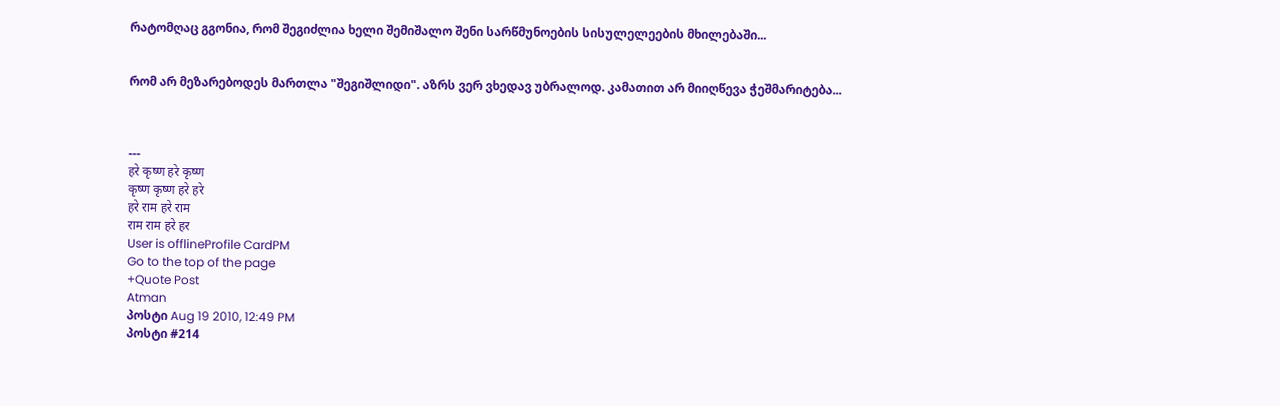რატომღაც გგონია, რომ შეგიძლია ხელი შემიშალო შენი სარწმუნოების სისულელეების მხილებაში...


რომ არ მეზარებოდეს მართლა "შეგიშლიდი". აზრს ვერ ვხედავ უბრალოდ. კამათით არ მიიღწევა ჭეშმარიტება...



---
हरे कृष्ण हरे कृष्ण
कृष्ण कृष्ण हरे हरे
हरे राम हरे राम
राम राम हरे हर
User is offlineProfile CardPM
Go to the top of the page
+Quote Post
Atman
პოსტი Aug 19 2010, 12:49 PM
პოსტი #214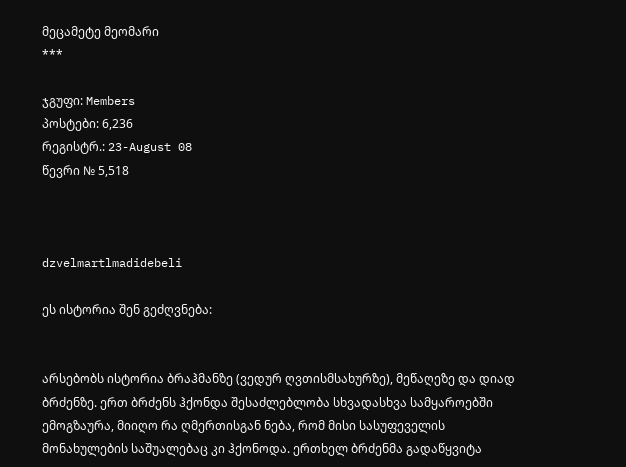მეცამეტე მეომარი
***

ჯგუფი: Members
პოსტები: 6,236
რეგისტრ.: 23-August 08
წევრი № 5,518



dzvelmartlmadidebeli

ეს ისტორია შენ გეძღვნება:


არსებობს ისტორია ბრაჰმანზე (ვედურ ღვთისმსახურზე), მეწაღეზე და დიად ბრძენზე. ერთ ბრძენს ჰქონდა შესაძლებლობა სხვადასხვა სამყაროებში ემოგზაურა, მიიღო რა ღმერთისგან ნება, რომ მისი სასუფეველის მონახულების საშუალებაც კი ჰქონოდა. ერთხელ ბრძენმა გადაწყვიტა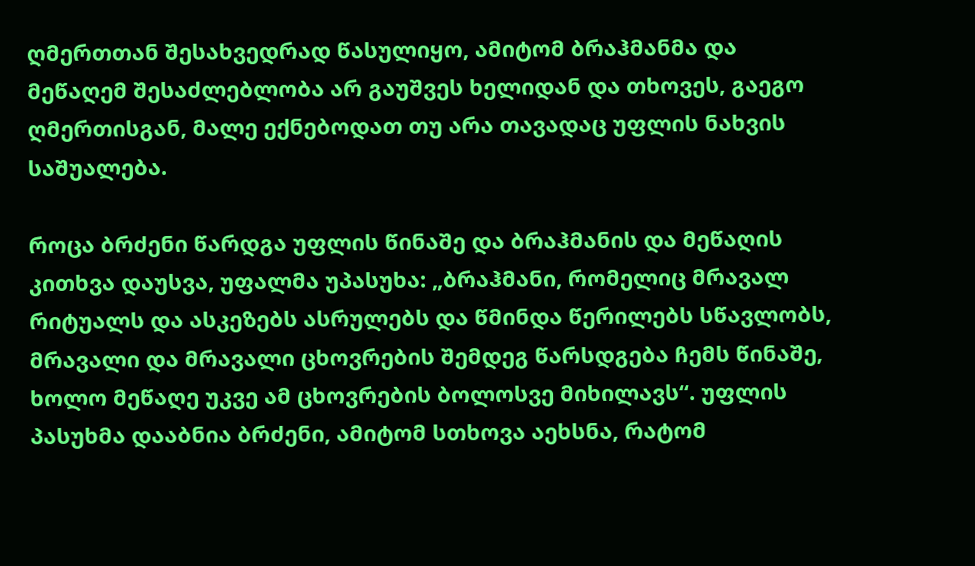ღმერთთან შესახვედრად წასულიყო, ამიტომ ბრაჰმანმა და მეწაღემ შესაძლებლობა არ გაუშვეს ხელიდან და თხოვეს, გაეგო ღმერთისგან, მალე ექნებოდათ თუ არა თავადაც უფლის ნახვის საშუალება.

როცა ბრძენი წარდგა უფლის წინაშე და ბრაჰმანის და მეწაღის კითხვა დაუსვა, უფალმა უპასუხა: „ბრაჰმანი, რომელიც მრავალ რიტუალს და ასკეზებს ასრულებს და წმინდა წერილებს სწავლობს, მრავალი და მრავალი ცხოვრების შემდეგ წარსდგება ჩემს წინაშე, ხოლო მეწაღე უკვე ამ ცხოვრების ბოლოსვე მიხილავს“. უფლის პასუხმა დააბნია ბრძენი, ამიტომ სთხოვა აეხსნა, რატომ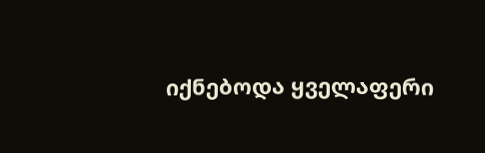იქნებოდა ყველაფერი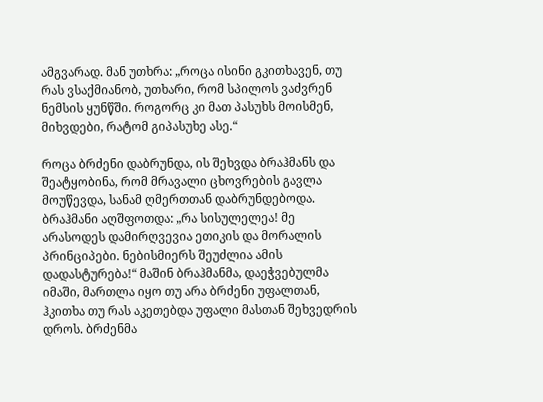ამგვარად. მან უთხრა: „როცა ისინი გკითხავენ, თუ რას ვსაქმიანობ, უთხარი, რომ სპილოს ვაძვრენ ნემსის ყუნწში. როგორც კი მათ პასუხს მოისმენ, მიხვდები, რატომ გიპასუხე ასე.“

როცა ბრძენი დაბრუნდა, ის შეხვდა ბრაჰმანს და შეატყობინა, რომ მრავალი ცხოვრების გავლა მოუწევდა, სანამ ღმერთთან დაბრუნდებოდა. ბრაჰმანი აღშფოთდა: „რა სისულელეა! მე არასოდეს დამირღვევია ეთიკის და მორალის პრინციპები. ნებისმიერს შეუძლია ამის დადასტურება!“ მაშინ ბრაჰმანმა, დაეჭვებულმა იმაში, მართლა იყო თუ არა ბრძენი უფალთან, ჰკითხა თუ რას აკეთებდა უფალი მასთან შეხვედრის დროს. ბრძენმა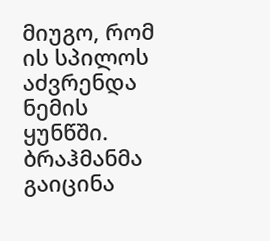მიუგო, რომ ის სპილოს აძვრენდა ნემის ყუნწში. ბრაჰმანმა გაიცინა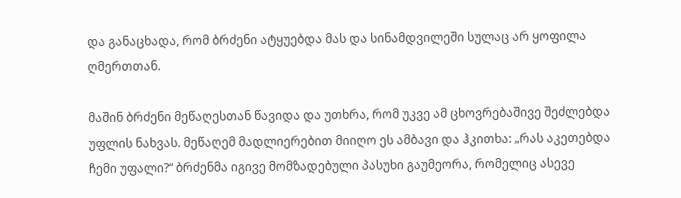და განაცხადა, რომ ბრძენი ატყუებდა მას და სინამდვილეში სულაც არ ყოფილა ღმერთთან.

მაშინ ბრძენი მეწაღესთან წავიდა და უთხრა, რომ უკვე ამ ცხოვრებაშივე შეძლებდა უფლის ნახვას. მეწაღემ მადლიერებით მიიღო ეს ამბავი და ჰკითხა: „რას აკეთებდა ჩემი უფალი?“ ბრძენმა იგივე მომზადებული პასუხი გაუმეორა, რომელიც ასევე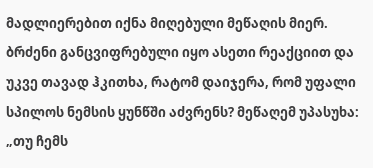მადლიერებით იქნა მიღებული მეწაღის მიერ. ბრძენი განცვიფრებული იყო ასეთი რეაქციით და უკვე თავად ჰკითხა, რატომ დაიჯერა, რომ უფალი სპილოს ნემსის ყუნწში აძვრენს? მეწაღემ უპასუხა: „თუ ჩემს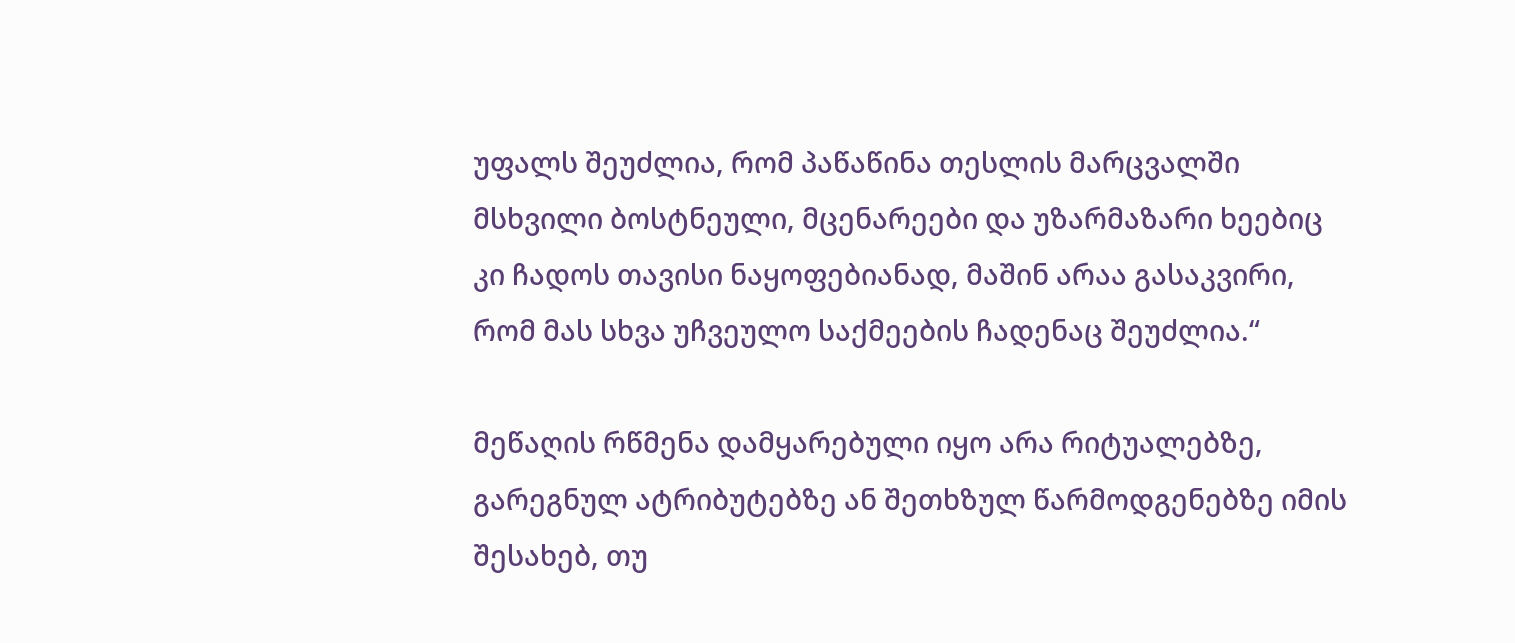უფალს შეუძლია, რომ პაწაწინა თესლის მარცვალში მსხვილი ბოსტნეული, მცენარეები და უზარმაზარი ხეებიც კი ჩადოს თავისი ნაყოფებიანად, მაშინ არაა გასაკვირი, რომ მას სხვა უჩვეულო საქმეების ჩადენაც შეუძლია.“

მეწაღის რწმენა დამყარებული იყო არა რიტუალებზე, გარეგნულ ატრიბუტებზე ან შეთხზულ წარმოდგენებზე იმის შესახებ, თუ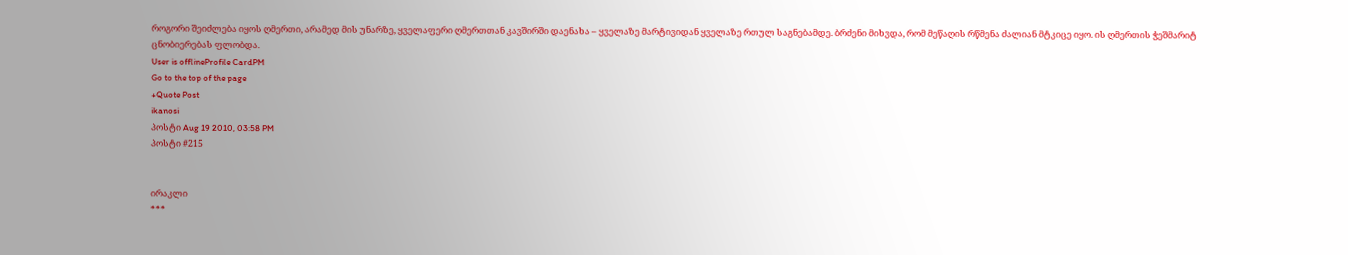როგორი შეიძლება იყოს ღმერთი, არამედ მის უნარზე, ყველაფერი ღმერთთან კავშირში დაენახა – ყველაზე მარტივიდან ყველაზე რთულ საგნებამდე. ბრძენი მიხვდა, რომ მეწაღის რწმენა ძალიან მტკიცე იყო. ის ღმერთის ჭეშმარიტ ცნობიერებას ფლობდა.
User is offlineProfile CardPM
Go to the top of the page
+Quote Post
ikanosi
პოსტი Aug 19 2010, 03:58 PM
პოსტი #215


ირაკლი
***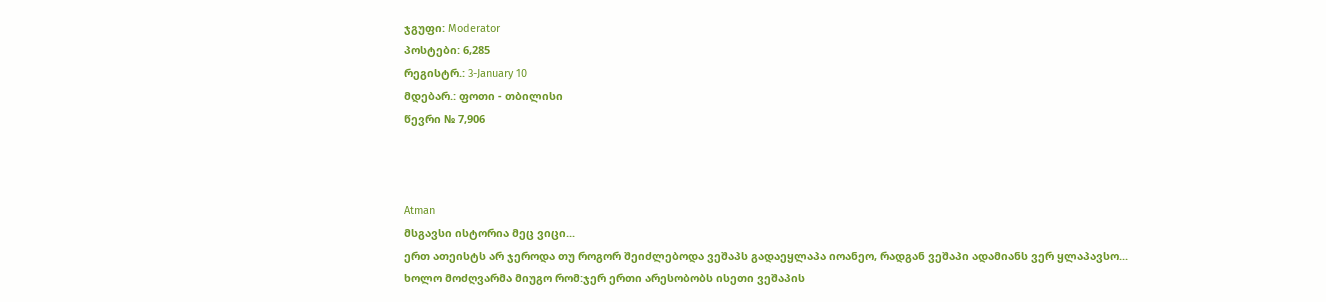ჯგუფი: Moderator
პოსტები: 6,285
რეგისტრ.: 3-January 10
მდებარ.: ფოთი - თბილისი
წევრი № 7,906



Atman
მსგავსი ისტორია მეც ვიცი...
ერთ ათეისტს არ ჯეროდა თუ როგორ შეიძლებოდა ვეშაპს გადაეყლაპა იოანეო, რადგან ვეშაპი ადამიანს ვერ ყლაპავსო...
ხოლო მოძღვარმა მიუგო რომ:ჯერ ერთი არესობობს ისეთი ვეშაპის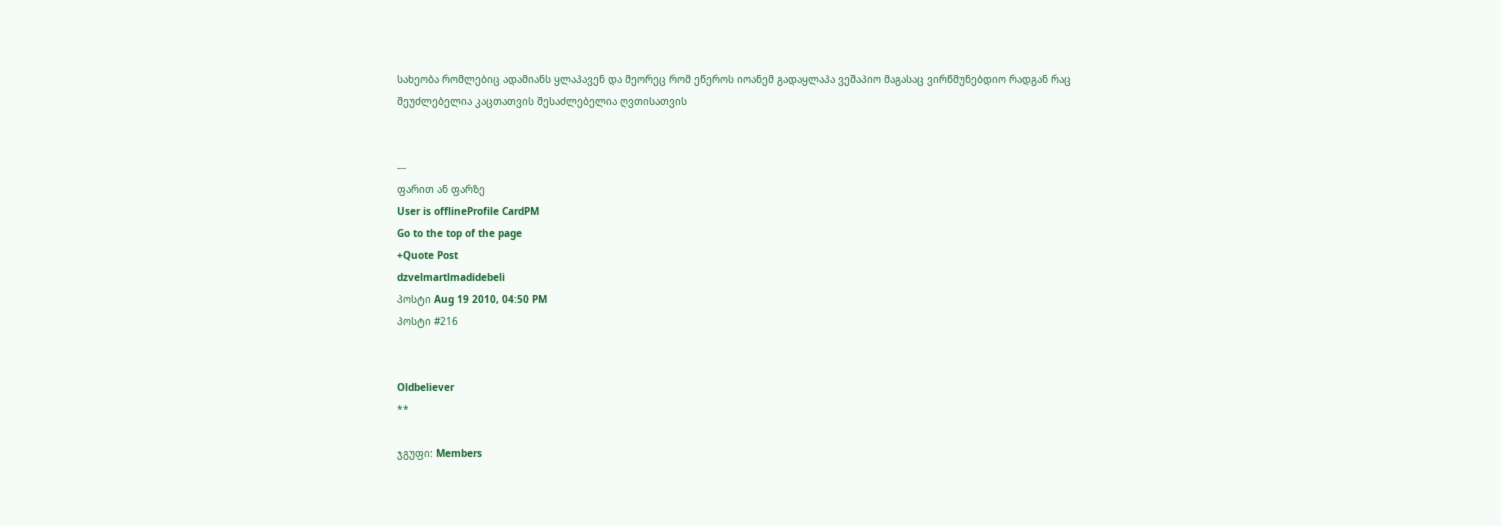სახეობა რომლებიც ადამიანს ყლაპავენ და მეორეც რომ ეწეროს იოანემ გადაყლაპა ვეშაპიო მაგასაც ვირწმუნებდიო რადგან რაც შეუძლებელია კაცთათვის შესაძლებელია ღვთისათვის


---
ფარით ან ფარზე
User is offlineProfile CardPM
Go to the top of the page
+Quote Post
dzvelmartlmadidebeli
პოსტი Aug 19 2010, 04:50 PM
პოსტი #216


Oldbeliever
**

ჯგუფი: Members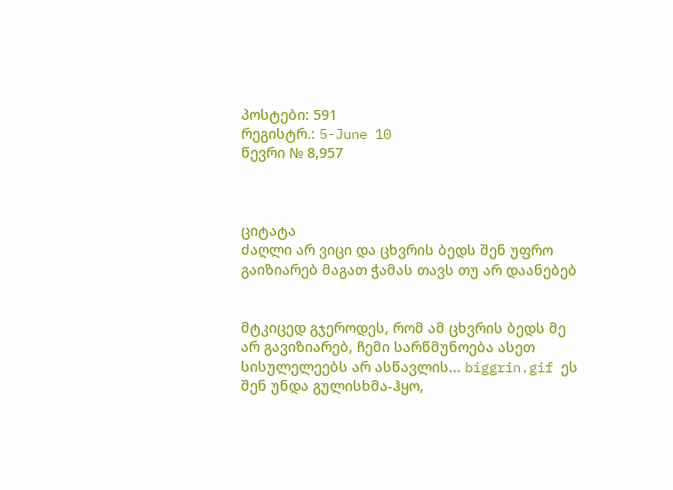პოსტები: 591
რეგისტრ.: 5-June 10
წევრი № 8,957



ციტატა
ძაღლი არ ვიცი და ცხვრის ბედს შენ უფრო გაიზიარებ მაგათ ჭამას თავს თუ არ დაანებებ


მტკიცედ გჯეროდეს, რომ ამ ცხვრის ბედს მე არ გავიზიარებ, ჩემი სარწმუნოება ასეთ სისულელეებს არ ასწავლის... biggrin.gif ეს შენ უნდა გულისხმა-ჰყო,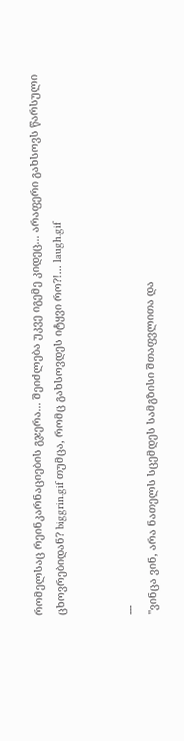რომელსაც რეინკარნაციების გჯერა... შეიძლება უკვე იგემე კიდეც... არაფერი გახსოვს წარსული ცხოვრებიდან? biggrin.gif თუმცა, რომც გახსოვდეს იტყვი რო?!... laugh.gif


---
"ვინცა ვინ, არა ნათელს სცემდეს სამგზისი შთაფვლითა და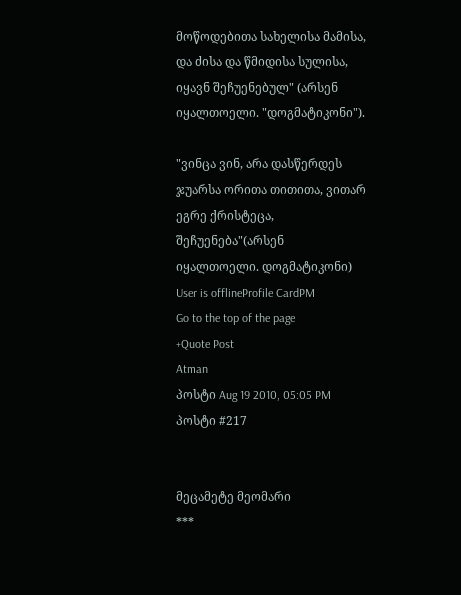მოწოდებითა სახელისა მამისა, და ძისა და წმიდისა სულისა, იყავნ შეჩუენებულ" (არსენ იყალთოელი. "დოგმატიკონი").

"ვინცა ვინ, არა დასწერდეს ჯუარსა ორითა თითითა, ვითარ ეგრე ქრისტეცა, შეჩუენება"(არსენ იყალთოელი. დოგმატიკონი)
User is offlineProfile CardPM
Go to the top of the page
+Quote Post
Atman
პოსტი Aug 19 2010, 05:05 PM
პოსტი #217


მეცამეტე მეომარი
***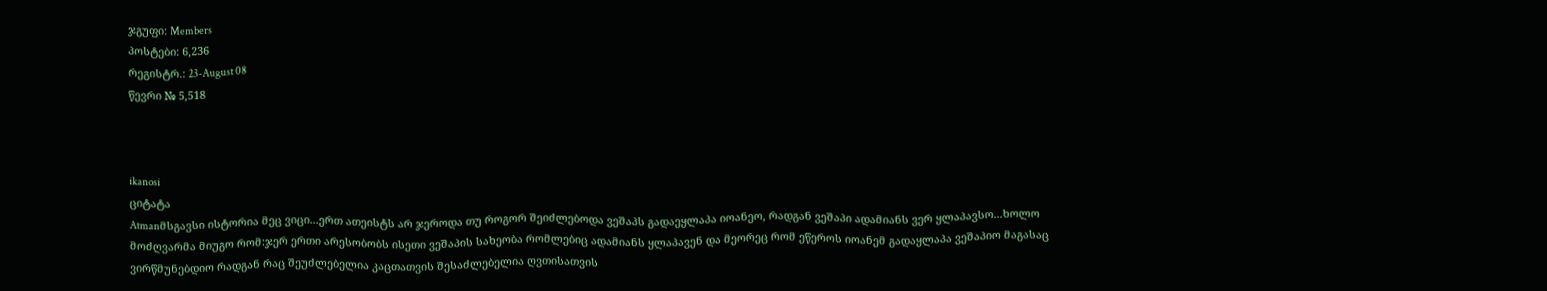ჯგუფი: Members
პოსტები: 6,236
რეგისტრ.: 23-August 08
წევრი № 5,518



ikanosi
ციტატა
Atmanმსგავსი ისტორია მეც ვიცი...ერთ ათეისტს არ ჯეროდა თუ როგორ შეიძლებოდა ვეშაპს გადაეყლაპა იოანეო, რადგან ვეშაპი ადამიანს ვერ ყლაპავსო...ხოლო მოძღვარმა მიუგო რომ:ჯერ ერთი არესობობს ისეთი ვეშაპის სახეობა რომლებიც ადამიანს ყლაპავენ და მეორეც რომ ეწეროს იოანემ გადაყლაპა ვეშაპიო მაგასაც ვირწმუნებდიო რადგან რაც შეუძლებელია კაცთათვის შესაძლებელია ღვთისათვის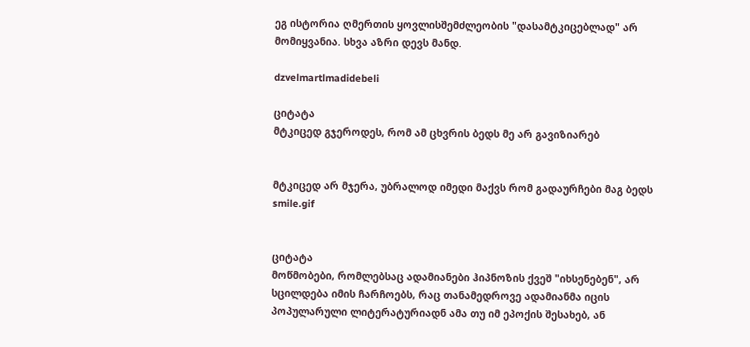ეგ ისტორია ღმერთის ყოვლისშემძლეობის "დასამტკიცებლად" არ მომიყვანია. სხვა აზრი დევს მანდ.

dzvelmartlmadidebeli

ციტატა
მტკიცედ გჯეროდეს, რომ ამ ცხვრის ბედს მე არ გავიზიარებ


მტკიცედ არ მჯერა, უბრალოდ იმედი მაქვს რომ გადაურჩები მაგ ბედს smile.gif


ციტატა
მოწმობები, რომლებსაც ადამიანები ჰიპნოზის ქვეშ "იხსენებენ", არ სცილდება იმის ჩარჩოებს, რაც თანამედროვე ადამიანმა იცის პოპულარული ლიტერატურიადნ ამა თუ იმ ეპოქის შესახებ, ან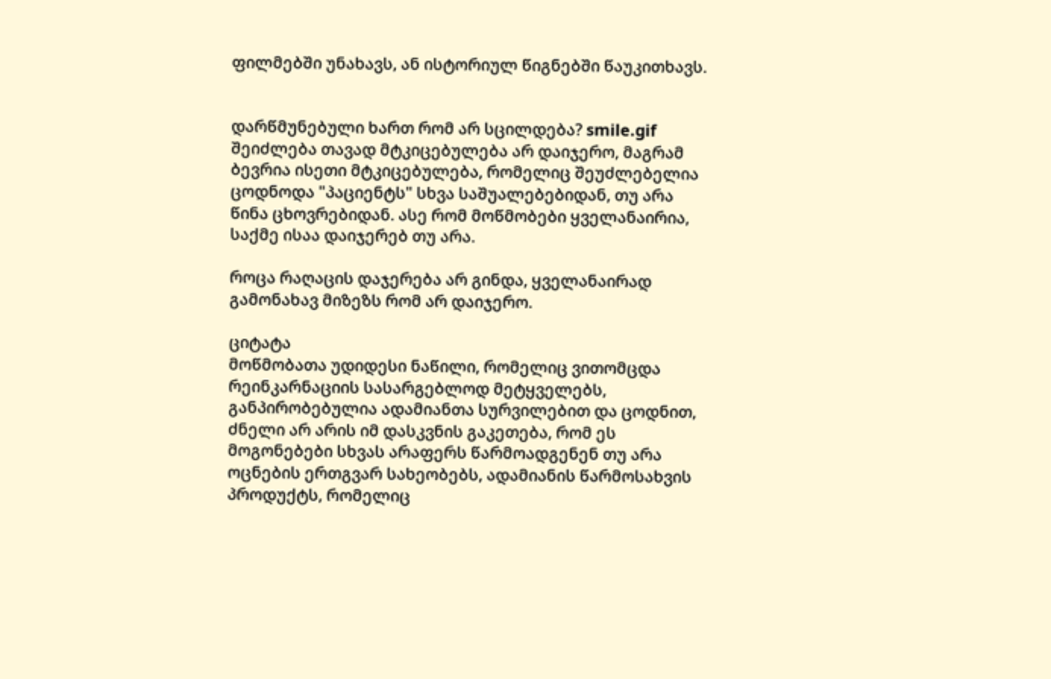ფილმებში უნახავს, ან ისტორიულ წიგნებში წაუკითხავს.


დარწმუნებული ხართ რომ არ სცილდება? smile.gif შეიძლება თავად მტკიცებულება არ დაიჯერო, მაგრამ ბევრია ისეთი მტკიცებულება, რომელიც შეუძლებელია ცოდნოდა "პაციენტს" სხვა საშუალებებიდან, თუ არა წინა ცხოვრებიდან. ასე რომ მოწმობები ყველანაირია, საქმე ისაა დაიჯერებ თუ არა.

როცა რაღაცის დაჯერება არ გინდა, ყველანაირად გამონახავ მიზეზს რომ არ დაიჯერო.

ციტატა
მოწმობათა უდიდესი ნაწილი, რომელიც ვითომცდა რეინკარნაციის სასარგებლოდ მეტყველებს, განპირობებულია ადამიანთა სურვილებით და ცოდნით, ძნელი არ არის იმ დასკვნის გაკეთება, რომ ეს მოგონებები სხვას არაფერს წარმოადგენენ თუ არა ოცნების ერთგვარ სახეობებს, ადამიანის წარმოსახვის პროდუქტს, რომელიც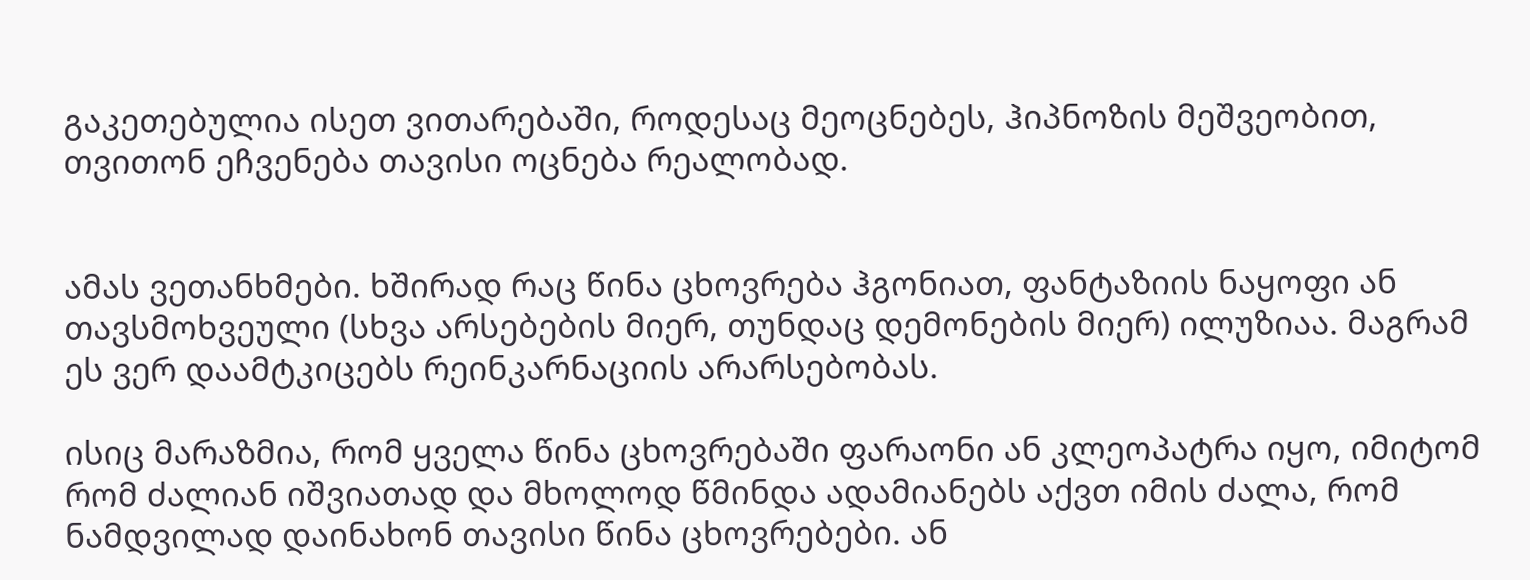გაკეთებულია ისეთ ვითარებაში, როდესაც მეოცნებეს, ჰიპნოზის მეშვეობით, თვითონ ეჩვენება თავისი ოცნება რეალობად.


ამას ვეთანხმები. ხშირად რაც წინა ცხოვრება ჰგონიათ, ფანტაზიის ნაყოფი ან თავსმოხვეული (სხვა არსებების მიერ, თუნდაც დემონების მიერ) ილუზიაა. მაგრამ ეს ვერ დაამტკიცებს რეინკარნაციის არარსებობას.

ისიც მარაზმია, რომ ყველა წინა ცხოვრებაში ფარაონი ან კლეოპატრა იყო, იმიტომ რომ ძალიან იშვიათად და მხოლოდ წმინდა ადამიანებს აქვთ იმის ძალა, რომ ნამდვილად დაინახონ თავისი წინა ცხოვრებები. ან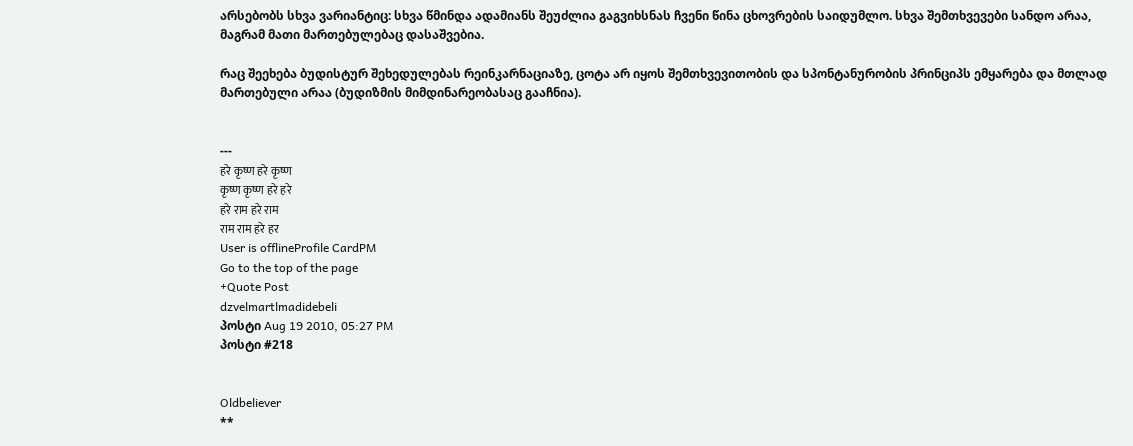არსებობს სხვა ვარიანტიც: სხვა წმინდა ადამიანს შეუძლია გაგვიხსნას ჩვენი წინა ცხოვრების საიდუმლო. სხვა შემთხვევები სანდო არაა, მაგრამ მათი მართებულებაც დასაშვებია.

რაც შეეხება ბუდისტურ შეხედულებას რეინკარნაციაზე, ცოტა არ იყოს შემთხვევითობის და სპონტანურობის პრინციპს ემყარება და მთლად მართებული არაა (ბუდიზმის მიმდინარეობასაც გააჩნია).


---
हरे कृष्ण हरे कृष्ण
कृष्ण कृष्ण हरे हरे
हरे राम हरे राम
राम राम हरे हर
User is offlineProfile CardPM
Go to the top of the page
+Quote Post
dzvelmartlmadidebeli
პოსტი Aug 19 2010, 05:27 PM
პოსტი #218


Oldbeliever
**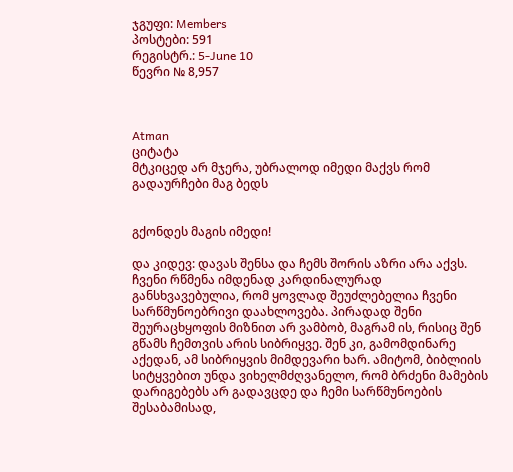ჯგუფი: Members
პოსტები: 591
რეგისტრ.: 5-June 10
წევრი № 8,957



Atman
ციტატა
მტკიცედ არ მჯერა, უბრალოდ იმედი მაქვს რომ გადაურჩები მაგ ბედს


გქონდეს მაგის იმედი!

და კიდევ: დავას შენსა და ჩემს შორის აზრი არა აქვს. ჩვენი რწმენა იმდენად კარდინალურად განსხვავებულია, რომ ყოვლად შეუძლებელია ჩვენი სარწმუნოებრივი დაახლოვება. პირადად შენი შეურაცხყოფის მიზნით არ ვამბობ, მაგრამ ის, რისიც შენ გწამს ჩემთვის არის სიბრიყვე. შენ კი, გამომდინარე აქედან, ამ სიბრიყვის მიმდევარი ხარ. ამიტომ, ბიბლიის სიტყვებით უნდა ვიხელმძღვანელო, რომ ბრძენი მამების დარიგებებს არ გადავცდე და ჩემი სარწმუნოების შესაბამისად,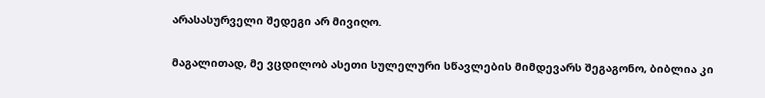არასასურველი შედეგი არ მივიღო.

მაგალითად, მე ვცდილობ ასეთი სულელური სწავლების მიმდევარს შეგაგონო, ბიბლია კი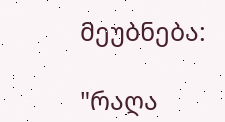მეუბნება:

"რაღა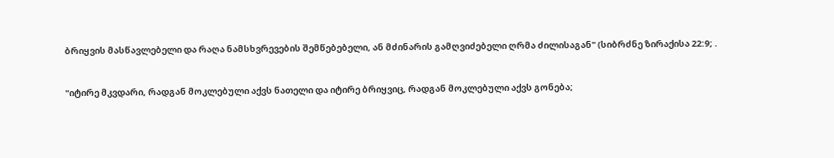ბრიყვის მასწავლებელი და რაღა ნამსხვრევების შემწებებელი, ან მძინარის გამღვიძებელი ღრმა ძილისაგან" (სიბრძნე ზირაქისა 22:9; .

"იტირე მკვდარი, რადგან მოკლებული აქვს ნათელი და იტირე ბრიყვიც, რადგან მოკლებული აქვს გონება;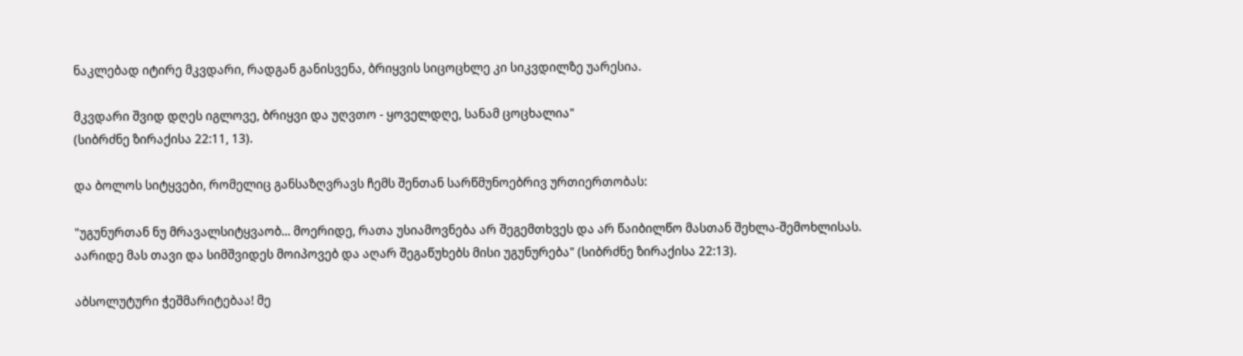ნაკლებად იტირე მკვდარი, რადგან განისვენა, ბრიყვის სიცოცხლე კი სიკვდილზე უარესია.

მკვდარი შვიდ დღეს იგლოვე, ბრიყვი და უღვთო - ყოველდღე, სანამ ცოცხალია"
(სიბრძნე ზირაქისა 22:11, 13).

და ბოლოს სიტყვები, რომელიც განსაზღვრავს ჩემს შენთან სარწმუნოებრივ ურთიერთობას:

"უგუნურთან ნუ მრავალსიტყვაობ... მოერიდე, რათა უსიამოვნება არ შეგემთხვეს და არ წაიბილწო მასთან შეხლა-შემოხლისას. აარიდე მას თავი და სიმშვიდეს მოიპოვებ და აღარ შეგაწუხებს მისი უგუნურება" (სიბრძნე ზირაქისა 22:13).

აბსოლუტური ჭეშმარიტებაა! მე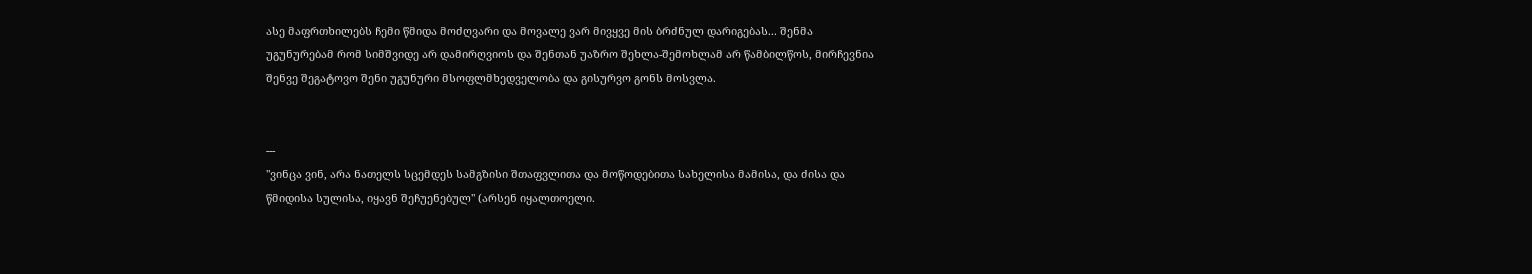ასე მაფრთხილებს ჩემი წმიდა მოძღვარი და მოვალე ვარ მივყვე მის ბრძნულ დარიგებას... შენმა უგუნურებამ რომ სიმშვიდე არ დამირღვიოს და შენთან უაზრო შეხლა-შემოხლამ არ წამბილწოს, მირჩევნია შენვე შეგატოვო შენი უგუნური მსოფლმხედველობა და გისურვო გონს მოსვლა.


---
"ვინცა ვინ, არა ნათელს სცემდეს სამგზისი შთაფვლითა და მოწოდებითა სახელისა მამისა, და ძისა და წმიდისა სულისა, იყავნ შეჩუენებულ" (არსენ იყალთოელი.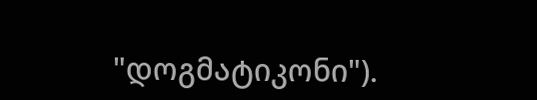"დოგმატიკონი").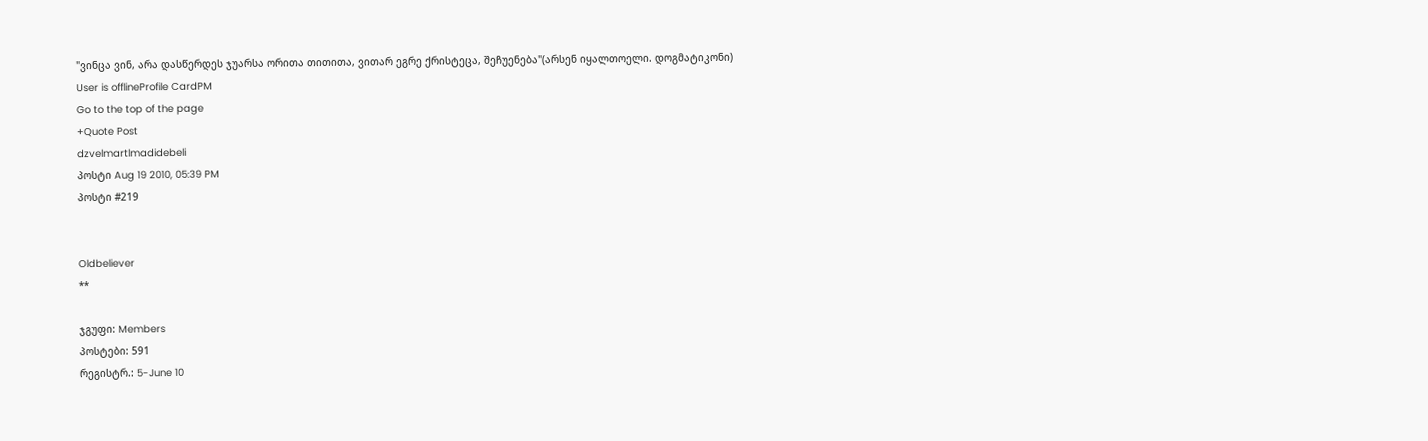"ვინცა ვინ, არა დასწერდეს ჯუარსა ორითა თითითა, ვითარ ეგრე ქრისტეცა, შეჩუენება"(არსენ იყალთოელი. დოგმატიკონი)
User is offlineProfile CardPM
Go to the top of the page
+Quote Post
dzvelmartlmadidebeli
პოსტი Aug 19 2010, 05:39 PM
პოსტი #219


Oldbeliever
**

ჯგუფი: Members
პოსტები: 591
რეგისტრ.: 5-June 10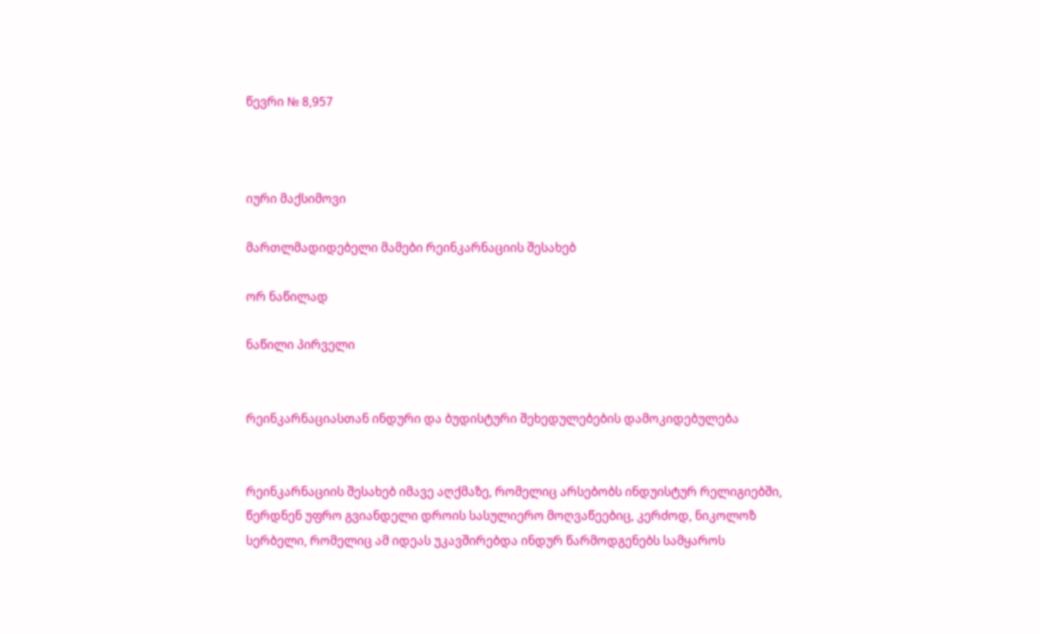წევრი № 8,957



იური მაქსიმოვი

მართლმადიდებელი მამები რეინკარნაციის შესახებ

ორ ნაწილად

ნაწილი პირველი


რეინკარნაციასთან ინდური და ბუდისტური შეხედულებების დამოკიდებულება


რეინკარნაციის შესახებ იმავე აღქმაზე, რომელიც არსებობს ინდუისტურ რელიგიებში, წერდნენ უფრო გვიანდელი დროის სასულიერო მოღვაწეებიც, კერძოდ, ნიკოლოზ სერბელი, რომელიც ამ იდეას უკავშირებდა ინდურ წარმოდგენებს სამყაროს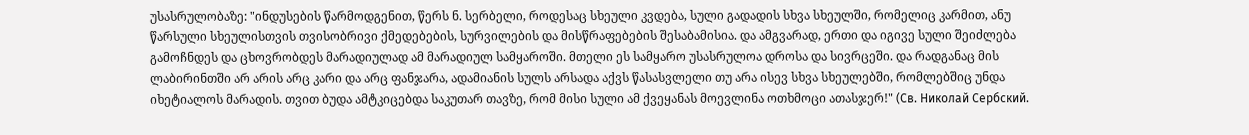უსასრულობაზე: "ინდუსების წარმოდგენით, წერს ნ. სერბელი, როდესაც სხეული კვდება, სული გადადის სხვა სხეულში, რომელიც კარმით, ანუ წარსული სხეულისთვის თვისობრივი ქმედებების, სურვილების და მისწრაფებების შესაბამისია. და ამგვარად, ერთი და იგივე სული შეიძლება გამოჩნდეს და ცხოვრობდეს მარადიულად ამ მარადიულ სამყაროში. მთელი ეს სამყარო უსასრულოა დროსა და სივრცეში. და რადგანაც მის ლაბირინთში არ არის არც კარი და არც ფანჯარა, ადამიანის სულს არსადა აქვს წასასვლელი თუ არა ისევ სხვა სხეულებში, რომლებშიც უნდა იხეტიალოს მარადის. თვით ბუდა ამტკიცებდა საკუთარ თავზე, რომ მისი სული ამ ქვეყანას მოევლინა ოთხმოცი ათასჯერ!" (Св. Николай Сербский.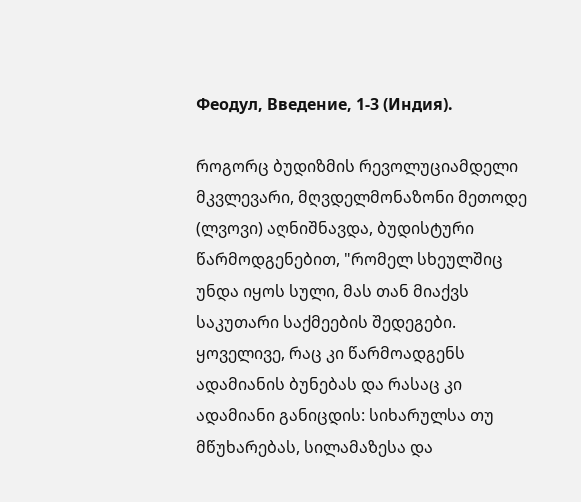Феодул, Введение, 1-3 (Индия).

როგორც ბუდიზმის რევოლუციამდელი მკვლევარი, მღვდელმონაზონი მეთოდე (ლვოვი) აღნიშნავდა, ბუდისტური წარმოდგენებით, "რომელ სხეულშიც უნდა იყოს სული, მას თან მიაქვს საკუთარი საქმეების შედეგები. ყოველივე, რაც კი წარმოადგენს ადამიანის ბუნებას და რასაც კი ადამიანი განიცდის: სიხარულსა თუ მწუხარებას, სილამაზესა და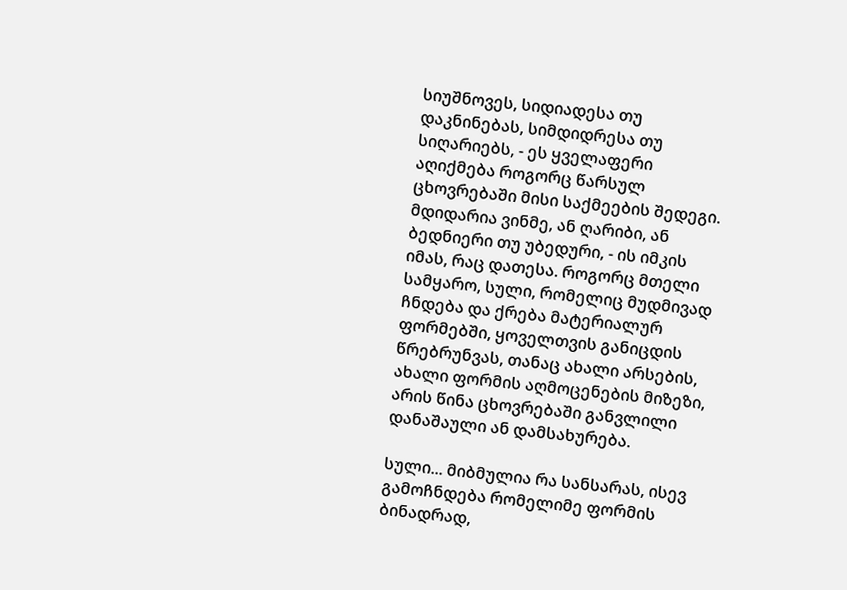სიუშნოვეს, სიდიადესა თუ დაკნინებას, სიმდიდრესა თუ სიღარიებს, - ეს ყველაფერი აღიქმება როგორც წარსულ ცხოვრებაში მისი საქმეების შედეგი. მდიდარია ვინმე, ან ღარიბი, ან ბედნიერი თუ უბედური, - ის იმკის იმას, რაც დათესა. როგორც მთელი სამყარო, სული, რომელიც მუდმივად ჩნდება და ქრება მატერიალურ ფორმებში, ყოველთვის განიცდის წრებრუნვას, თანაც ახალი არსების, ახალი ფორმის აღმოცენების მიზეზი, არის წინა ცხოვრებაში განვლილი დანაშაული ან დამსახურება.

სული... მიბმულია რა სანსარას, ისევ გამოჩნდება რომელიმე ფორმის ბინადრად,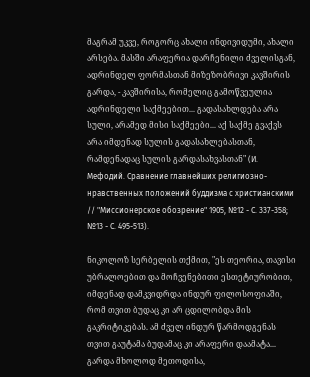მაგრამ უკვე, როგორც ახალი ინდივიდუმი, ახალი არსება. მასში არაფერია დარჩენილი ძველისგან, ადრინდელ ფორმასთან მიზეზობრივი კავშირის გარდა, - კავშირისა, რომელიც გამოწვეულია ადრინდელი საქმეებით... გადასახლდება არა სული, არამედ მისი საქმეები... აქ საქმე გვაქვს არა იმდენად სულის გადასახლებასთან, რამდენადაც სულის გარდასახვასთან" (И. Мефодий. Сравнение главнейших религиозно-нравственных положений буддизма с христианскими // "Миссионерское обозрение" 1905, №12 - С. 337-358; №13 - С. 495-513).

ნიკოლოზ სერბელის თქმით, "ეს თეორია, თავისი უბრალოებით და მოჩვენებითი ესთეტიურობით, იმდენად დამკვიდრდა ინდურ ფილოსოფიაში, რომ თვით ბუდაც კი არ ცდილობდა მის გაკრიტიკებას. ამ ძველ ინდურ წარმოდგენას თვით გაუტამა ბუდამაც კი არაფერი დაამატა... გარდა მხოლოდ მეთოდისა,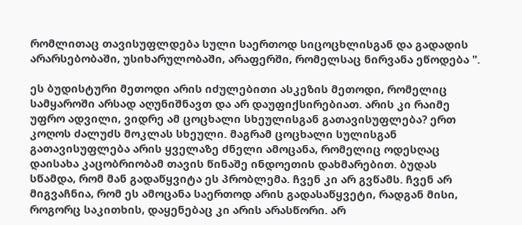რომლითაც თავისუფლდება სული საერთოდ სიცოცხლისგან და გადადის არარსებობაში, უსიხარულობაში, არაფერში, რომელსაც ნირვანა ეწოდება ".

ეს ბუდისტური მეთოდი არის იძულებითი ასკეზის მეთოდი, რომელიც სამყაროში არსად აღუნიშნავთ და არ დაუფიქსირებიათ. არის კი რაიმე უფრო ადვილი, ვიდრე ამ ცოცხალი სხეულისგან გათავისუფლება? ერთ კოღოს ძალუძს მოკლას სხეული. მაგრამ ცოცხალი სულისგან გათავისუფლება არის ყველაზე ძნელი ამოცანა, რომელიც ოდესღაც დაისახა კაცობრიობამ თავის წინაშე ინდოეთის დახმარებით. ბუდას სწამდა, რომ მან გადაწყვიტა ეს პრობლემა. ჩვენ კი არ გვწამს. ჩვენ არ მიგვაჩნია, რომ ეს ამოცანა საერთოდ არის გადასაწყვეტი, რადგან მისი, როგორც საკითხის, დაყენებაც კი არის არასწორი. არ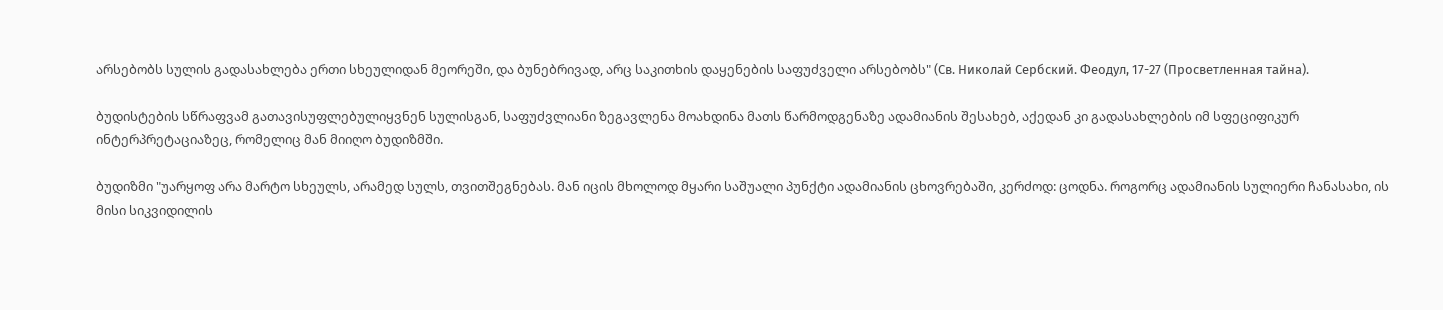არსებობს სულის გადასახლება ერთი სხეულიდან მეორეში, და ბუნებრივად, არც საკითხის დაყენების საფუძველი არსებობს" (Св. Николай Сербский. Феодул, 17-27 (Просветленная тайна).

ბუდისტების სწრაფვამ გათავისუფლებულიყვნენ სულისგან, საფუძვლიანი ზეგავლენა მოახდინა მათს წარმოდგენაზე ადამიანის შესახებ, აქედან კი გადასახლების იმ სფეციფიკურ ინტერპრეტაციაზეც, რომელიც მან მიიღო ბუდიზმში.

ბუდიზმი "უარყოფ არა მარტო სხეულს, არამედ სულს, თვითშეგნებას. მან იცის მხოლოდ მყარი საშუალი პუნქტი ადამიანის ცხოვრებაში, კერძოდ: ცოდნა. როგორც ადამიანის სულიერი ჩანასახი, ის მისი სიკვიდილის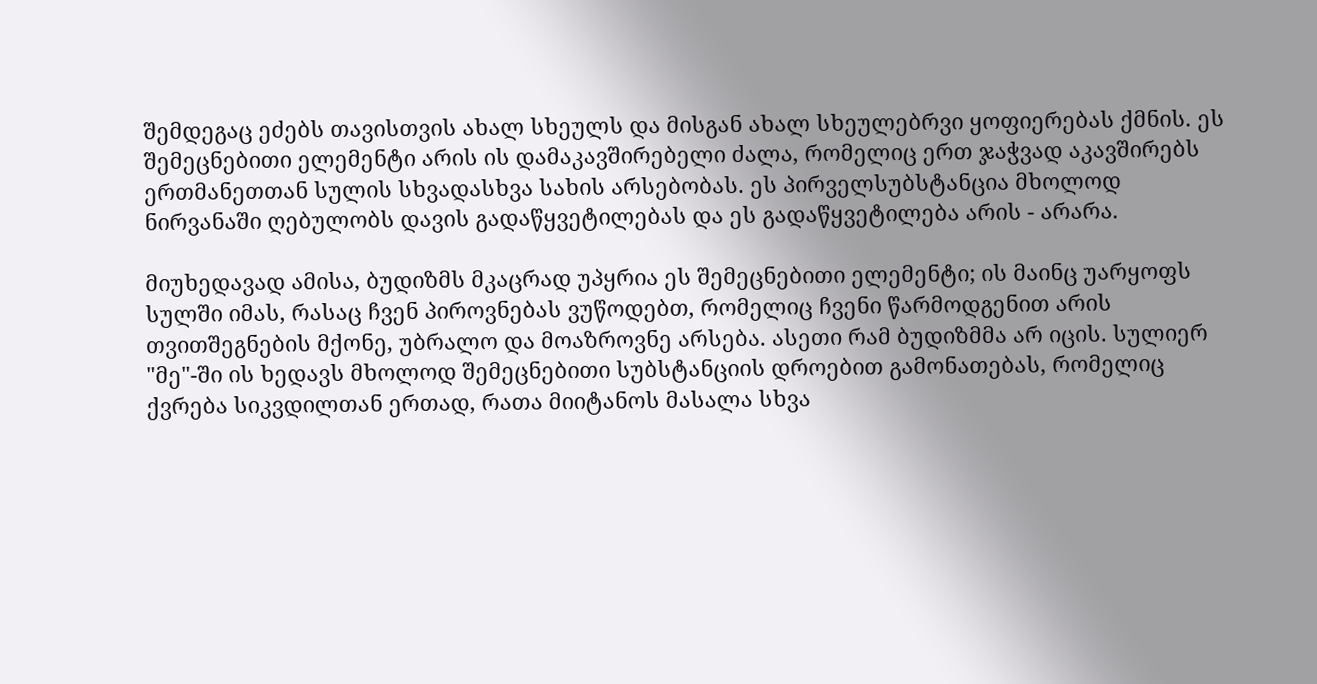შემდეგაც ეძებს თავისთვის ახალ სხეულს და მისგან ახალ სხეულებრვი ყოფიერებას ქმნის. ეს შემეცნებითი ელემენტი არის ის დამაკავშირებელი ძალა, რომელიც ერთ ჯაჭვად აკავშირებს ერთმანეთთან სულის სხვადასხვა სახის არსებობას. ეს პირველსუბსტანცია მხოლოდ ნირვანაში ღებულობს დავის გადაწყვეტილებას და ეს გადაწყვეტილება არის - არარა.

მიუხედავად ამისა, ბუდიზმს მკაცრად უპყრია ეს შემეცნებითი ელემენტი; ის მაინც უარყოფს სულში იმას, რასაც ჩვენ პიროვნებას ვუწოდებთ, რომელიც ჩვენი წარმოდგენით არის თვითშეგნების მქონე, უბრალო და მოაზროვნე არსება. ასეთი რამ ბუდიზმმა არ იცის. სულიერ "მე"-ში ის ხედავს მხოლოდ შემეცნებითი სუბსტანციის დროებით გამონათებას, რომელიც ქვრება სიკვდილთან ერთად, რათა მიიტანოს მასალა სხვა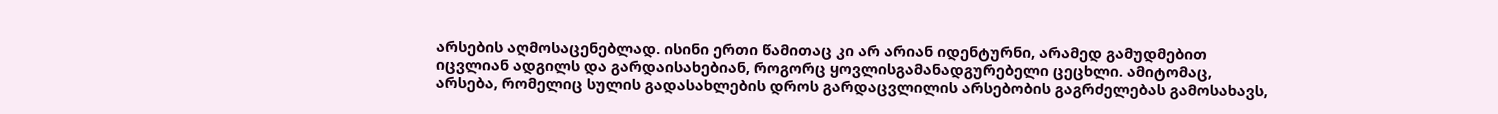არსების აღმოსაცენებლად. ისინი ერთი წამითაც კი არ არიან იდენტურნი, არამედ გამუდმებით იცვლიან ადგილს და გარდაისახებიან, როგორც ყოვლისგამანადგურებელი ცეცხლი. ამიტომაც, არსება, რომელიც სულის გადასახლების დროს გარდაცვლილის არსებობის გაგრძელებას გამოსახავს,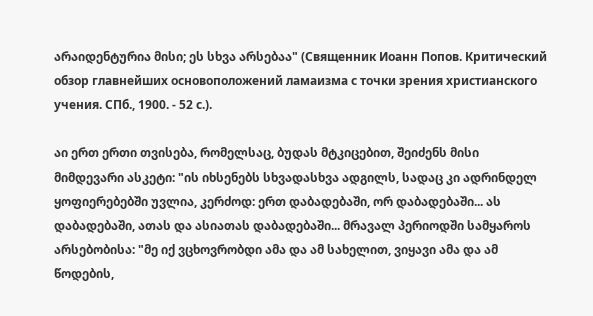არაიდენტურია მისი; ეს სხვა არსებაა" (Священник Иоанн Попов. Критический обзор главнейших основоположений ламаизма с точки зрения христианского учения. СПб., 1900. - 52 с.).

აი ერთ ერთი თვისება, რომელსაც, ბუდას მტკიცებით, შეიძენს მისი მიმდევარი ასკეტი: "ის იხსენებს სხვადასხვა ადგილს, სადაც კი ადრინდელ ყოფიერებებში უვლია, კერძოდ: ერთ დაბადებაში, ორ დაბადებაში... ას დაბადებაში, ათას და ასიათას დაბადებაში... მრავალ პერიოდში სამყაროს არსებობისა: "მე იქ ვცხოვრობდი ამა და ამ სახელით, ვიყავი ამა და ამ წოდების,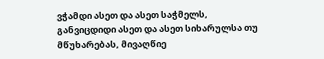ვჭამდი ასეთ და ასეთ საჭმელს, განვიცდიდი ასეთ და ასეთ სიხარულსა თუ მწუხარებას, მივაღწიე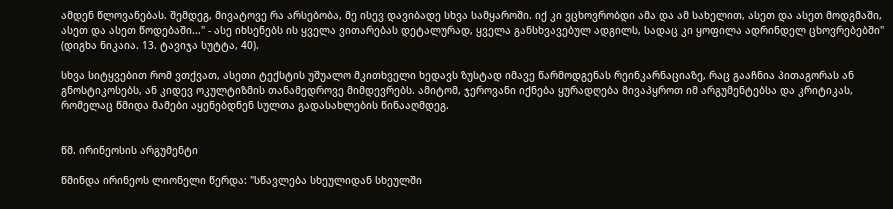ამდენ წლოვანებას. შემდეგ, მივატოვე რა არსებობა, მე ისევ დავიბადე სხვა სამყაროში. იქ კი ვცხოვრობდი ამა და ამ სახელით, ასეთ და ასეთ მოდგმაში, ასეთ და ასეთ წოდებაში..." - ასე იხსენებს ის ყველა ვითარებას დეტალურად, ყველა განსხვავებულ ადგილს, სადაც კი ყოფილა ადრინდელ ცხოვრებებში" (დიგხა ნიკაია. 13. ტავიჯა სუტტა, 40).

სხვა სიტყვებით რომ ვთქვათ, ასეთი ტექსტის უშუალო მკითხველი ხედავს ზუსტად იმავე წარმოდგენას რეინკარნაციაზე, რაც გააჩნია პითაგორას ან გნოსტიკოსებს, ან კიდევ ოკულტიზმის თანამედროვე მიმდევრებს. ამიტომ, ჯეროვანი იქნება ყურადღება მივაპყროთ იმ არგუმენტებსა და კრიტიკას, რომელაც წმიდა მამები აყენებდნენ სულთა გადასახლების წინააღმდეგ.


წმ. ირინეოსის არგუმენტი

წმინდა ირინეოს ლიონელი წერდა: "სწავლება სხეულიდან სხეულში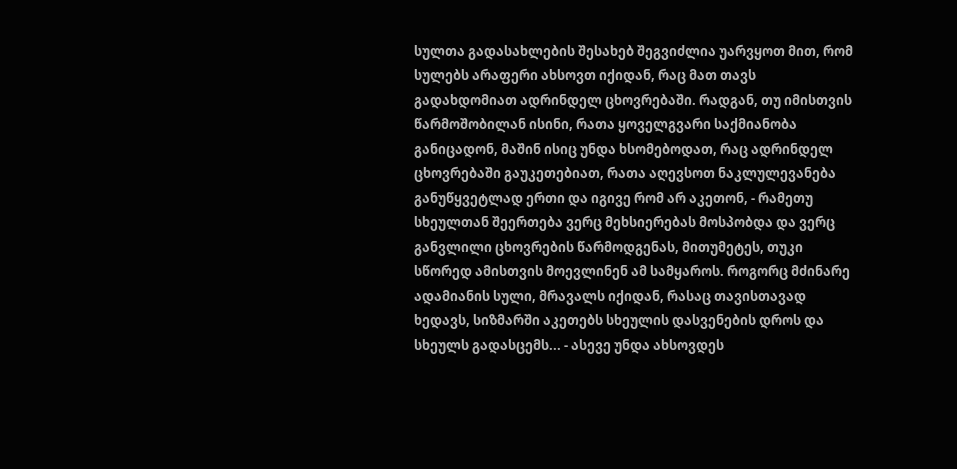სულთა გადასახლების შესახებ შეგვიძლია უარვყოთ მით, რომ სულებს არაფერი ახსოვთ იქიდან, რაც მათ თავს გადახდომიათ ადრინდელ ცხოვრებაში. რადგან, თუ იმისთვის წარმოშობილან ისინი, რათა ყოველგვარი საქმიანობა განიცადონ, მაშინ ისიც უნდა ხსომებოდათ, რაც ადრინდელ ცხოვრებაში გაუკეთებიათ, რათა აღევსოთ ნაკლულევანება განუწყვეტლად ერთი და იგივე რომ არ აკეთონ, - რამეთუ სხეულთან შეერთება ვერც მეხსიერებას მოსპობდა და ვერც განვლილი ცხოვრების წარმოდგენას, მითუმეტეს, თუკი სწორედ ამისთვის მოევლინენ ამ სამყაროს. როგორც მძინარე ადამიანის სული, მრავალს იქიდან, რასაც თავისთავად ხედავს, სიზმარში აკეთებს სხეულის დასვენების დროს და სხეულს გადასცემს... - ასევე უნდა ახსოვდეს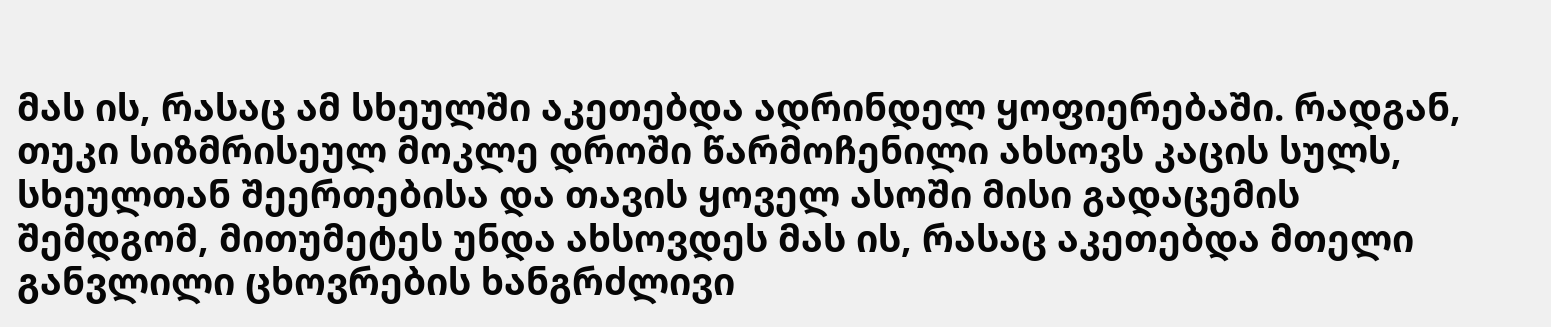მას ის, რასაც ამ სხეულში აკეთებდა ადრინდელ ყოფიერებაში. რადგან, თუკი სიზმრისეულ მოკლე დროში წარმოჩენილი ახსოვს კაცის სულს, სხეულთან შეერთებისა და თავის ყოველ ასოში მისი გადაცემის შემდგომ, მითუმეტეს უნდა ახსოვდეს მას ის, რასაც აკეთებდა მთელი განვლილი ცხოვრების ხანგრძლივი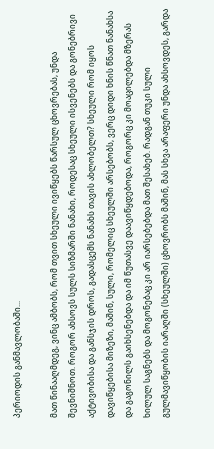პერიოდის განმავლობაში...

მათ წინააღმდეგ, ვინც ამბობს, რომ თვით სხეული ივიწყებს წარსულ ცხოვრებას, უნდა შევნიშნოთ. როგორ ახსოვს სულს სიზმარში ნანახი, როდესაც სხეული ისვენებს და გონებრივი აქტივობისა და განსჯის დროს, გადასცემს ნანახს თავის ახლობელთ? სხეული რომ იყოს დავიწყებისა მიზეზი, მაშინ, სული, რომელიც სხეულში არსებობს, ვერც დიდი ხნის წნათ ნანახსა და გაგონილს გაიხსენებდა და იმ წუთასვე დაავიწყდებოდა, როგორც კი მოაცილებდა მზერას ხილულ საგნებს და მოგონებაც კი არ იარსებებდა მათ შესახებ. რადგან თუკი სული გულმავიწყობის იარაღში (სხეულში) ცხოვრობს მაშინ, მას სხვა არაფერი უნდა ახსოვდეს, გარდა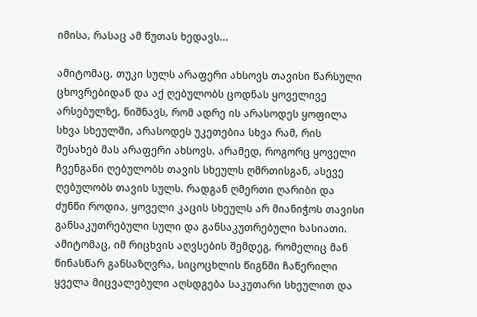იმისა, რასაც ამ წუთას ხედავს...

ამიტომაც, თუკი სულს არაფერი ახსოვს თავისი წარსული ცხოვრებიდან და აქ ღებულობს ცოდნას ყოველივე არსებულზე, ნიშნავს, რომ ადრე ის არასოდეს ყოფილა სხვა სხეულში, არასოდეს უკეთებია სხვა რამ, რის შესახებ მას არაფერი ახსოვს. არამედ, როგორც ყოველი ჩვენგანი ღებულობს თავის სხეულს ღმრთისგან, ასევე ღებულობს თავის სულს. რადგან ღმერთი ღარიბი და ძუნწი როდია, ყოველი კაცის სხეულს არ მიანიჭოს თავისი განსაკუთრებული სული და განსაკუთრებული ხასიათი. ამიტომაც, იმ რიცხვის აღვსების შემდეგ, რომელიც მან წინასწარ განსაზღვრა, სიცოცხლის წიგნში ჩაწერილი ყველა მიცვალებული აღსდგება საკუთარი სხეულით და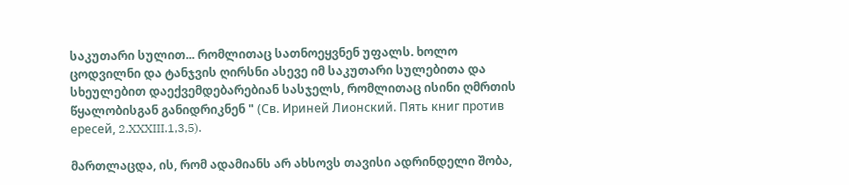საკუთარი სულით... რომლითაც სათნოეყვნენ უფალს. ხოლო ცოდვილნი და ტანჯვის ღირსნი ასევე იმ საკუთარი სულებითა და სხეულებით დაექვემდებარებიან სასჯელს, რომლითაც ისინი ღმრთის წყალობისგან განიდრიკნენ " (Св. Ириней Лионский. Пять книг против ересей, 2.XXXIII.1,3,5).

მართლაცდა, ის, რომ ადამიანს არ ახსოვს თავისი ადრინდელი შობა,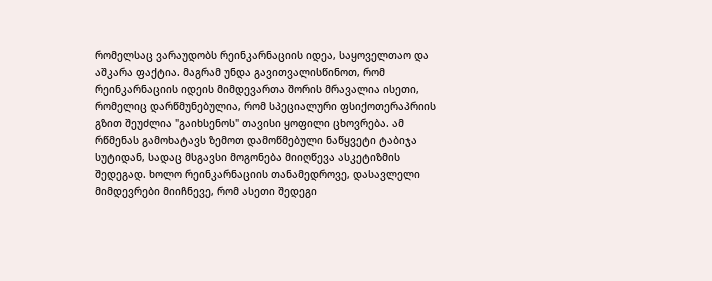რომელსაც ვარაუდობს რეინკარნაციის იდეა, საყოველთაო და აშკარა ფაქტია. მაგრამ უნდა გავითვალისწინოთ, რომ რეინკარნაციის იდეის მიმდევართა შორის მრავალია ისეთი, რომელიც დარწმუნებულია, რომ სპეციალური ფსიქოთერაპრიის გზით შეუძლია "გაიხსენოს" თავისი ყოფილი ცხოვრება. ამ რწმენას გამოხატავს ზემოთ დამოწმებული ნაწყვეტი ტაბიჯა სუტიდან, სადაც მსგავსი მოგონება მიიღწევა ასკეტიზმის შედეგად. ხოლო რეინკარნაციის თანამედროვე, დასავლელი მიმდევრები მიიჩნევე, რომ ასეთი შედეგი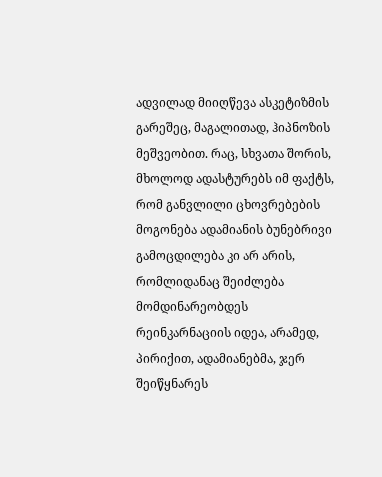ადვილად მიიღწევა ასკეტიზმის გარეშეც, მაგალითად, ჰიპნოზის მეშვეობით. რაც, სხვათა შორის, მხოლოდ ადასტურებს იმ ფაქტს, რომ განვლილი ცხოვრებების მოგონება ადამიანის ბუნებრივი გამოცდილება კი არ არის, რომლიდანაც შეიძლება მომდინარეობდეს რეინკარნაციის იდეა, არამედ, პირიქით, ადამიანებმა, ჯერ შეიწყნარეს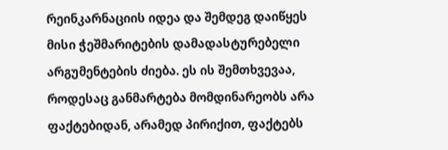რეინკარნაციის იდეა და შემდეგ დაიწყეს მისი ჭეშმარიტების დამადასტურებელი არგუმენტების ძიება. ეს ის შემთხვევაა, როდესაც განმარტება მომდინარეობს არა ფაქტებიდან, არამედ პირიქით, ფაქტებს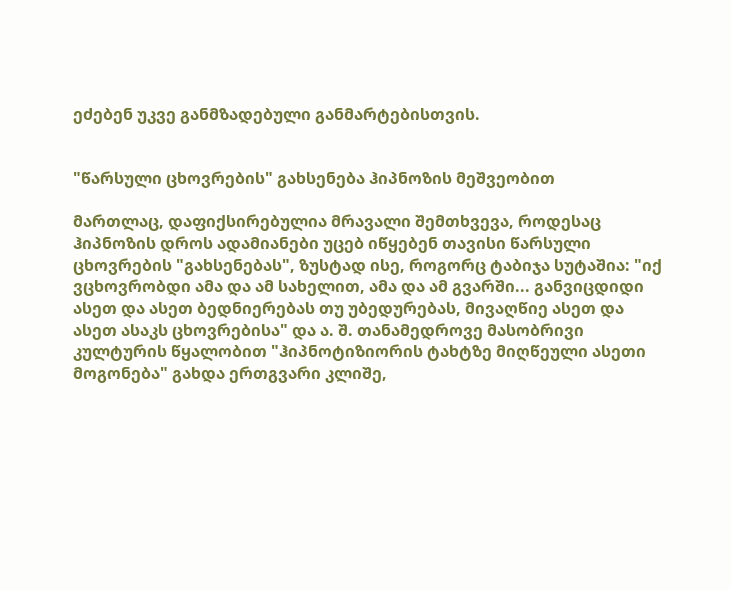ეძებენ უკვე განმზადებული განმარტებისთვის.


"წარსული ცხოვრების" გახსენება ჰიპნოზის მეშვეობით

მართლაც, დაფიქსირებულია მრავალი შემთხვევა, როდესაც ჰიპნოზის დროს ადამიანები უცებ იწყებენ თავისი წარსული ცხოვრების "გახსენებას", ზუსტად ისე, როგორც ტაბიჯა სუტაშია: "იქ ვცხოვრობდი ამა და ამ სახელით, ამა და ამ გვარში... განვიცდიდი ასეთ და ასეთ ბედნიერებას თუ უბედურებას, მივაღწიე ასეთ და ასეთ ასაკს ცხოვრებისა" და ა. შ. თანამედროვე მასობრივი კულტურის წყალობით "ჰიპნოტიზიორის ტახტზე მიღწეული ასეთი მოგონება" გახდა ერთგვარი კლიშე,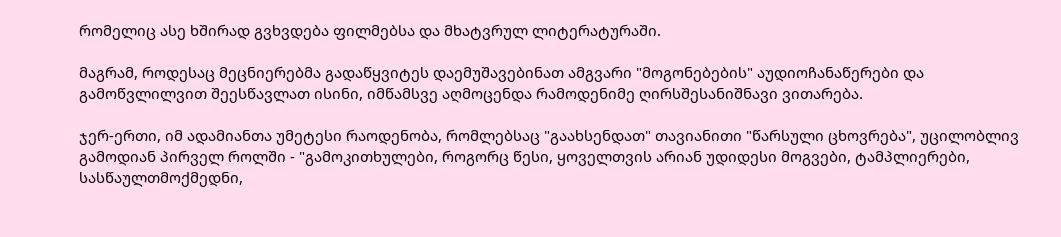რომელიც ასე ხშირად გვხვდება ფილმებსა და მხატვრულ ლიტერატურაში.

მაგრამ, როდესაც მეცნიერებმა გადაწყვიტეს დაემუშავებინათ ამგვარი "მოგონებების" აუდიოჩანაწერები და გამოწვლილვით შეესწავლათ ისინი, იმწამსვე აღმოცენდა რამოდენიმე ღირსშესანიშნავი ვითარება.

ჯერ-ერთი, იმ ადამიანთა უმეტესი რაოდენობა, რომლებსაც "გაახსენდათ" თავიანითი "წარსული ცხოვრება", უცილობლივ გამოდიან პირველ როლში - "გამოკითხულები, როგორც წესი, ყოველთვის არიან უდიდესი მოგვები, ტამპლიერები, სასწაულთმოქმედნი,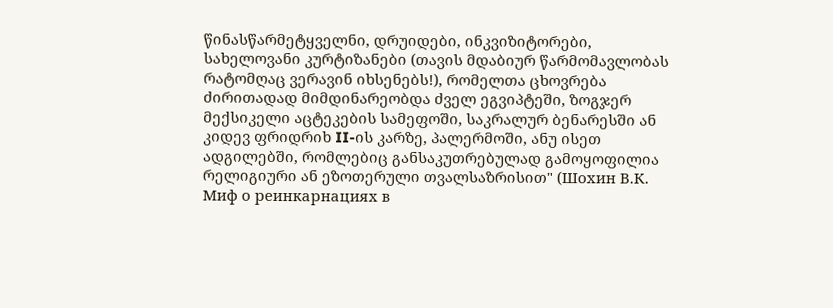წინასწარმეტყველნი, დრუიდები, ინკვიზიტორები, სახელოვანი კურტიზანები (თავის მდაბიურ წარმომავლობას რატომღაც ვერავინ იხსენებს!), რომელთა ცხოვრება ძირითადად მიმდინარეობდა ძველ ეგვიპტეში, ზოგჯერ მექსიკელი აცტეკების სამეფოში, საკრალურ ბენარესში ან კიდევ ფრიდრიხ II-ის კარზე, პალერმოში, ანუ ისეთ ადგილებში, რომლებიც განსაკუთრებულად გამოყოფილია რელიგიური ან ეზოთერული თვალსაზრისით" (Шохин В.К. Миф о реинкарнациях в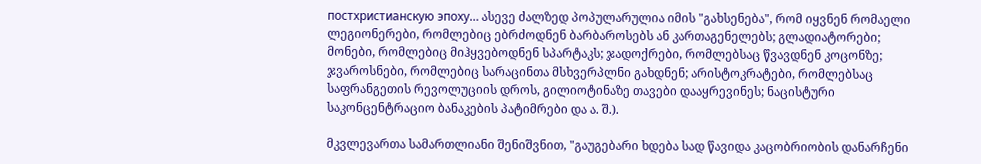постхристианскую эпоху… ასევე ძალზედ პოპულარულია იმის "გახსენება", რომ იყვნენ რომაელი ლეგიონერები, რომლებიც ებრძოდნენ ბარბაროსებს ან კართაგენელებს; გლადიატორები; მონები, რომლებიც მიჰყვებოდნენ სპარტაკს; ჯადოქრები, რომლებსაც წვავდნენ კოცონზე; ჯვაროსნები, რომლებიც სარაცინთა მსხვერპლნი გახდნენ; არისტოკრატები, რომლებსაც საფრანგეთის რევოლუციის დროს, გილიოტინაზე თავები დააყრევინეს; ნაცისტური საკონცენტრაციო ბანაკების პატიმრები და ა. შ.).

მკვლევართა სამართლიანი შენიშვნით, "გაუგებარი ხდება სად წავიდა კაცობრიობის დანარჩენი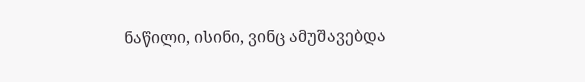ნაწილი, ისინი, ვინც ამუშავებდა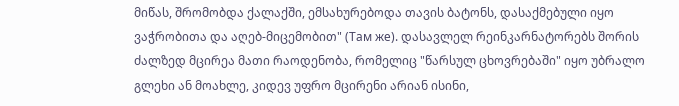მიწას, შრომობდა ქალაქში, ემსახურებოდა თავის ბატონს, დასაქმებული იყო ვაჭრობითა და აღებ-მიცემობით" (Там же). დასავლელ რეინკარნატორებს შორის ძალზედ მცირეა მათი რაოდენობა, რომელიც "წარსულ ცხოვრებაში" იყო უბრალო გლეხი ან მოახლე, კიდევ უფრო მცირენი არიან ისინი,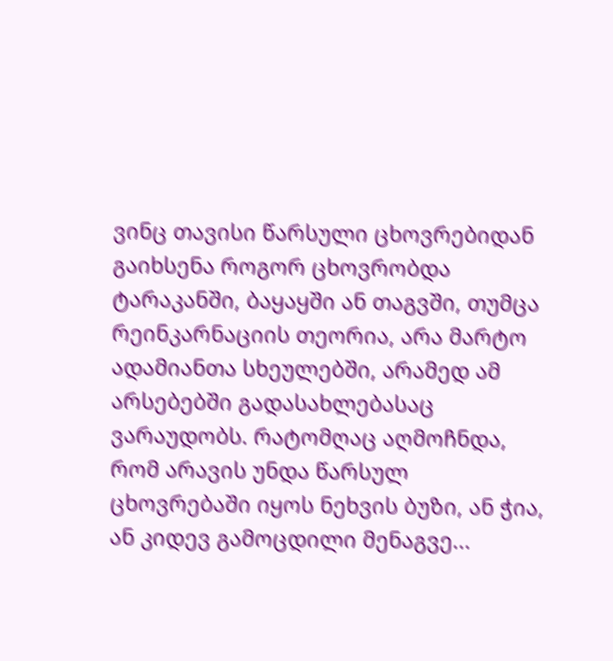ვინც თავისი წარსული ცხოვრებიდან გაიხსენა როგორ ცხოვრობდა ტარაკანში, ბაყაყში ან თაგვში, თუმცა რეინკარნაციის თეორია, არა მარტო ადამიანთა სხეულებში, არამედ ამ არსებებში გადასახლებასაც ვარაუდობს. რატომღაც აღმოჩნდა, რომ არავის უნდა წარსულ ცხოვრებაში იყოს ნეხვის ბუზი, ან ჭია, ან კიდევ გამოცდილი მენაგვე...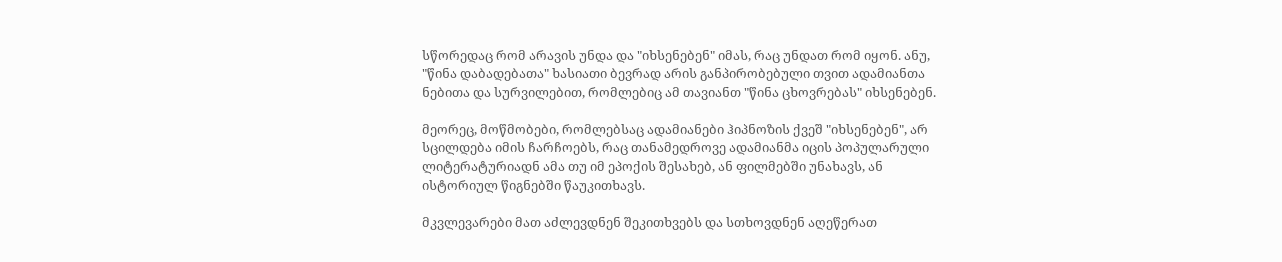სწორედაც რომ არავის უნდა და "იხსენებენ" იმას, რაც უნდათ რომ იყონ. ანუ, "წინა დაბადებათა" ხასიათი ბევრად არის განპირობებული თვით ადამიანთა ნებითა და სურვილებით, რომლებიც ამ თავიანთ "წინა ცხოვრებას" იხსენებენ.

მეორეც, მოწმობები, რომლებსაც ადამიანები ჰიპნოზის ქვეშ "იხსენებენ", არ სცილდება იმის ჩარჩოებს, რაც თანამედროვე ადამიანმა იცის პოპულარული ლიტერატურიადნ ამა თუ იმ ეპოქის შესახებ, ან ფილმებში უნახავს, ან ისტორიულ წიგნებში წაუკითხავს.

მკვლევარები მათ აძლევდნენ შეკითხვებს და სთხოვდნენ აღეწერათ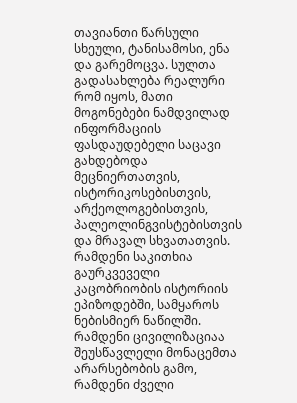თავიანთი წარსული სხეული, ტანისამოსი, ენა და გარემოცვა. სულთა გადასახლება რეალური რომ იყოს, მათი მოგონებები ნამდვილად ინფორმაციის ფასდაუდებელი საცავი გახდებოდა მეცნიერთათვის, ისტორიკოსებისთვის, არქეოლოგებისთვის, პალეოლინგვისტებისთვის და მრავალ სხვათათვის. რამდენი საკითხია გაურკვეველი კაცობრიობის ისტორიის ეპიზოდებში, სამყაროს ნებისმიერ ნაწილში. რამდენი ცივილიზაციაა შეუსწავლელი მონაცემთა არარსებობის გამო, რამდენი ძველი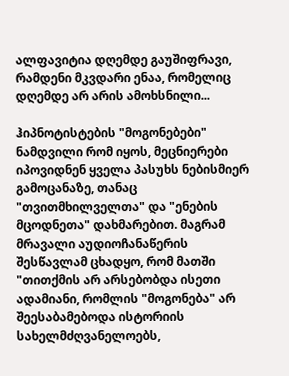ალფავიტია დღემდე გაუშიფრავი, რამდენი მკვდარი ენაა, რომელიც დღემდე არ არის ამოხსნილი...

ჰიპნოტისტების "მოგონებები" ნამდვილი რომ იყოს, მეცნიერები იპოვიდნენ ყველა პასუხს ნებისმიერ გამოცანაზე, თანაც "თვითმხილველთა" და "ენების მცოდნეთა" დახმარებით. მაგრამ მრავალი აუდიოჩანაწერის შესწავლამ ცხადყო, რომ მათში "თითქმის არ არსებობდა ისეთი ადამიანი, რომლის "მოგონება" არ შეესაბამებოდა ისტორიის სახელმძღვანელოებს,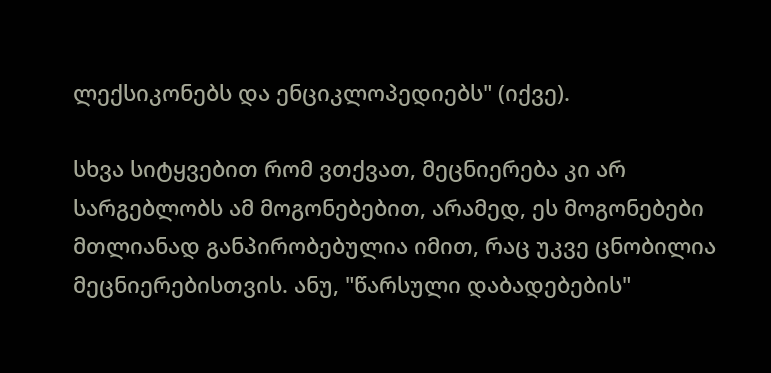ლექსიკონებს და ენციკლოპედიებს" (იქვე).

სხვა სიტყვებით რომ ვთქვათ, მეცნიერება კი არ სარგებლობს ამ მოგონებებით, არამედ, ეს მოგონებები მთლიანად განპირობებულია იმით, რაც უკვე ცნობილია მეცნიერებისთვის. ანუ, "წარსული დაბადებების"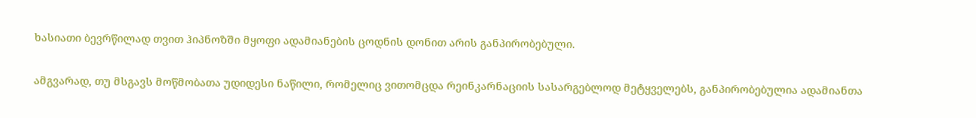ხასიათი ბევრწილად თვით ჰიპნოზში მყოფი ადამიანების ცოდნის დონით არის განპირობებული.

ამგვარად, თუ მსგავს მოწმობათა უდიდესი ნაწილი, რომელიც ვითომცდა რეინკარნაციის სასარგებლოდ მეტყველებს, განპირობებულია ადამიანთა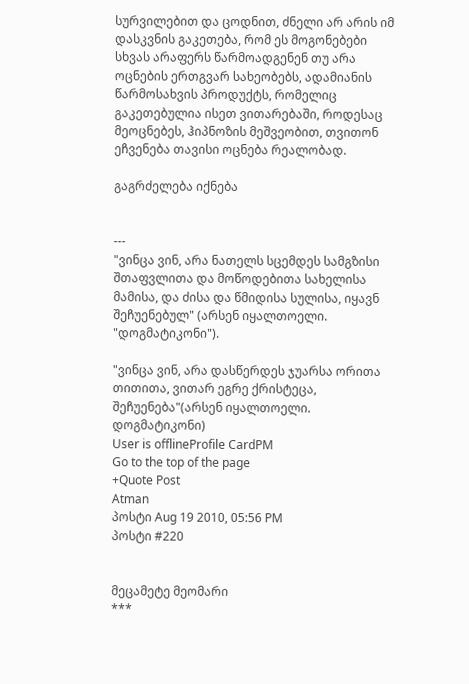სურვილებით და ცოდნით, ძნელი არ არის იმ დასკვნის გაკეთება, რომ ეს მოგონებები სხვას არაფერს წარმოადგენენ თუ არა ოცნების ერთგვარ სახეობებს, ადამიანის წარმოსახვის პროდუქტს, რომელიც გაკეთებულია ისეთ ვითარებაში, როდესაც მეოცნებეს, ჰიპნოზის მეშვეობით, თვითონ ეჩვენება თავისი ოცნება რეალობად.

გაგრძელება იქნება


---
"ვინცა ვინ, არა ნათელს სცემდეს სამგზისი შთაფვლითა და მოწოდებითა სახელისა მამისა, და ძისა და წმიდისა სულისა, იყავნ შეჩუენებულ" (არსენ იყალთოელი. "დოგმატიკონი").

"ვინცა ვინ, არა დასწერდეს ჯუარსა ორითა თითითა, ვითარ ეგრე ქრისტეცა, შეჩუენება"(არსენ იყალთოელი. დოგმატიკონი)
User is offlineProfile CardPM
Go to the top of the page
+Quote Post
Atman
პოსტი Aug 19 2010, 05:56 PM
პოსტი #220


მეცამეტე მეომარი
***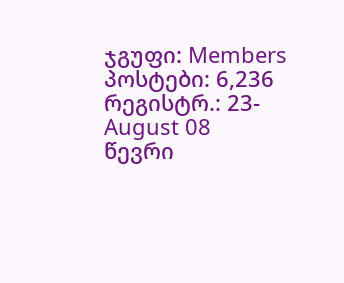ჯგუფი: Members
პოსტები: 6,236
რეგისტრ.: 23-August 08
წევრი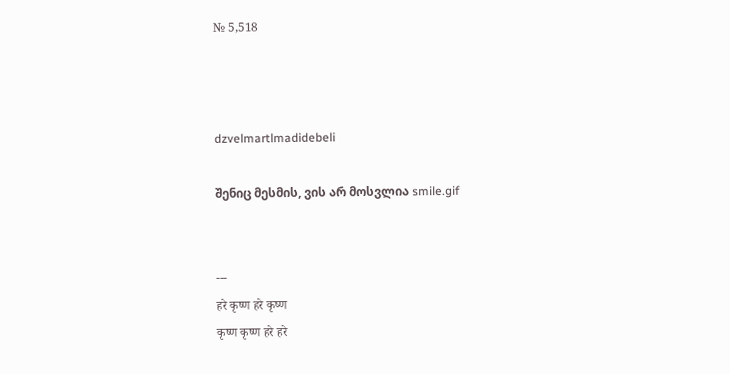№ 5,518



dzvelmartlmadidebeli

შენიც მესმის, ვის არ მოსვლია smile.gif


---
हरे कृष्ण हरे कृष्ण
कृष्ण कृष्ण हरे हरे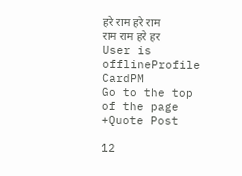हरे राम हरे राम
राम राम हरे हर
User is offlineProfile CardPM
Go to the top of the page
+Quote Post

12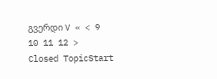გვერდი V « < 9 10 11 12 >
Closed TopicStart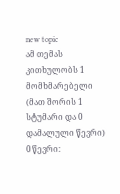new topic
ამ თემას კითხულობს 1 მომხმარებელი (მათ შორის 1 სტუმარი და 0 დამალული წევრი)
0 წევრი: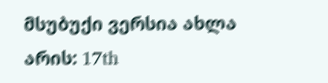მსუბუქი ვერსია ახლა არის: 17th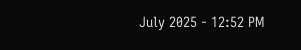July 2025 - 12:52 PM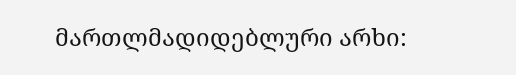მართლმადიდებლური არხი: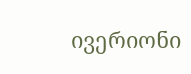ივერიონი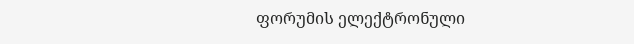ფორუმის ელექტრონული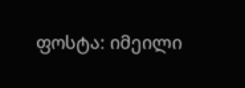ფოსტა: იმეილი